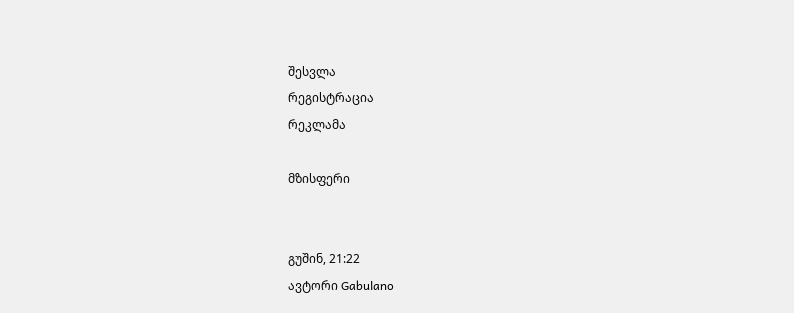შესვლა
რეგისტრაცია
რეკლამა

მზისფერი


გუშინ, 21:22
ავტორი Gabulano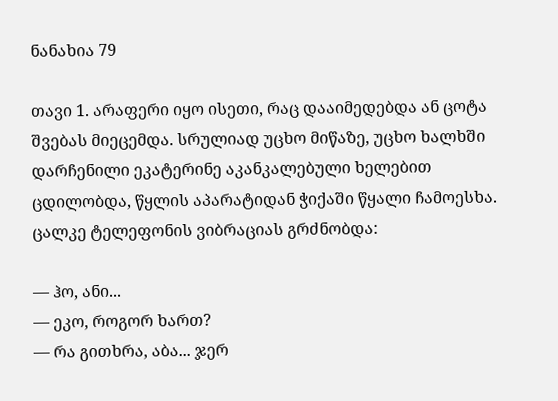ნანახია 79

თავი 1. არაფერი იყო ისეთი, რაც დააიმედებდა ან ცოტა შვებას მიეცემდა. სრულიად უცხო მიწაზე, უცხო ხალხში დარჩენილი ეკატერინე აკანკალებული ხელებით ცდილობდა, წყლის აპარატიდან ჭიქაში წყალი ჩამოესხა. ცალკე ტელეფონის ვიბრაციას გრძნობდა:

— ჰო, ანი...
— ეკო, როგორ ხართ?
— რა გითხრა, აბა... ჯერ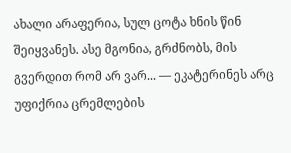ახალი არაფერია, სულ ცოტა ხნის წინ შეიყვანეს. ასე მგონია, გრძნობს, მის გვერდით რომ არ ვარ... — ეკატერინეს არც უფიქრია ცრემლების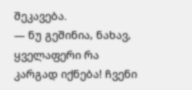შეკავება.
— ნუ გეშინია, ნახავ, ყველაფერი რა კარგად იქნება! ჩვენი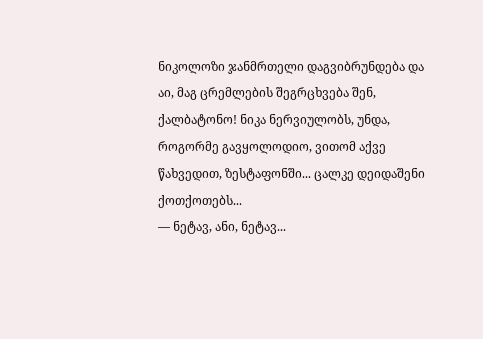ნიკოლოზი ჯანმრთელი დაგვიბრუნდება და აი, მაგ ცრემლების შეგრცხვება შენ, ქალბატონო! ნიკა ნერვიულობს, უნდა, როგორმე გავყოლოდიო, ვითომ აქვე წახვედით, ზესტაფონში... ცალკე დეიდაშენი ქოთქოთებს...
— ნეტავ, ანი, ნეტავ...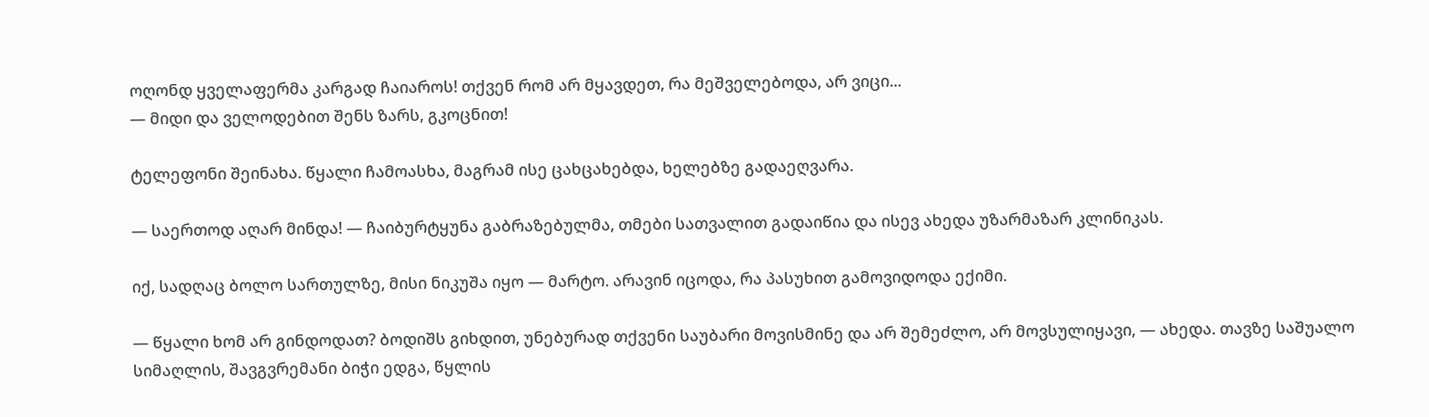ოღონდ ყველაფერმა კარგად ჩაიაროს! თქვენ რომ არ მყავდეთ, რა მეშველებოდა, არ ვიცი...
— მიდი და ველოდებით შენს ზარს, გკოცნით!

ტელეფონი შეინახა. წყალი ჩამოასხა, მაგრამ ისე ცახცახებდა, ხელებზე გადაეღვარა.

— საერთოდ აღარ მინდა! — ჩაიბურტყუნა გაბრაზებულმა, თმები სათვალით გადაიწია და ისევ ახედა უზარმაზარ კლინიკას.

იქ, სადღაც ბოლო სართულზე, მისი ნიკუშა იყო — მარტო. არავინ იცოდა, რა პასუხით გამოვიდოდა ექიმი.

— წყალი ხომ არ გინდოდათ? ბოდიშს გიხდით, უნებურად თქვენი საუბარი მოვისმინე და არ შემეძლო, არ მოვსულიყავი, — ახედა. თავზე საშუალო სიმაღლის, შავგვრემანი ბიჭი ედგა, წყლის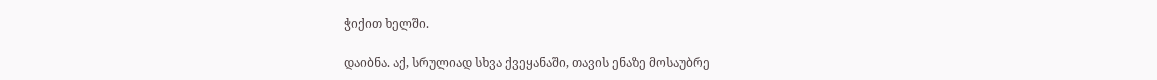ჭიქით ხელში.

დაიბნა. აქ, სრულიად სხვა ქვეყანაში, თავის ენაზე მოსაუბრე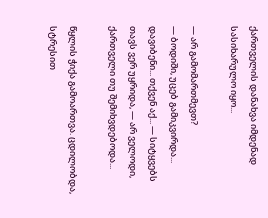ქართველის დანახვა იმდენად სასიხარულო იყო...

— არ გამომართმევთ?
— ბოდიში, უცებ გამიკვირდა... დავიბენი... თქვენ აქ... — სიტყვებს თავს ვერ უყრიდა, — არ ველოდი, ქართველი თუ შემიხვდებოდა...

წყლის ჭიქა გამოართვა. ცდილობდა, სტრესით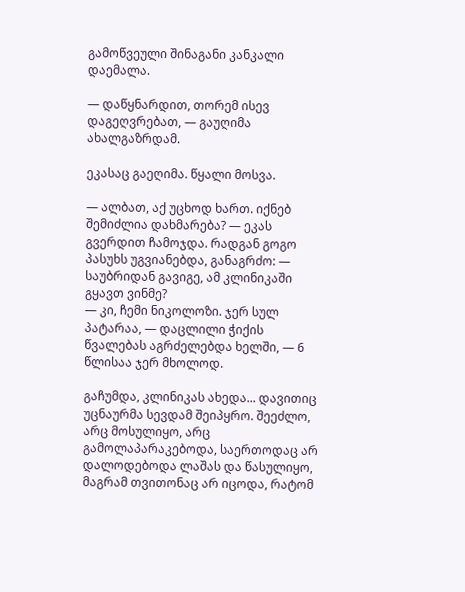გამოწვეული შინაგანი კანკალი დაემალა.

— დაწყნარდით, თორემ ისევ დაგეღვრებათ, — გაუღიმა ახალგაზრდამ.

ეკასაც გაეღიმა. წყალი მოსვა.

— ალბათ, აქ უცხოდ ხართ. იქნებ შემიძლია დახმარება? — ეკას გვერდით ჩამოჯდა. რადგან გოგო პასუხს უგვიანებდა, განაგრძო: — საუბრიდან გავიგე, ამ კლინიკაში გყავთ ვინმე?
— კი, ჩემი ნიკოლოზი. ჯერ სულ პატარაა, — დაცლილი ჭიქის წვალებას აგრძელებდა ხელში, — 6 წლისაა ჯერ მხოლოდ.

გაჩუმდა, კლინიკას ახედა... დავითიც უცნაურმა სევდამ შეიპყრო. შეეძლო, არც მოსულიყო, არც გამოლაპარაკებოდა, საერთოდაც არ დალოდებოდა ლაშას და წასულიყო, მაგრამ თვითონაც არ იცოდა, რატომ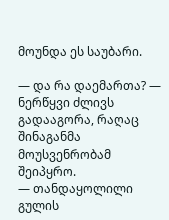მოუნდა ეს საუბარი.

— და რა დაემართა? — ნერწყვი ძლივს გადააგორა, რაღაც შინაგანმა მოუსვენრობამ შეიპყრო.
— თანდაყოლილი გულის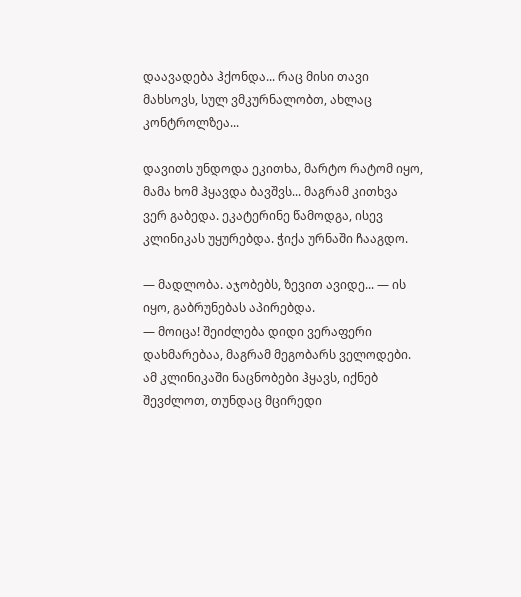დაავადება ჰქონდა... რაც მისი თავი მახსოვს, სულ ვმკურნალობთ, ახლაც კონტროლზეა...

დავითს უნდოდა ეკითხა, მარტო რატომ იყო, მამა ხომ ჰყავდა ბავშვს... მაგრამ კითხვა ვერ გაბედა. ეკატერინე წამოდგა, ისევ კლინიკას უყურებდა. ჭიქა ურნაში ჩააგდო.

— მადლობა. აჯობებს, ზევით ავიდე... — ის იყო, გაბრუნებას აპირებდა.
— მოიცა! შეიძლება დიდი ვერაფერი დახმარებაა, მაგრამ მეგობარს ველოდები. ამ კლინიკაში ნაცნობები ჰყავს, იქნებ შევძლოთ, თუნდაც მცირედი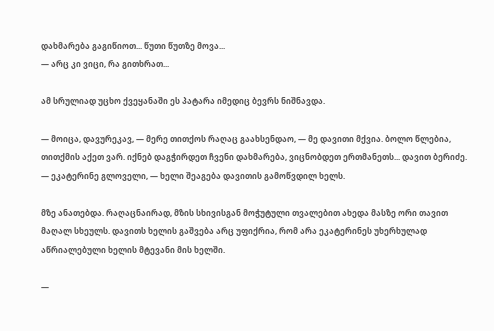დახმარება გაგიწიოთ... წუთი წუთზე მოვა...
— არც კი ვიცი, რა გითხრათ...

ამ სრულიად უცხო ქვეყანაში ეს პატარა იმედიც ბევრს ნიშნავდა.

— მოიცა, დავურეკავ, — მერე თითქოს რაღაც გაახსენდაო, — მე დავითი მქვია. ბოლო წლებია, თითქმის აქეთ ვარ. იქნებ დაგჭირდეთ ჩვენი დახმარება, ვიცნობდეთ ერთმანეთს... დავით ბერიძე.
— ეკატერინე გლოველი, — ხელი შეაგება დავითის გამოწვდილ ხელს.

მზე ანათებდა. რაღაცნაირად, მზის სხივისგან მოჭუტული თვალებით ახედა მასზე ორი თავით მაღალ სხეულს. დავითს ხელის გაშვება არც უფიქრია, რომ არა ეკატერინეს უხერხულად აწრიალებული ხელის მტევანი მის ხელში.

—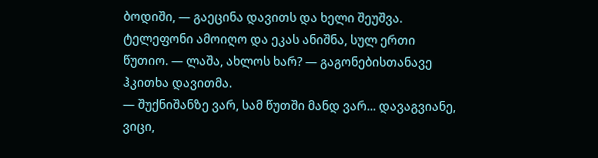ბოდიში, — გაეცინა დავითს და ხელი შეუშვა. ტელეფონი ამოიღო და ეკას ანიშნა, სულ ერთი წუთიო. — ლაშა, ახლოს ხარ? — გაგონებისთანავე ჰკითხა დავითმა.
— შუქნიშანზე ვარ, სამ წუთში მანდ ვარ... დავაგვიანე, ვიცი,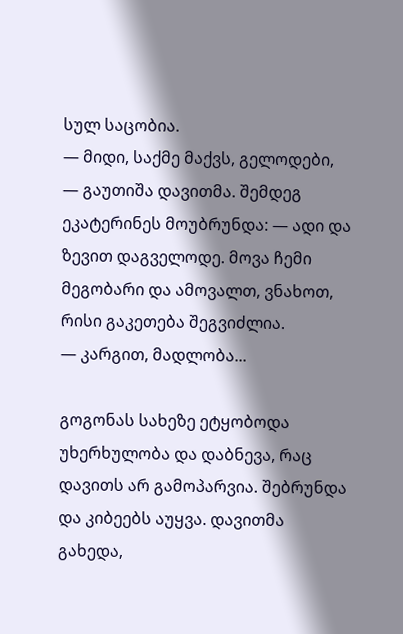სულ საცობია.
— მიდი, საქმე მაქვს, გელოდები, — გაუთიშა დავითმა. შემდეგ ეკატერინეს მოუბრუნდა: — ადი და ზევით დაგველოდე. მოვა ჩემი მეგობარი და ამოვალთ, ვნახოთ, რისი გაკეთება შეგვიძლია.
— კარგით, მადლობა...

გოგონას სახეზე ეტყობოდა უხერხულობა და დაბნევა, რაც დავითს არ გამოპარვია. შებრუნდა და კიბეებს აუყვა. დავითმა გახედა,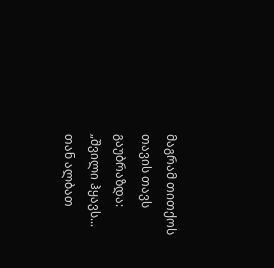მაგრამ თითქოს თავის თავს გაუბრაზდა: „შვილი ჰყავს... თან ალბათ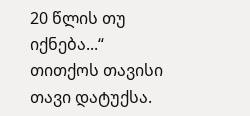20 წლის თუ იქნება...“ თითქოს თავისი თავი დატუქსა.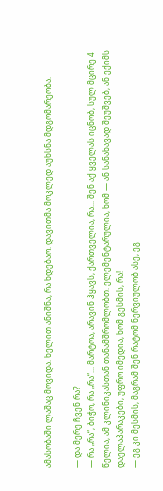ამასობაში ლაშაც მოვიდა. ხელით ანიშნა, რა ხდებაო. დავითმა მოკლედ აუხსნა მდგომარეობა.

— და მერე ჩვენ რა?
— რა „რა“, ბიჭო, რა „რა“... მარტოა, არავინ ჰყავს, ქართველია, რა... შენ აქ ყველას იცნობ, სულ მცირე 4 წელია, ამ კლინიკასთან თანამშრომლობთ. ელემენტარულია, ხომ — ან სანახავად შეუშვებ, ან ექიმს დაელაპარაკები, უფრო იმედია, ხომ გესმის, რა!
— ეგ კი მესმის, მაგრამ შენ რატომ ნერვიულობ ასე, ეგ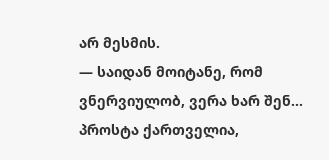არ მესმის.
— საიდან მოიტანე, რომ ვნერვიულობ, ვერა ხარ შენ... პროსტა ქართველია,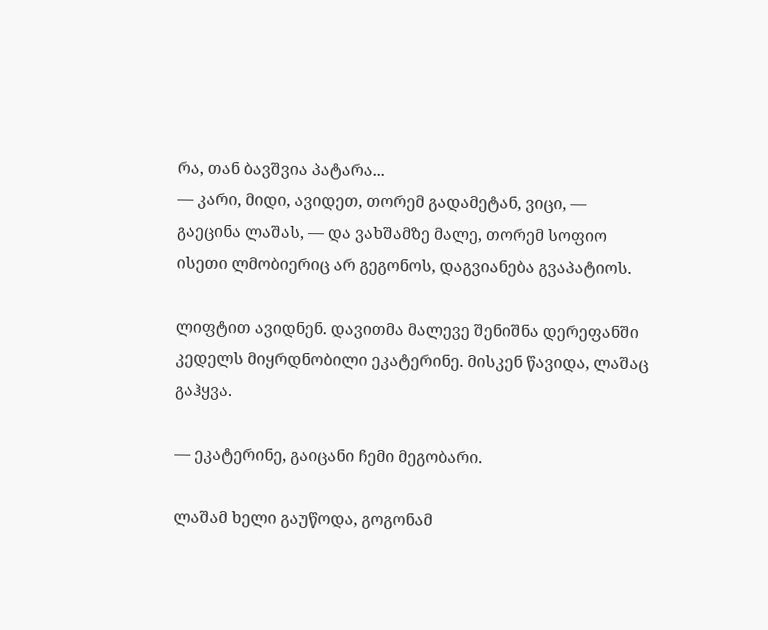რა, თან ბავშვია პატარა...
— კარი, მიდი, ავიდეთ, თორემ გადამეტან, ვიცი, — გაეცინა ლაშას, — და ვახშამზე მალე, თორემ სოფიო ისეთი ლმობიერიც არ გეგონოს, დაგვიანება გვაპატიოს.

ლიფტით ავიდნენ. დავითმა მალევე შენიშნა დერეფანში კედელს მიყრდნობილი ეკატერინე. მისკენ წავიდა, ლაშაც გაჰყვა.

— ეკატერინე, გაიცანი ჩემი მეგობარი.

ლაშამ ხელი გაუწოდა, გოგონამ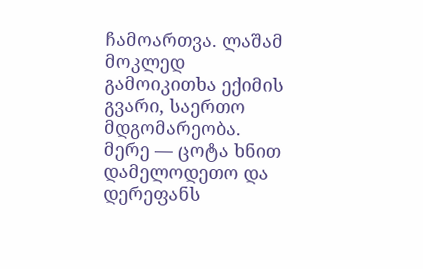ჩამოართვა. ლაშამ მოკლედ გამოიკითხა ექიმის გვარი, საერთო მდგომარეობა. მერე — ცოტა ხნით დამელოდეთო და დერეფანს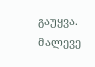გაუყვა. მალევე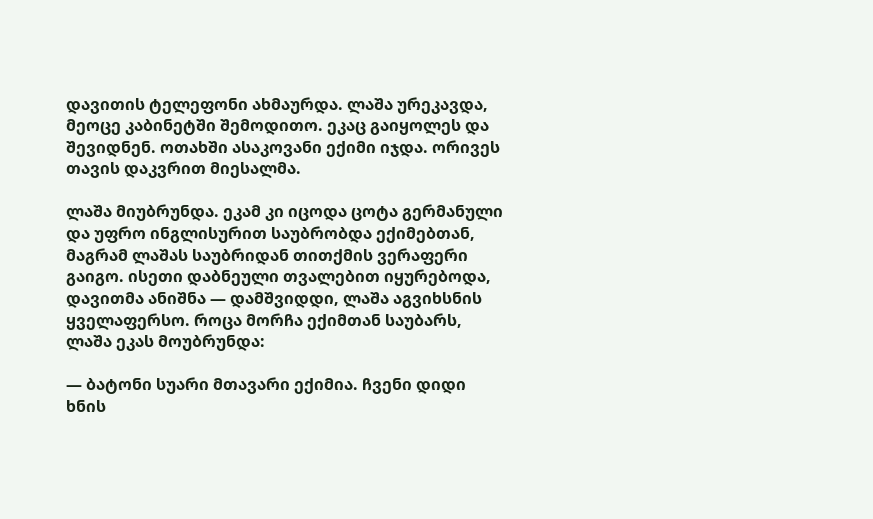დავითის ტელეფონი ახმაურდა. ლაშა ურეკავდა, მეოცე კაბინეტში შემოდითო. ეკაც გაიყოლეს და შევიდნენ. ოთახში ასაკოვანი ექიმი იჯდა. ორივეს თავის დაკვრით მიესალმა.

ლაშა მიუბრუნდა. ეკამ კი იცოდა ცოტა გერმანული და უფრო ინგლისურით საუბრობდა ექიმებთან, მაგრამ ლაშას საუბრიდან თითქმის ვერაფერი გაიგო. ისეთი დაბნეული თვალებით იყურებოდა, დავითმა ანიშნა — დამშვიდდი, ლაშა აგვიხსნის ყველაფერსო. როცა მორჩა ექიმთან საუბარს, ლაშა ეკას მოუბრუნდა:

— ბატონი სუარი მთავარი ექიმია. ჩვენი დიდი ხნის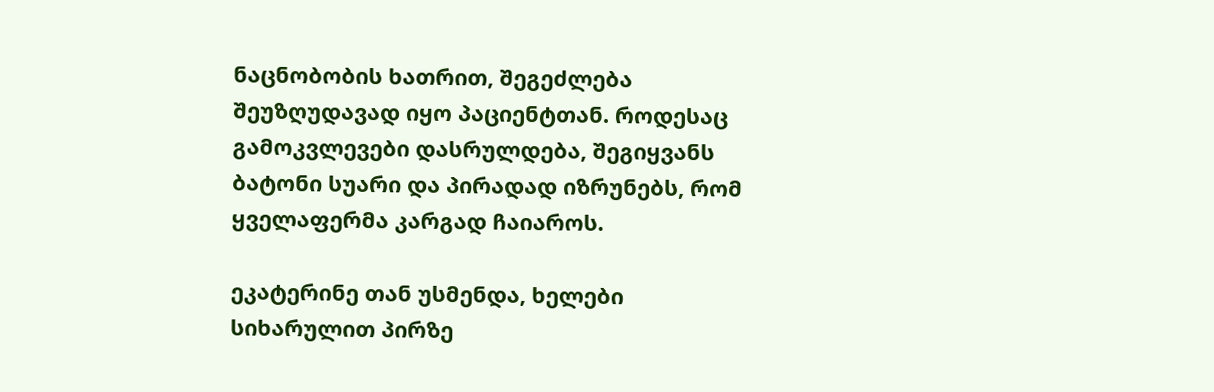ნაცნობობის ხათრით, შეგეძლება შეუზღუდავად იყო პაციენტთან. როდესაც გამოკვლევები დასრულდება, შეგიყვანს ბატონი სუარი და პირადად იზრუნებს, რომ ყველაფერმა კარგად ჩაიაროს.

ეკატერინე თან უსმენდა, ხელები სიხარულით პირზე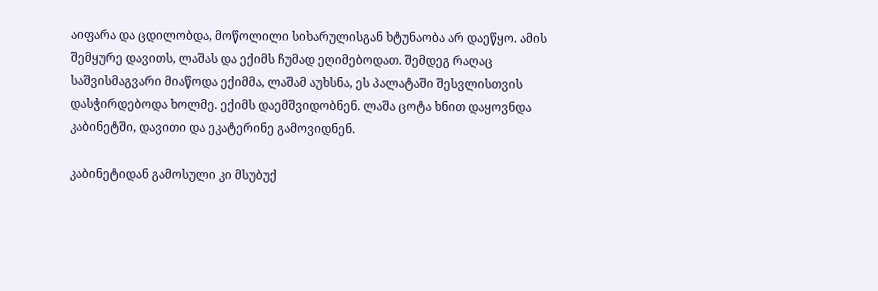აიფარა და ცდილობდა, მოწოლილი სიხარულისგან ხტუნაობა არ დაეწყო. ამის შემყურე დავითს, ლაშას და ექიმს ჩუმად ეღიმებოდათ. შემდეგ რაღაც საშვისმაგვარი მიაწოდა ექიმმა, ლაშამ აუხსნა, ეს პალატაში შესვლისთვის დასჭირდებოდა ხოლმე. ექიმს დაემშვიდობნენ. ლაშა ცოტა ხნით დაყოვნდა კაბინეტში, დავითი და ეკატერინე გამოვიდნენ.

კაბინეტიდან გამოსული კი მსუბუქ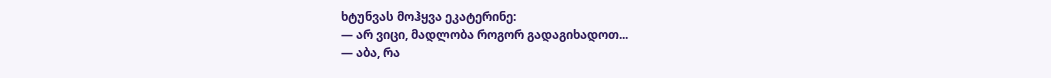ხტუნვას მოჰყვა ეკატერინე:
— არ ვიცი, მადლობა როგორ გადაგიხადოთ...
— აბა, რა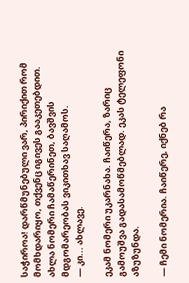საჭიროა! დარწმუნებული ვარ, პირიქით რომ მომხდარიყო, თქვენც იგივეს გააკეთებდით. ახლა ნომერი ჩამაწერინეთ, ბავშვის მდგომარეობას ვიკითხავ საღამოს.
— კი... ახლავე.

ეკამ ნომერი უკარნახა. ჩაიწერა, ზარიც გამოუშვა გადასამოწმებლად. ეკას ტელეფონი აზუზუნდა.

— ჩემი ნომერია. ჩაიწერე, იქნებ რა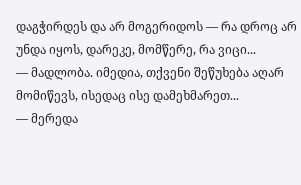დაგჭირდეს და არ მოგერიდოს — რა დროც არ უნდა იყოს, დარეკე, მომწერე, რა ვიცი...
— მადლობა. იმედია, თქვენი შეწუხება აღარ მომიწევს, ისედაც ისე დამეხმარეთ...
— მერედა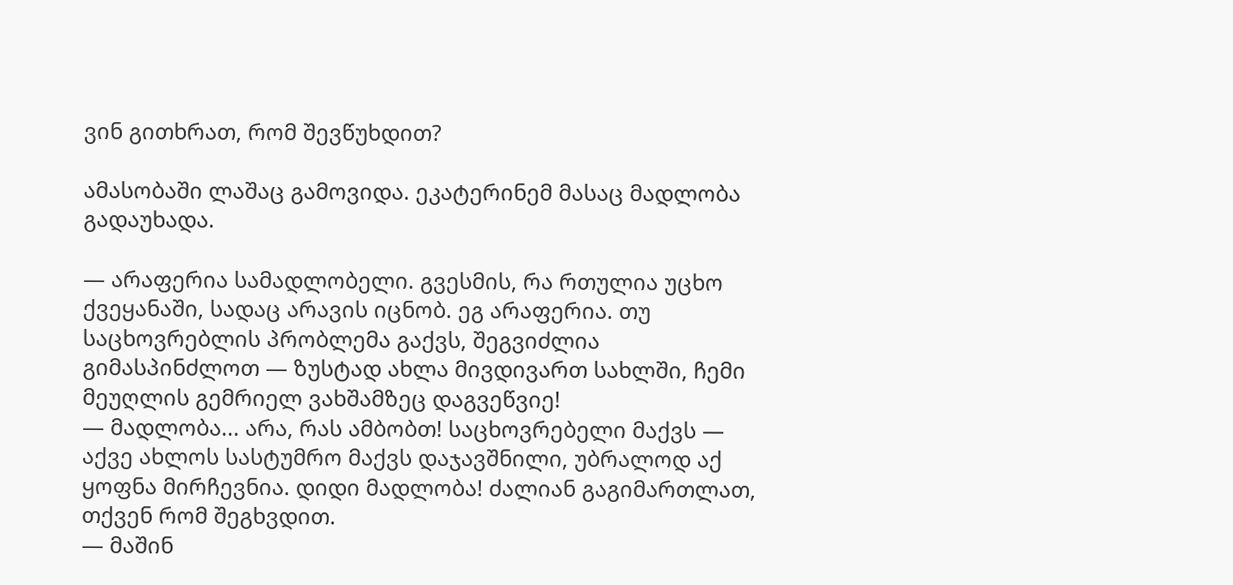ვინ გითხრათ, რომ შევწუხდით?

ამასობაში ლაშაც გამოვიდა. ეკატერინემ მასაც მადლობა გადაუხადა.

— არაფერია სამადლობელი. გვესმის, რა რთულია უცხო ქვეყანაში, სადაც არავის იცნობ. ეგ არაფერია. თუ საცხოვრებლის პრობლემა გაქვს, შეგვიძლია გიმასპინძლოთ — ზუსტად ახლა მივდივართ სახლში, ჩემი მეუღლის გემრიელ ვახშამზეც დაგვეწვიე!
— მადლობა... არა, რას ამბობთ! საცხოვრებელი მაქვს — აქვე ახლოს სასტუმრო მაქვს დაჯავშნილი, უბრალოდ აქ ყოფნა მირჩევნია. დიდი მადლობა! ძალიან გაგიმართლათ, თქვენ რომ შეგხვდით.
— მაშინ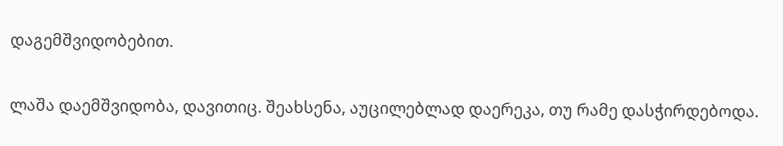დაგემშვიდობებით.

ლაშა დაემშვიდობა, დავითიც. შეახსენა, აუცილებლად დაერეკა, თუ რამე დასჭირდებოდა.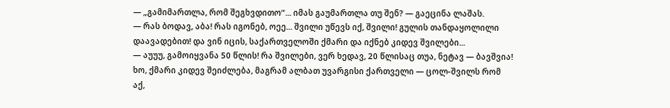— „გამიმართლა, რომ შეგხვდითო“... იმას გაუმართლა თუ შენ? — გაეცინა ლაშას.
— რას ბოდავ, აბა! რას იგონებ, ოეე... შვილი უწევს იქ, შვილი! გულის თანდაყოლილი დაავადებით! და ვინ იცის, საქართველოში ქმარი და იქნებ კიდევ შვილები...
— აუუუ, გამოიყვანა 50 წლის! რა შვილები, ვერ ხედავ, 20 წლისაც თუა, ნეტავ — ბავშვია! ხო, ქმარი კიდევ შეიძლება, მაგრამ ალბათ უვარგისი ქართველი — ცოლ-შვილს რომ აქ,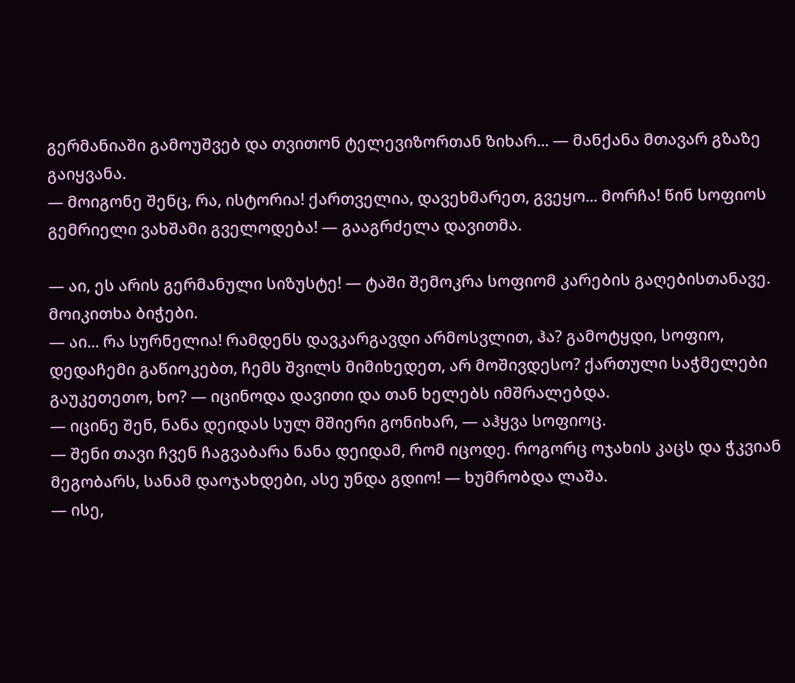გერმანიაში გამოუშვებ და თვითონ ტელევიზორთან ზიხარ... — მანქანა მთავარ გზაზე გაიყვანა.
— მოიგონე შენც, რა, ისტორია! ქართველია, დავეხმარეთ, გვეყო... მორჩა! წინ სოფიოს გემრიელი ვახშამი გველოდება! — გააგრძელა დავითმა.

— აი, ეს არის გერმანული სიზუსტე! — ტაში შემოკრა სოფიომ კარების გაღებისთანავე. მოიკითხა ბიჭები.
— აი... რა სურნელია! რამდენს დავკარგავდი არმოსვლით, ჰა? გამოტყდი, სოფიო, დედაჩემი გაწიოკებთ, ჩემს შვილს მიმიხედეთ, არ მოშივდესო? ქართული საჭმელები გაუკეთეთო, ხო? — იცინოდა დავითი და თან ხელებს იმშრალებდა.
— იცინე შენ, ნანა დეიდას სულ მშიერი გონიხარ, — აჰყვა სოფიოც.
— შენი თავი ჩვენ ჩაგვაბარა ნანა დეიდამ, რომ იცოდე. როგორც ოჯახის კაცს და ჭკვიან მეგობარს, სანამ დაოჯახდები, ასე უნდა გდიო! — ხუმრობდა ლაშა.
— ისე,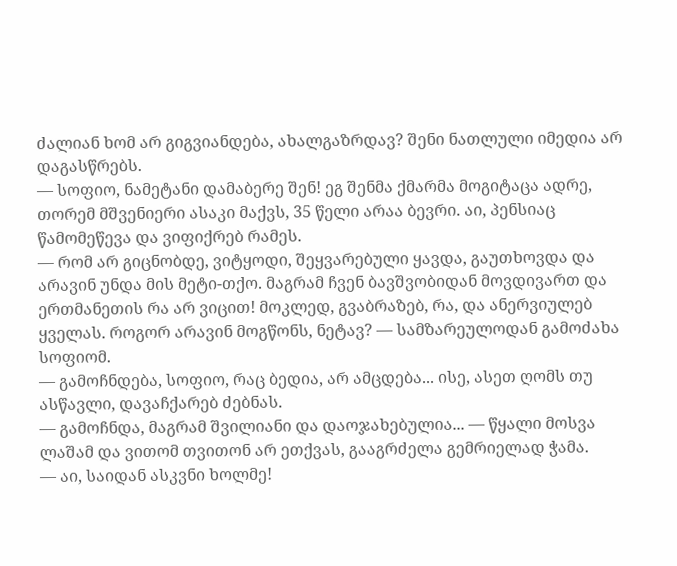ძალიან ხომ არ გიგვიანდება, ახალგაზრდავ? შენი ნათლული იმედია არ დაგასწრებს.
— სოფიო, ნამეტანი დამაბერე შენ! ეგ შენმა ქმარმა მოგიტაცა ადრე, თორემ მშვენიერი ასაკი მაქვს, 35 წელი არაა ბევრი. აი, პენსიაც წამომეწევა და ვიფიქრებ რამეს.
— რომ არ გიცნობდე, ვიტყოდი, შეყვარებული ყავდა, გაუთხოვდა და არავინ უნდა მის მეტი-თქო. მაგრამ ჩვენ ბავშვობიდან მოვდივართ და ერთმანეთის რა არ ვიცით! მოკლედ, გვაბრაზებ, რა, და ანერვიულებ ყველას. როგორ არავინ მოგწონს, ნეტავ? — სამზარეულოდან გამოძახა სოფიომ.
— გამოჩნდება, სოფიო, რაც ბედია, არ ამცდება... ისე, ასეთ ღომს თუ ასწავლი, დავაჩქარებ ძებნას.
— გამოჩნდა, მაგრამ შვილიანი და დაოჯახებულია... — წყალი მოსვა ლაშამ და ვითომ თვითონ არ ეთქვას, გააგრძელა გემრიელად ჭამა.
— აი, საიდან ასკვნი ხოლმე!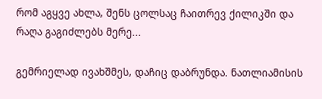რომ აგყვე ახლა, შენს ცოლსაც ჩაითრევ ქილიკში და რაღა გაგიძლებს მერე...

გემრიელად ივახშმეს, დაჩიც დაბრუნდა. ნათლიამისის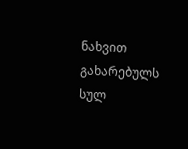ნახვით გახარებულს სულ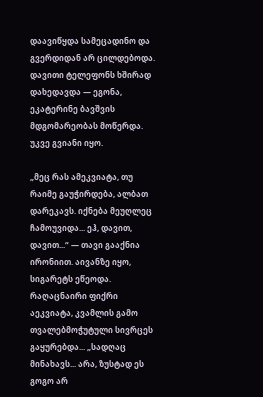დაავიწყდა სამეცადინო და გვერდიდან არ ცილდებოდა. დავითი ტელეფონს ხშირად დახედავდა — ეგონა, ეკატერინე ბავშვის მდგომარეობას მოწერდა. უკვე გვიანი იყო.

„მეც რას ამეკვიატა, თუ რაიმე გაუჭირდება, ალბათ დარეკავს. იქნება მეუღლეც ჩამოუვიდა... ეჰ, დავით, დავით...“ — თავი გააქნია ირონიით. აივანზე იყო, სიგარეტს ეწეოდა. რაღაცნაირი ფიქრი აეკვიატა, კვამლის გამო თვალებმოჭუტული სივრცეს გაყურებდა... „სადღაც მინახავს... არა, ზუსტად ეს გოგო არ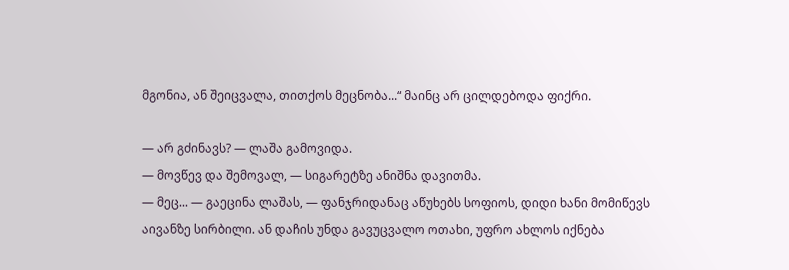მგონია, ან შეიცვალა, თითქოს მეცნობა...“ მაინც არ ცილდებოდა ფიქრი.

— არ გძინავს? — ლაშა გამოვიდა.
— მოვწევ და შემოვალ, — სიგარეტზე ანიშნა დავითმა.
— მეც... — გაეცინა ლაშას, — ფანჯრიდანაც აწუხებს სოფიოს, დიდი ხანი მომიწევს აივანზე სირბილი. ან დაჩის უნდა გავუცვალო ოთახი, უფრო ახლოს იქნება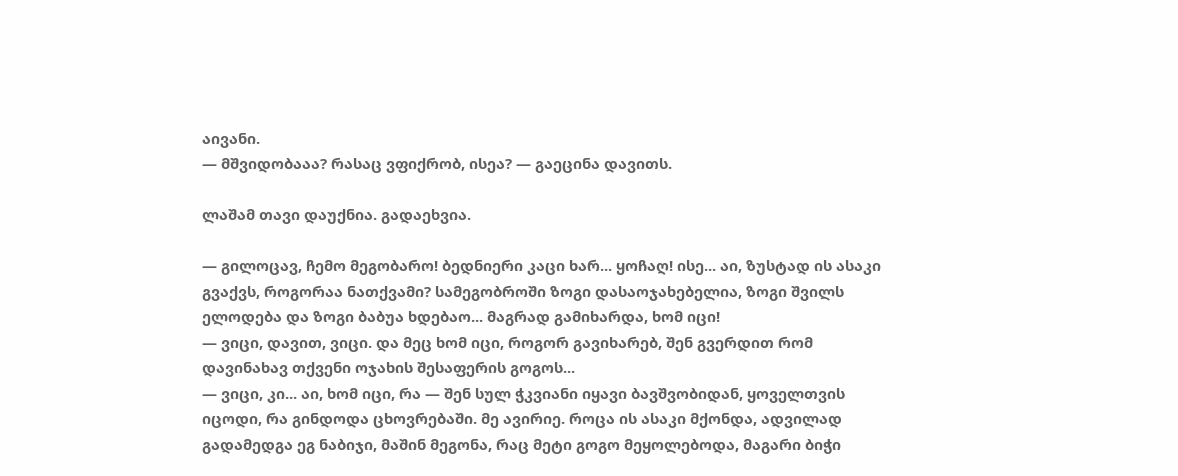აივანი.
— მშვიდობააა? რასაც ვფიქრობ, ისეა? — გაეცინა დავითს.

ლაშამ თავი დაუქნია. გადაეხვია.

— გილოცავ, ჩემო მეგობარო! ბედნიერი კაცი ხარ... ყოჩაღ! ისე... აი, ზუსტად ის ასაკი გვაქვს, როგორაა ნათქვამი? სამეგობროში ზოგი დასაოჯახებელია, ზოგი შვილს ელოდება და ზოგი ბაბუა ხდებაო... მაგრად გამიხარდა, ხომ იცი!
— ვიცი, დავით, ვიცი. და მეც ხომ იცი, როგორ გავიხარებ, შენ გვერდით რომ დავინახავ თქვენი ოჯახის შესაფერის გოგოს...
— ვიცი, კი... აი, ხომ იცი, რა — შენ სულ ჭკვიანი იყავი ბავშვობიდან, ყოველთვის იცოდი, რა გინდოდა ცხოვრებაში. მე ავირიე. როცა ის ასაკი მქონდა, ადვილად გადამედგა ეგ ნაბიჯი, მაშინ მეგონა, რაც მეტი გოგო მეყოლებოდა, მაგარი ბიჭი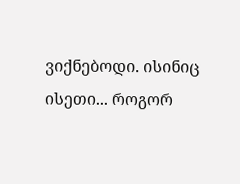ვიქნებოდი. ისინიც ისეთი... როგორ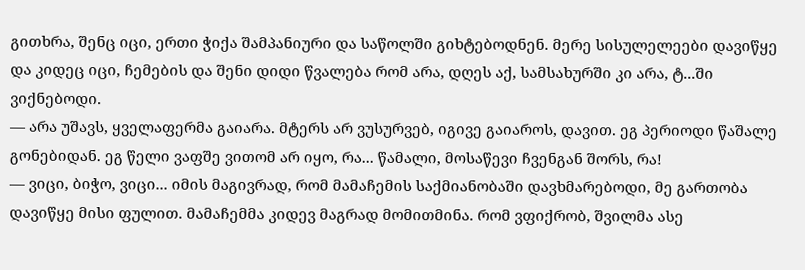გითხრა, შენც იცი, ერთი ჭიქა შამპანიური და საწოლში გიხტებოდნენ. მერე სისულელეები დავიწყე და კიდეც იცი, ჩემების და შენი დიდი წვალება რომ არა, დღეს აქ, სამსახურში კი არა, ტ...ში ვიქნებოდი.
— არა უშავს, ყველაფერმა გაიარა. მტერს არ ვუსურვებ, იგივე გაიაროს, დავით. ეგ პერიოდი წაშალე გონებიდან. ეგ წელი ვაფშე ვითომ არ იყო, რა... წამალი, მოსაწევი ჩვენგან შორს, რა!
— ვიცი, ბიჭო, ვიცი... იმის მაგივრად, რომ მამაჩემის საქმიანობაში დავხმარებოდი, მე გართობა დავიწყე მისი ფულით. მამაჩემმა კიდევ მაგრად მომითმინა. რომ ვფიქრობ, შვილმა ასე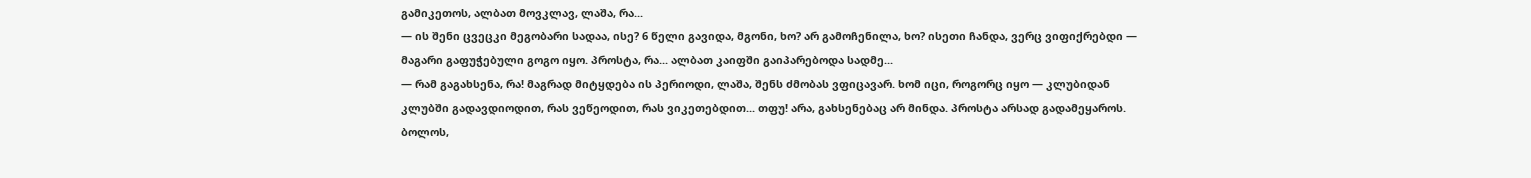გამიკეთოს, ალბათ მოვკლავ, ლაშა, რა...
— ის შენი ცვეცკი მეგობარი სადაა, ისე? 6 წელი გავიდა, მგონი, ხო? არ გამოჩენილა, ხო? ისეთი ჩანდა, ვერც ვიფიქრებდი — მაგარი გაფუჭებული გოგო იყო. პროსტა, რა... ალბათ კაიფში გაიპარებოდა სადმე...
— რამ გაგახსენა, რა! მაგრად მიტყდება ის პერიოდი, ლაშა, შენს ძმობას ვფიცავარ. ხომ იცი, როგორც იყო — კლუბიდან კლუბში გადავდიოდით, რას ვეწეოდით, რას ვიკეთებდით... თფუ! არა, გახსენებაც არ მინდა. პროსტა არსად გადამეყაროს. ბოლოს,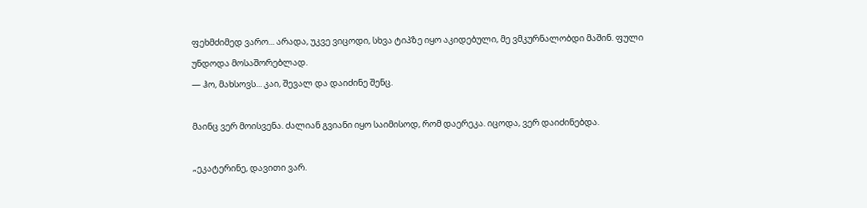ფეხმძიმედ ვარო... არადა, უკვე ვიცოდი, სხვა ტიპზე იყო აკიდებული, მე ვმკურნალობდი მაშინ. ფული უნდოდა მოსაშორებლად.
— ჰო, მახსოვს... კაი, შევალ და დაიძინე შენც.

მაინც ვერ მოისვენა. ძალიან გვიანი იყო საიმისოდ, რომ დაერეკა. იცოდა, ვერ დაიძინებდა.

„ეკატერინე, დავითი ვარ.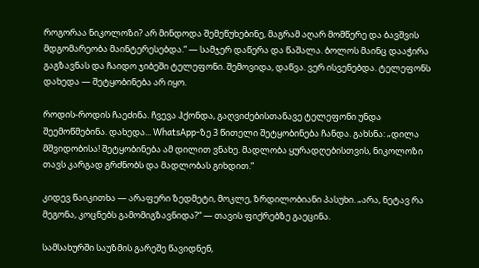როგორაა ნიკოლოზი? არ მინდოდა შემეწუხებინე, მაგრამ აღარ მომწერე და ბავშვის მდგომარეობა მაინტერესებდა.“ — სამჯერ დაწერა და წაშალა. ბოლოს მაინც დააჭირა გაგზავნას და ჩაიდო ჯიბეში ტელეფონი. შემოვიდა, დაწვა. ვერ ისვენებდა. ტელეფონს დახედა — შეტყობინება არ იყო.

როდის-როდის ჩაეძინა. ჩვევა ჰქონდა, გაღვიძებისთანავე ტელეფონი უნდა შეემოწმებინა. დახედა... WhatsApp-ზე 3 წითელი შეტყობინება ჩანდა. გახსნა: „დილა მშვიდობისა! შეტყობინება ამ დილით ვნახე. მადლობა ყურადღებისთვის, ნიკოლოზი თავს კარგად გრძნობს და მადლობას გიხდით.“

კიდევ წაიკითხა — არაფერი ზედმეტი, მოკლე, ზრდილობიანი პასუხი. „არა, ნეტავ რა მეგონა, კოცნებს გამომიგზავნიდა?“ — თავის ფიქრებზე გაეცინა.

სამსახურში საუზმის გარეშე წავიდნენ,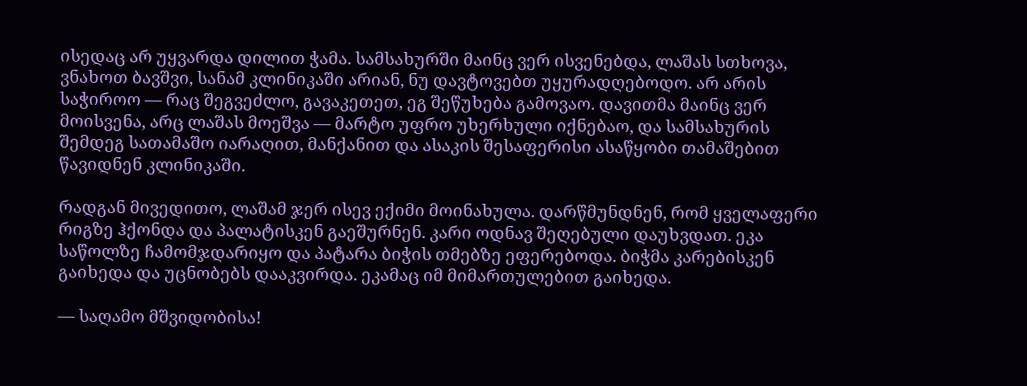ისედაც არ უყვარდა დილით ჭამა. სამსახურში მაინც ვერ ისვენებდა, ლაშას სთხოვა, ვნახოთ ბავშვი, სანამ კლინიკაში არიან, ნუ დავტოვებთ უყურადღებოდო. არ არის საჭიროო — რაც შეგვეძლო, გავაკეთეთ, ეგ შეწუხება გამოვაო. დავითმა მაინც ვერ მოისვენა, არც ლაშას მოეშვა — მარტო უფრო უხერხული იქნებაო, და სამსახურის შემდეგ სათამაშო იარაღით, მანქანით და ასაკის შესაფერისი ასაწყობი თამაშებით წავიდნენ კლინიკაში.

რადგან მივედითო, ლაშამ ჯერ ისევ ექიმი მოინახულა. დარწმუნდნენ, რომ ყველაფერი რიგზე ჰქონდა და პალატისკენ გაეშურნენ. კარი ოდნავ შეღებული დაუხვდათ. ეკა საწოლზე ჩამომჯდარიყო და პატარა ბიჭის თმებზე ეფერებოდა. ბიჭმა კარებისკენ გაიხედა და უცნობებს დააკვირდა. ეკამაც იმ მიმართულებით გაიხედა.

— საღამო მშვიდობისა!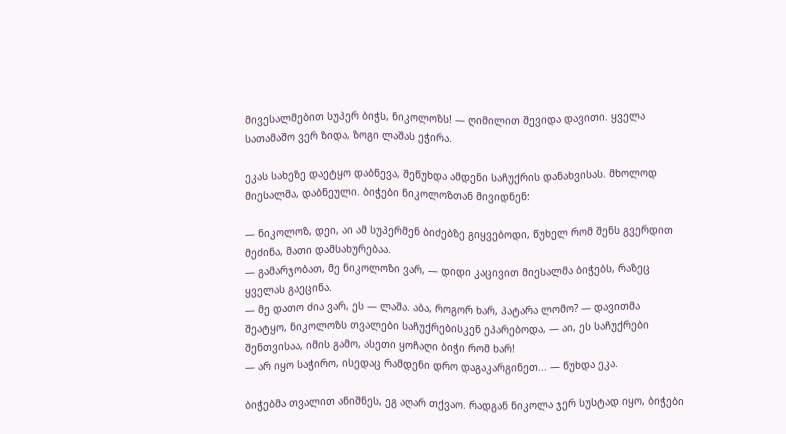მივესალმებით სუპერ ბიჭს, ნიკოლოზს! — ღიმილით შევიდა დავითი. ყველა სათამაშო ვერ ზიდა, ზოგი ლაშას ეჭირა.

ეკას სახეზე დაეტყო დაბნევა, შეწუხდა ამდენი საჩუქრის დანახვისას. მხოლოდ მიესალმა, დაბნეული. ბიჭები ნიკოლოზთან მივიდნენ:

— ნიკოლოზ, დეი, აი ამ სუპერმენ ბიძებზე გიყვებოდი, წუხელ რომ შენს გვერდით მეძინა, მათი დამსახურებაა.
— გამარჯობათ, მე ნიკოლოზი ვარ, — დიდი კაცივით მიესალმა ბიჭებს, რაზეც ყველას გაეცინა.
— მე დათო ძია ვარ, ეს — ლაშა. აბა, როგორ ხარ, პატარა ლომო? — დავითმა შეატყო, ნიკოლოზს თვალები საჩუქრებისკენ ეპარებოდა, — აი, ეს საჩუქრები შენთვისაა, იმის გამო, ასეთი ყოჩაღი ბიჭი რომ ხარ!
— არ იყო საჭირო, ისედაც რამდენი დრო დაგაკარგინეთ... — წუხდა ეკა.

ბიჭებმა თვალით ანიშნეს, ეგ აღარ თქვაო. რადგან ნიკოლა ჯერ სუსტად იყო, ბიჭები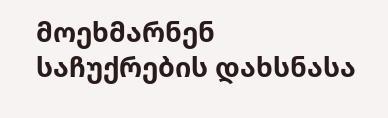მოეხმარნენ საჩუქრების დახსნასა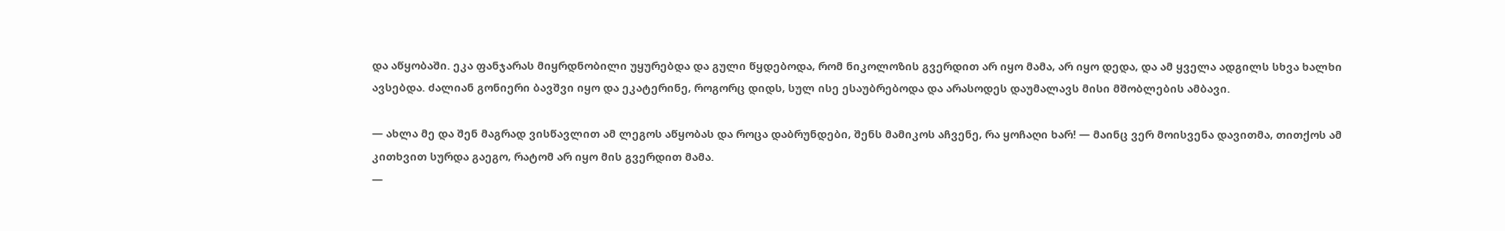და აწყობაში. ეკა ფანჯარას მიყრდნობილი უყურებდა და გული წყდებოდა, რომ ნიკოლოზის გვერდით არ იყო მამა, არ იყო დედა, და ამ ყველა ადგილს სხვა ხალხი ავსებდა. ძალიან გონიერი ბავშვი იყო და ეკატერინე, როგორც დიდს, სულ ისე ესაუბრებოდა და არასოდეს დაუმალავს მისი მშობლების ამბავი.

— ახლა მე და შენ მაგრად ვისწავლით ამ ლეგოს აწყობას და როცა დაბრუნდები, შენს მამიკოს აჩვენე, რა ყოჩაღი ხარ! — მაინც ვერ მოისვენა დავითმა, თითქოს ამ კითხვით სურდა გაეგო, რატომ არ იყო მის გვერდით მამა.
—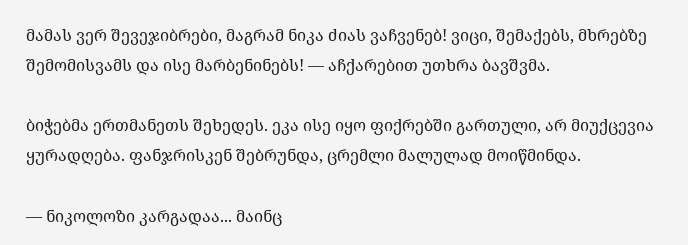მამას ვერ შევეჯიბრები, მაგრამ ნიკა ძიას ვაჩვენებ! ვიცი, შემაქებს, მხრებზე შემომისვამს და ისე მარბენინებს! — აჩქარებით უთხრა ბავშვმა.

ბიჭებმა ერთმანეთს შეხედეს. ეკა ისე იყო ფიქრებში გართული, არ მიუქცევია ყურადღება. ფანჯრისკენ შებრუნდა, ცრემლი მალულად მოიწმინდა.

— ნიკოლოზი კარგადაა... მაინც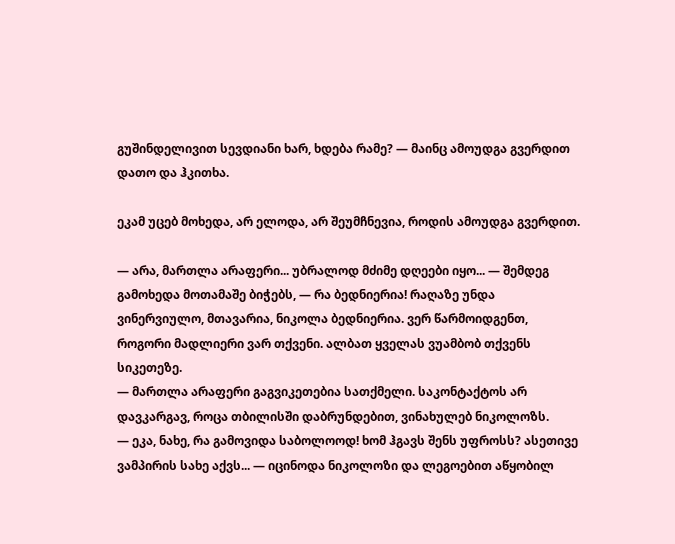გუშინდელივით სევდიანი ხარ, ხდება რამე? — მაინც ამოუდგა გვერდით დათო და ჰკითხა.

ეკამ უცებ მოხედა, არ ელოდა, არ შეუმჩნევია, როდის ამოუდგა გვერდით.

— არა, მართლა არაფერი... უბრალოდ მძიმე დღეები იყო... — შემდეგ გამოხედა მოთამაშე ბიჭებს, — რა ბედნიერია! რაღაზე უნდა ვინერვიულო, მთავარია, ნიკოლა ბედნიერია. ვერ წარმოიდგენთ, როგორი მადლიერი ვარ თქვენი. ალბათ ყველას ვუამბობ თქვენს სიკეთეზე.
— მართლა არაფერი გაგვიკეთებია სათქმელი. საკონტაქტოს არ დავკარგავ, როცა თბილისში დაბრუნდებით, ვინახულებ ნიკოლოზს.
— ეკა, ნახე, რა გამოვიდა საბოლოოდ! ხომ ჰგავს შენს უფროსს? ასეთივე ვამპირის სახე აქვს... — იცინოდა ნიკოლოზი და ლეგოებით აწყობილ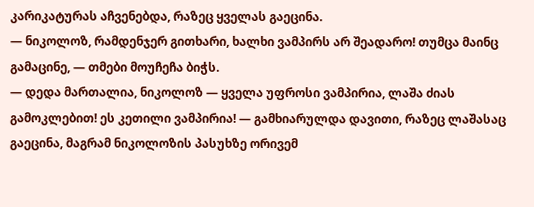კარიკატურას აჩვენებდა, რაზეც ყველას გაეცინა.
— ნიკოლოზ, რამდენჯერ გითხარი, ხალხი ვამპირს არ შეადარო! თუმცა მაინც გამაცინე, — თმები მოუჩეჩა ბიჭს.
— დედა მართალია, ნიკოლოზ — ყველა უფროსი ვამპირია, ლაშა ძიას გამოკლებით! ეს კეთილი ვამპირია! — გამხიარულდა დავითი, რაზეც ლაშასაც გაეცინა, მაგრამ ნიკოლოზის პასუხზე ორივემ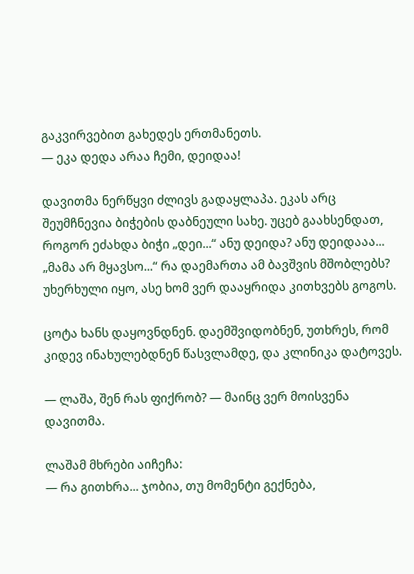გაკვირვებით გახედეს ერთმანეთს.
— ეკა დედა არაა ჩემი, დეიდაა!

დავითმა ნერწყვი ძლივს გადაყლაპა. ეკას არც შეუმჩნევია ბიჭების დაბნეული სახე. უცებ გაახსენდათ, როგორ ეძახდა ბიჭი „დეი...“ ანუ დეიდა? ანუ დეიდააა... „მამა არ მყავსო...“ რა დაემართა ამ ბავშვის მშობლებს? უხერხული იყო, ასე ხომ ვერ დააყრიდა კითხვებს გოგოს.

ცოტა ხანს დაყოვნდნენ. დაემშვიდობნენ, უთხრეს, რომ კიდევ ინახულებდნენ წასვლამდე, და კლინიკა დატოვეს.

— ლაშა, შენ რას ფიქრობ? — მაინც ვერ მოისვენა დავითმა.

ლაშამ მხრები აიჩეჩა:
— რა გითხრა... ჯობია, თუ მომენტი გექნება,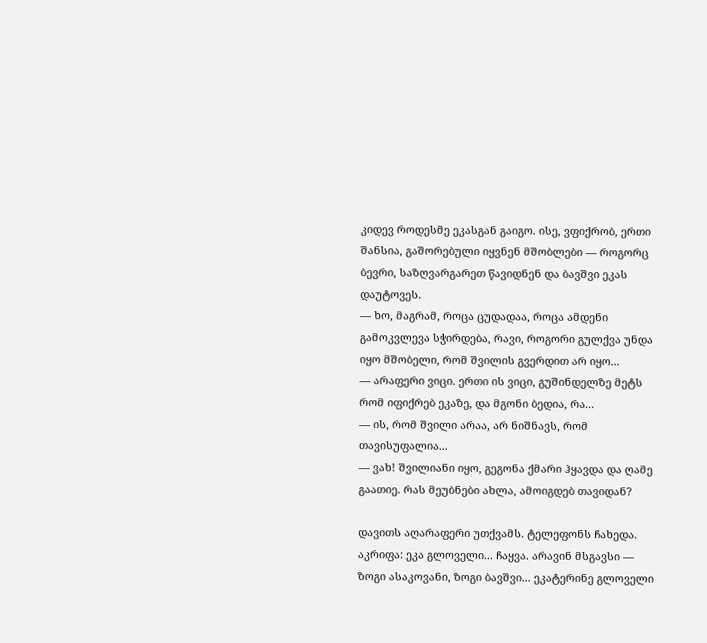კიდევ როდესმე ეკასგან გაიგო. ისე, ვფიქრობ, ერთი შანსია, გაშორებული იყვნენ მშობლები — როგორც ბევრი, საზღვარგარეთ წავიდნენ და ბავშვი ეკას დაუტოვეს.
— ხო, მაგრამ, როცა ცუდადაა, როცა ამდენი გამოკვლევა სჭირდება, რავი, როგორი გულქვა უნდა იყო მშობელი, რომ შვილის გვერდით არ იყო...
— არაფერი ვიცი. ერთი ის ვიცი, გუშინდელზე მეტს რომ იფიქრებ ეკაზე, და მგონი ბედია, რა...
— ის, რომ შვილი არაა, არ ნიშნავს, რომ თავისუფალია...
— ვახ! შვილიანი იყო, გეგონა ქმარი ჰყავდა და ღამე გაათიე. რას მეუბნები ახლა, ამოიგდებ თავიდან?

დავითს აღარაფერი უთქვამს. ტელეფონს ჩახედა. აკრიფა: ეკა გლოველი... ჩაყვა. არავინ მსგავსი — ზოგი ასაკოვანი, ზოგი ბავშვი... ეკატერინე გლოველი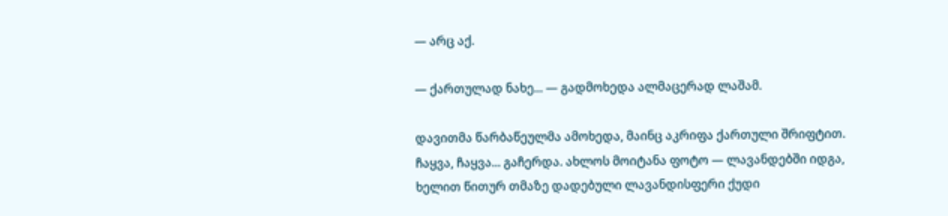— არც აქ.

— ქართულად ნახე... — გადმოხედა ალმაცერად ლაშამ.

დავითმა წარბაწეულმა ამოხედა, მაინც აკრიფა ქართული შრიფტით. ჩაყვა, ჩაყვა... გაჩერდა. ახლოს მოიტანა ფოტო — ლავანდებში იდგა, ხელით წითურ თმაზე დადებული ლავანდისფერი ქუდი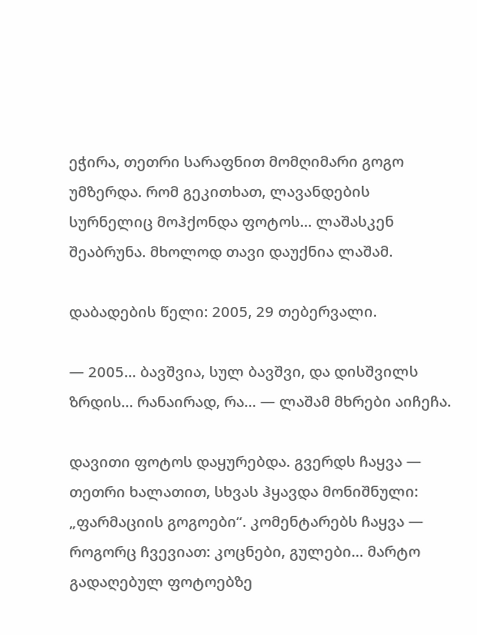ეჭირა, თეთრი სარაფნით მომღიმარი გოგო უმზერდა. რომ გეკითხათ, ლავანდების სურნელიც მოჰქონდა ფოტოს... ლაშასკენ შეაბრუნა. მხოლოდ თავი დაუქნია ლაშამ.

დაბადების წელი: 2005, 29 თებერვალი.

— 2005... ბავშვია, სულ ბავშვი, და დისშვილს ზრდის... რანაირად, რა... — ლაშამ მხრები აიჩეჩა.

დავითი ფოტოს დაყურებდა. გვერდს ჩაყვა — თეთრი ხალათით, სხვას ჰყავდა მონიშნული: „ფარმაციის გოგოები“. კომენტარებს ჩაყვა — როგორც ჩვევიათ: კოცნები, გულები... მარტო გადაღებულ ფოტოებზე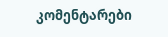კომენტარები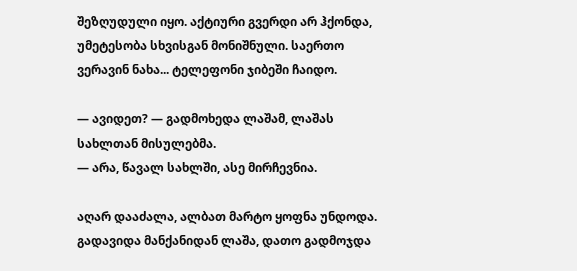შეზღუდული იყო. აქტიური გვერდი არ ჰქონდა, უმეტესობა სხვისგან მონიშნული. საერთო ვერავინ ნახა... ტელეფონი ჯიბეში ჩაიდო.

— ავიდეთ? — გადმოხედა ლაშამ, ლაშას სახლთან მისულებმა.
— არა, წავალ სახლში, ასე მირჩევნია.

აღარ დააძალა, ალბათ მარტო ყოფნა უნდოდა. გადავიდა მანქანიდან ლაშა, დათო გადმოჯდა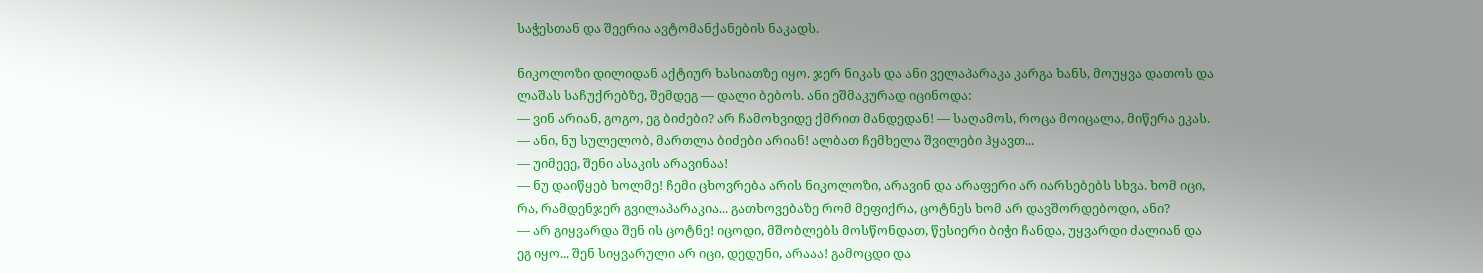საჭესთან და შეერია ავტომანქანების ნაკადს.

ნიკოლოზი დილიდან აქტიურ ხასიათზე იყო. ჯერ ნიკას და ანი ველაპარაკა კარგა ხანს, მოუყვა დათოს და ლაშას საჩუქრებზე, შემდეგ — დალი ბებოს. ანი ეშმაკურად იცინოდა:
— ვინ არიან, გოგო, ეგ ბიძები? არ ჩამოხვიდე ქმრით მანდედან! — საღამოს, როცა მოიცალა, მიწერა ეკას.
— ანი, ნუ სულელობ, მართლა ბიძები არიან! ალბათ ჩემხელა შვილები ჰყავთ...
— უიმეეე, შენი ასაკის არავინაა!
— ნუ დაიწყებ ხოლმე! ჩემი ცხოვრება არის ნიკოლოზი, არავინ და არაფერი არ იარსებებს სხვა. ხომ იცი, რა, რამდენჯერ გვილაპარაკია... გათხოვებაზე რომ მეფიქრა, ცოტნეს ხომ არ დავშორდებოდი, ანი?
— არ გიყვარდა შენ ის ცოტნე! იცოდი, მშობლებს მოსწონდათ, წესიერი ბიჭი ჩანდა, უყვარდი ძალიან და ეგ იყო... შენ სიყვარული არ იცი, დედუნი, არააა! გამოცდი და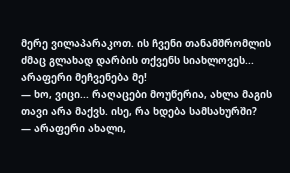მერე ვილაპარაკოთ. ის ჩვენი თანამშრომლის ძმაც გლახად დარბის თქვენს სიახლოვეს... არაფერი მეჩვენება მე!
— ხო, ვიცი... რაღაცები მოუწერია, ახლა მაგის თავი არა მაქვს. ისე, რა ხდება სამსახურში?
— არაფერი ახალი,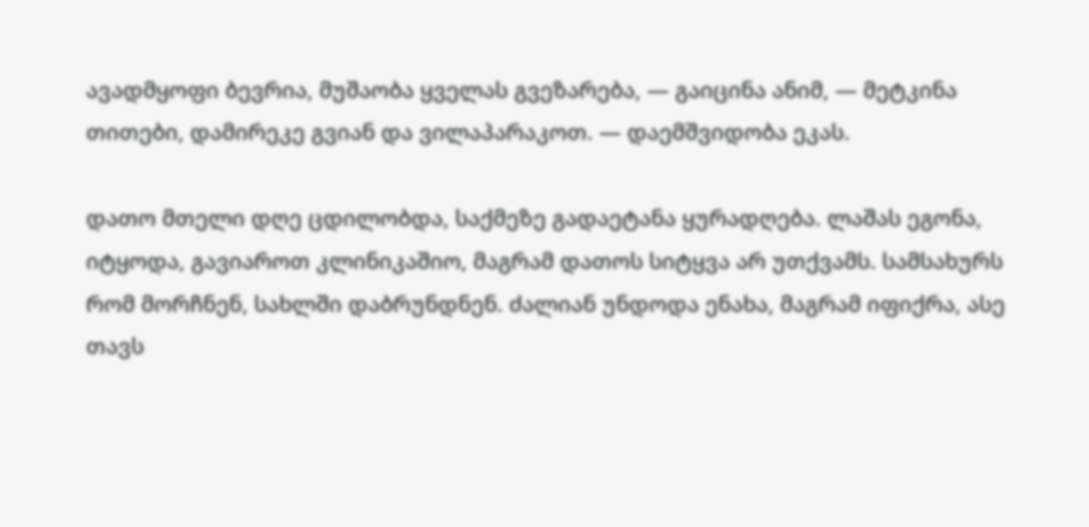ავადმყოფი ბევრია, მუშაობა ყველას გვეზარება, — გაიცინა ანიმ, — მეტკინა თითები, დამირეკე გვიან და ვილაპარაკოთ. — დაემშვიდობა ეკას.

დათო მთელი დღე ცდილობდა, საქმეზე გადაეტანა ყურადღება. ლაშას ეგონა, იტყოდა, გავიაროთ კლინიკაშიო, მაგრამ დათოს სიტყვა არ უთქვამს. სამსახურს რომ მორჩნენ, სახლში დაბრუნდნენ. ძალიან უნდოდა ენახა, მაგრამ იფიქრა, ასე თავს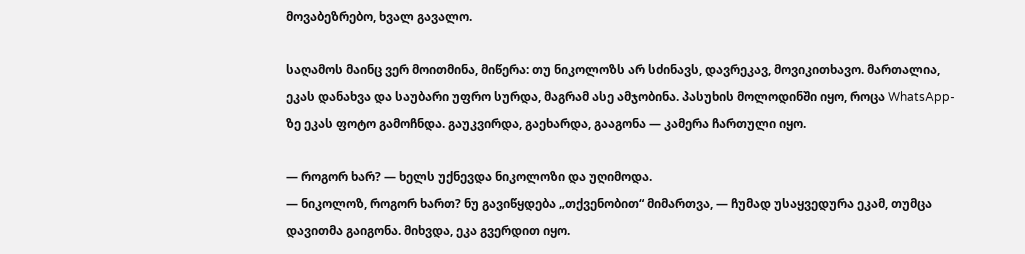მოვაბეზრებო, ხვალ გავალო.

საღამოს მაინც ვერ მოითმინა, მიწერა: თუ ნიკოლოზს არ სძინავს, დავრეკავ, მოვიკითხავო. მართალია, ეკას დანახვა და საუბარი უფრო სურდა, მაგრამ ასე ამჯობინა. პასუხის მოლოდინში იყო, როცა WhatsApp-ზე ეკას ფოტო გამოჩნდა. გაუკვირდა, გაეხარდა, გააგონა — კამერა ჩართული იყო.

— როგორ ხარ? — ხელს უქნევდა ნიკოლოზი და უღიმოდა.
— ნიკოლოზ, როგორ ხართ? ნუ გავიწყდება „თქვენობით“ მიმართვა, — ჩუმად უსაყვედურა ეკამ, თუმცა დავითმა გაიგონა. მიხვდა, ეკა გვერდით იყო.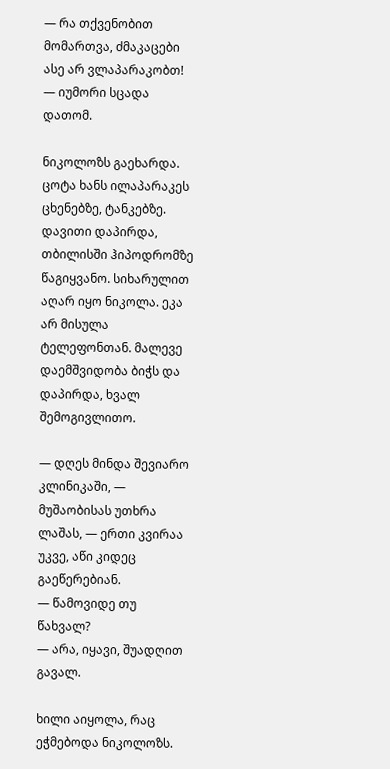— რა თქვენობით მომართვა, ძმაკაცები ასე არ ვლაპარაკობთ! — იუმორი სცადა დათომ.

ნიკოლოზს გაეხარდა. ცოტა ხანს ილაპარაკეს ცხენებზე, ტანკებზე. დავითი დაპირდა, თბილისში ჰიპოდრომზე წაგიყვანო. სიხარულით აღარ იყო ნიკოლა. ეკა არ მისულა ტელეფონთან. მალევე დაემშვიდობა ბიჭს და დაპირდა, ხვალ შემოგივლითო.

— დღეს მინდა შევიარო კლინიკაში, — მუშაობისას უთხრა ლაშას, — ერთი კვირაა უკვე, აწი კიდეც გაეწერებიან.
— წამოვიდე თუ წახვალ?
— არა, იყავი, შუადღით გავალ.

ხილი აიყოლა, რაც ეჭმებოდა ნიკოლოზს.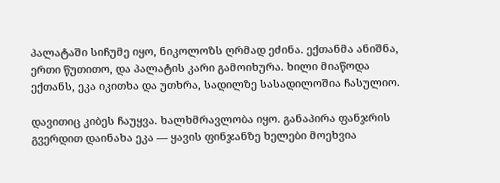პალატაში სიჩუმე იყო, ნიკოლოზს ღრმად ეძინა. ექთანმა ანიშნა, ერთი წუთითო, და პალატის კარი გამოიხურა. ხილი მიაწოდა ექთანს, ეკა იკითხა და უთხრა, სადილზე სასადილოშია ჩასულიო.

დავითიც კიბეს ჩაუყვა. ხალხმრავლობა იყო. განაპირა ფანჯრის გვერდით დაინახა ეკა — ყავის ფინჯანზე ხელები მოეხვია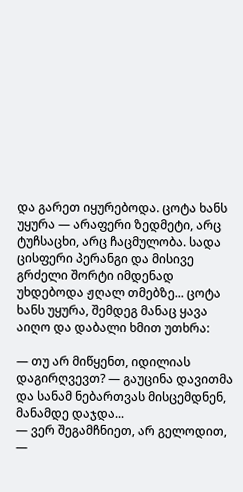და გარეთ იყურებოდა. ცოტა ხანს უყურა — არაფერი ზედმეტი, არც ტუჩსაცხი, არც ჩაცმულობა. სადა ცისფერი პერანგი და მისივე გრძელი შორტი იმდენად უხდებოდა ჟღალ თმებზე... ცოტა ხანს უყურა, შემდეგ მანაც ყავა აიღო და დაბალი ხმით უთხრა:

— თუ არ მიწყენთ, იდილიას დაგირღვევთ? — გაუცინა დავითმა და სანამ ნებართვას მისცემდნენ, მანამდე დაჯდა...
— ვერ შეგამჩნიეთ, არ გელოდით, —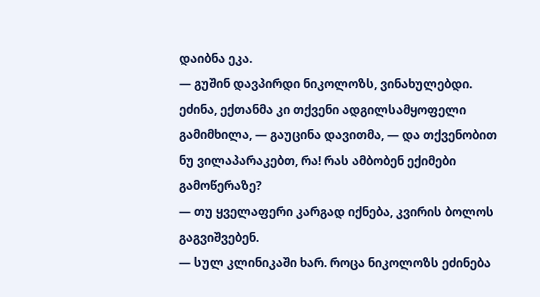დაიბნა ეკა.
— გუშინ დავპირდი ნიკოლოზს, ვინახულებდი. ეძინა, ექთანმა კი თქვენი ადგილსამყოფელი გამიმხილა, — გაუცინა დავითმა, — და თქვენობით ნუ ვილაპარაკებთ, რა! რას ამბობენ ექიმები გამოწერაზე?
— თუ ყველაფერი კარგად იქნება, კვირის ბოლოს გაგვიშვებენ.
— სულ კლინიკაში ხარ. როცა ნიკოლოზს ეძინება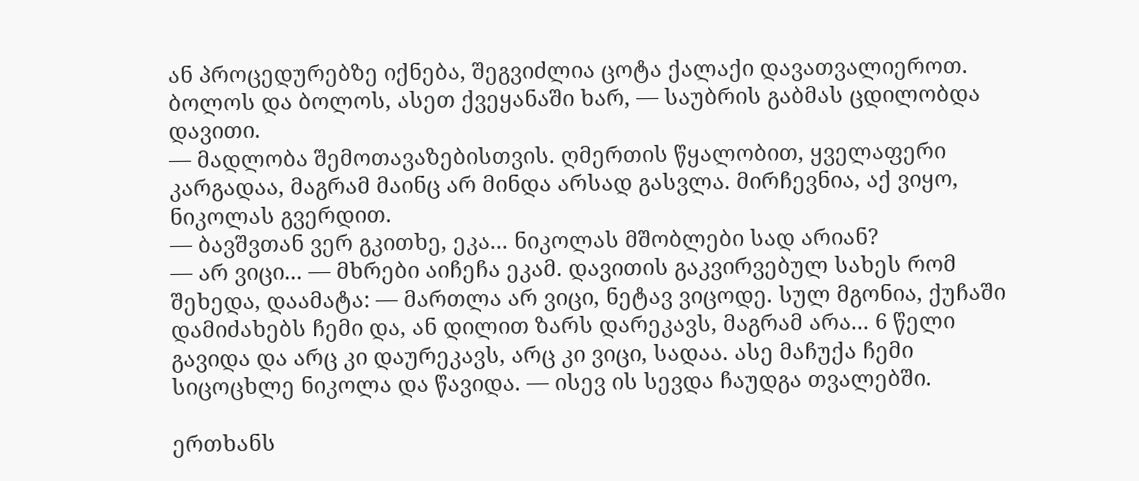ან პროცედურებზე იქნება, შეგვიძლია ცოტა ქალაქი დავათვალიეროთ. ბოლოს და ბოლოს, ასეთ ქვეყანაში ხარ, — საუბრის გაბმას ცდილობდა დავითი.
— მადლობა შემოთავაზებისთვის. ღმერთის წყალობით, ყველაფერი კარგადაა, მაგრამ მაინც არ მინდა არსად გასვლა. მირჩევნია, აქ ვიყო, ნიკოლას გვერდით.
— ბავშვთან ვერ გკითხე, ეკა... ნიკოლას მშობლები სად არიან?
— არ ვიცი... — მხრები აიჩეჩა ეკამ. დავითის გაკვირვებულ სახეს რომ შეხედა, დაამატა: — მართლა არ ვიცი, ნეტავ ვიცოდე. სულ მგონია, ქუჩაში დამიძახებს ჩემი და, ან დილით ზარს დარეკავს, მაგრამ არა... 6 წელი გავიდა და არც კი დაურეკავს, არც კი ვიცი, სადაა. ასე მაჩუქა ჩემი სიცოცხლე ნიკოლა და წავიდა. — ისევ ის სევდა ჩაუდგა თვალებში.

ერთხანს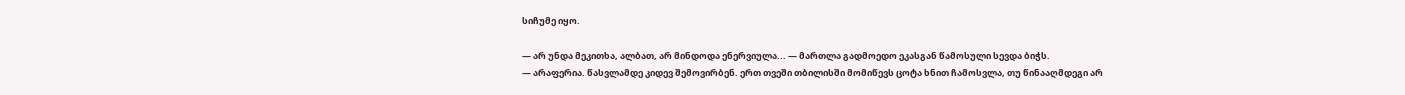სიჩუმე იყო.

— არ უნდა მეკითხა, ალბათ, არ მინდოდა ენერვიულა... — მართლა გადმოედო ეკასგან წამოსული სევდა ბიჭს.
— არაფერია. წასვლამდე კიდევ შემოვირბენ. ერთ თვეში თბილისში მომიწევს ცოტა ხნით ჩამოსვლა, თუ წინააღმდეგი არ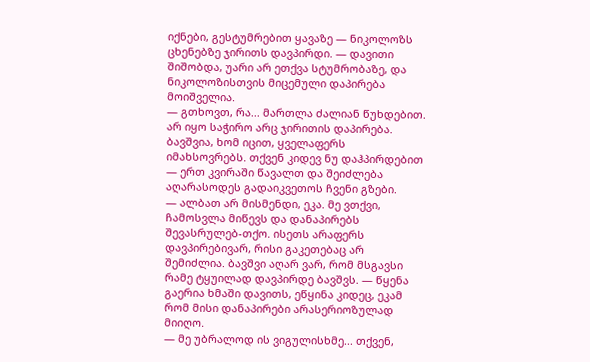იქნები, გესტუმრებით ყავაზე — ნიკოლოზს ცხენებზე ჯირითს დავპირდი. — დავითი შიშობდა, უარი არ ეთქვა სტუმრობაზე, და ნიკოლოზისთვის მიცემული დაპირება მოიშველია.
— გთხოვთ, რა... მართლა ძალიან წუხდებით. არ იყო საჭირო არც ჯირითის დაპირება. ბავშვია, ხომ იცით, ყველაფერს იმახსოვრებს. თქვენ კიდევ ნუ დაჰპირდებით — ერთ კვირაში წავალთ და შეიძლება აღარასოდეს გადაიკვეთოს ჩვენი გზები.
— ალბათ არ მისმენდი, ეკა. მე ვთქვი, ჩამოსვლა მიწევს და დანაპირებს შევასრულებ-თქო. ისეთს არაფერს დავპირებივარ, რისი გაკეთებაც არ შემიძლია. ბავშვი აღარ ვარ, რომ მსგავსი რამე ტყუილად დავპირდე ბავშვს. — წყენა გაერია ხმაში დავითს, ეწყინა კიდეც, ეკამ რომ მისი დანაპირები არასერიოზულად მიიღო.
— მე უბრალოდ ის ვიგულისხმე... თქვენ,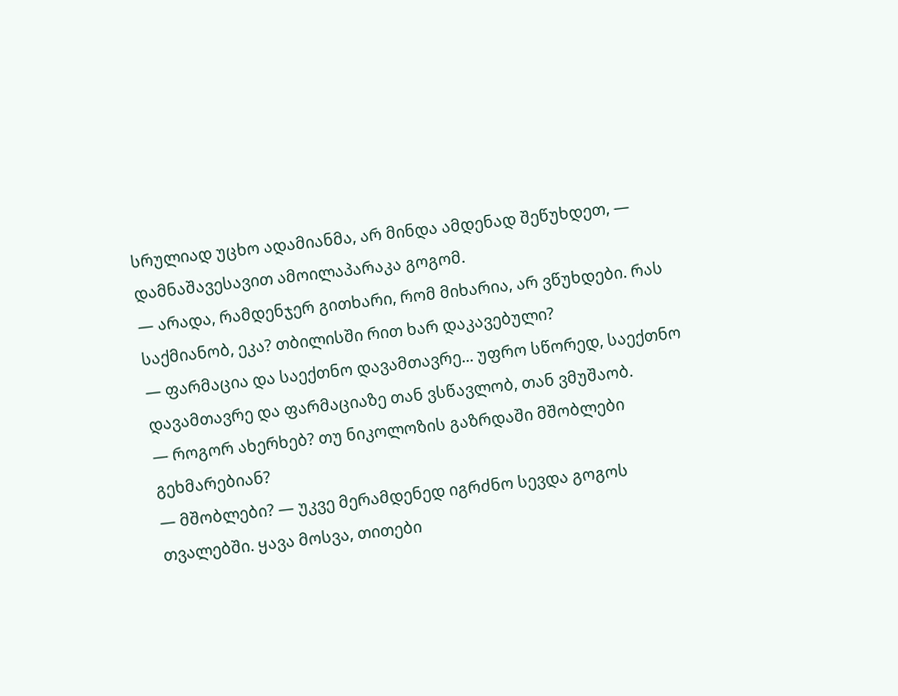სრულიად უცხო ადამიანმა, არ მინდა ამდენად შეწუხდეთ, — დამნაშავესავით ამოილაპარაკა გოგომ.
— არადა, რამდენჯერ გითხარი, რომ მიხარია, არ ვწუხდები. რას საქმიანობ, ეკა? თბილისში რით ხარ დაკავებული?
— ფარმაცია და საექთნო დავამთავრე... უფრო სწორედ, საექთნო დავამთავრე და ფარმაციაზე თან ვსწავლობ, თან ვმუშაობ.
— როგორ ახერხებ? თუ ნიკოლოზის გაზრდაში მშობლები გეხმარებიან?
— მშობლები? — უკვე მერამდენედ იგრძნო სევდა გოგოს თვალებში. ყავა მოსვა, თითები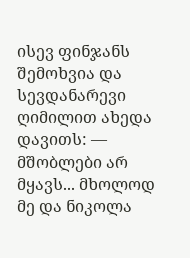ისევ ფინჯანს შემოხვია და სევდანარევი ღიმილით ახედა დავითს: — მშობლები არ მყავს... მხოლოდ მე და ნიკოლა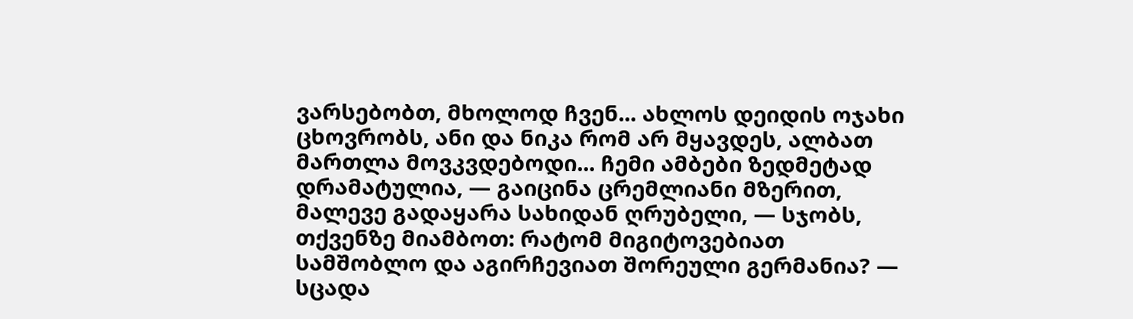ვარსებობთ, მხოლოდ ჩვენ... ახლოს დეიდის ოჯახი ცხოვრობს, ანი და ნიკა რომ არ მყავდეს, ალბათ მართლა მოვკვდებოდი... ჩემი ამბები ზედმეტად დრამატულია, — გაიცინა ცრემლიანი მზერით, მალევე გადაყარა სახიდან ღრუბელი, — სჯობს, თქვენზე მიამბოთ: რატომ მიგიტოვებიათ სამშობლო და აგირჩევიათ შორეული გერმანია? — სცადა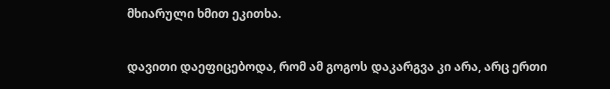მხიარული ხმით ეკითხა.

დავითი დაეფიცებოდა, რომ ამ გოგოს დაკარგვა კი არა, არც ერთი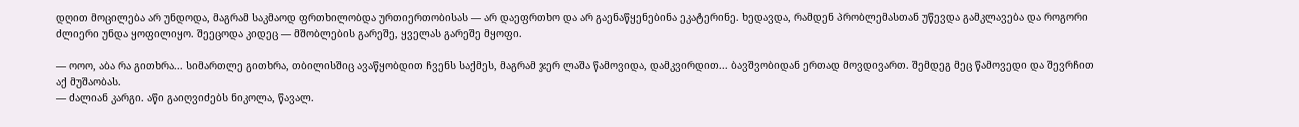დღით მოცილება არ უნდოდა, მაგრამ საკმაოდ ფრთხილობდა ურთიერთობისას — არ დაეფრთხო და არ გაენაწყენებინა ეკატერინე. ხედავდა, რამდენ პრობლემასთან უწევდა გამკლავება და როგორი ძლიერი უნდა ყოფილიყო. შეეცოდა კიდეც — მშობლების გარეშე, ყველას გარეშე მყოფი.

— ოოო, აბა რა გითხრა... სიმართლე გითხრა, თბილისშიც ავაწყობდით ჩვენს საქმეს, მაგრამ ჯერ ლაშა წამოვიდა, დამკვირდით... ბავშვობიდან ერთად მოვდივართ. შემდეგ მეც წამოვედი და შევრჩით აქ მუშაობას.
— ძალიან კარგი. აწი გაიღვიძებს ნიკოლა, წავალ.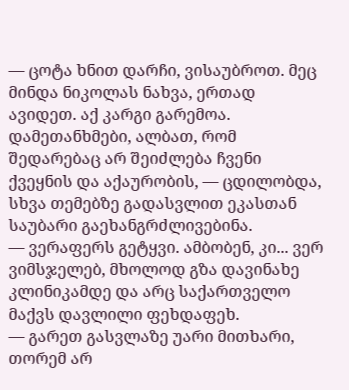— ცოტა ხნით დარჩი, ვისაუბროთ. მეც მინდა ნიკოლას ნახვა, ერთად ავიდეთ. აქ კარგი გარემოა. დამეთანხმები, ალბათ, რომ შედარებაც არ შეიძლება ჩვენი ქვეყნის და აქაურობის, — ცდილობდა, სხვა თემებზე გადასვლით ეკასთან საუბარი გაეხანგრძლივებინა.
— ვერაფერს გეტყვი. ამბობენ, კი... ვერ ვიმსჯელებ, მხოლოდ გზა დავინახე კლინიკამდე და არც საქართველო მაქვს დავლილი ფეხდაფეხ.
— გარეთ გასვლაზე უარი მითხარი, თორემ არ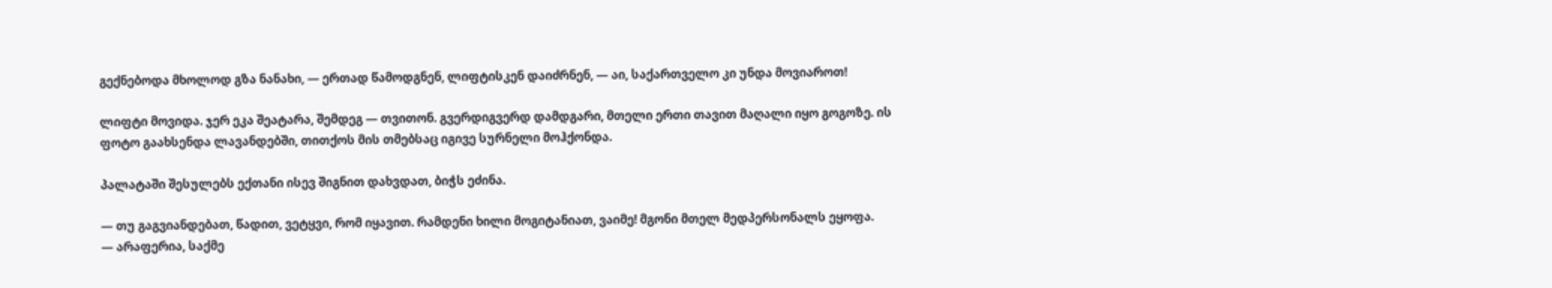გექნებოდა მხოლოდ გზა ნანახი, — ერთად წამოდგნენ, ლიფტისკენ დაიძრნენ, — აი, საქართველო კი უნდა მოვიაროთ!

ლიფტი მოვიდა. ჯერ ეკა შეატარა, შემდეგ — თვითონ. გვერდიგვერდ დამდგარი, მთელი ერთი თავით მაღალი იყო გოგოზე. ის ფოტო გაახსენდა ლავანდებში, თითქოს მის თმებსაც იგივე სურნელი მოჰქონდა.

პალატაში შესულებს ექთანი ისევ შიგნით დახვდათ, ბიჭს ეძინა.

— თუ გაგვიანდებათ, წადით, ვეტყვი, რომ იყავით. რამდენი ხილი მოგიტანიათ, ვაიმე! მგონი მთელ მედპერსონალს ეყოფა.
— არაფერია, საქმე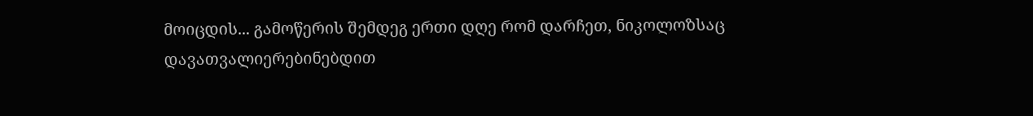მოიცდის... გამოწერის შემდეგ ერთი დღე რომ დარჩეთ, ნიკოლოზსაც დავათვალიერებინებდით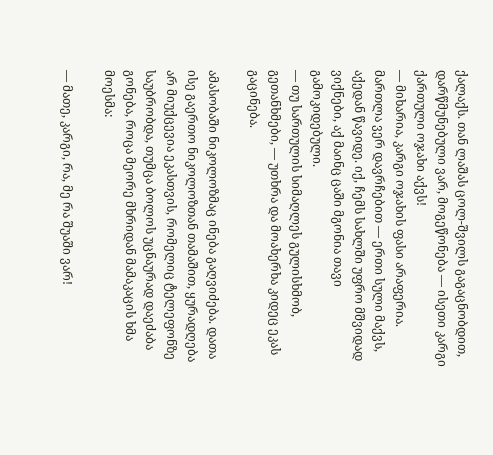ქალაქს. თან ლაშას ცოლ-შვილს გაგაცნობდით, დარწმუნებული ვარ, მოგეწონება — ისეთი კარგი ქართული ოჯახი აქვს!
— მიხარია, კარგი ოჯახის ფასი არაფერია. მართლა ვერ დავრჩებით — ერთი სული მაქვს, აქედან წავიდე. იქ, ჩემს სახლში უფრო მშვიდად ვიქნები, აქ მაინც ცაში მგონია თავი გამოკიდებული.
— თუ სართულის სიმაღლეს გულისხმობ, გეთანხმები, — უთხრა და მოახერხა კიდეც ეკას გაცინება.

ამასობაში ნიკოლოზმაც ინება გაღვიძება. დათა ისე გაერთო ნიკოლოზთან თამაშით, ყურადღება არ მიუქცევია ეკასთვის, რომელიც ტელეფონზე საუბრობდა, თუმცა ბოლოს უცნაურად დაეძაბა გონება, როცა მეორე მხრიდან მამაკაცის ხმა მოესმა:

— მათე, კარგი, რა, მე რა შუაში ვარ!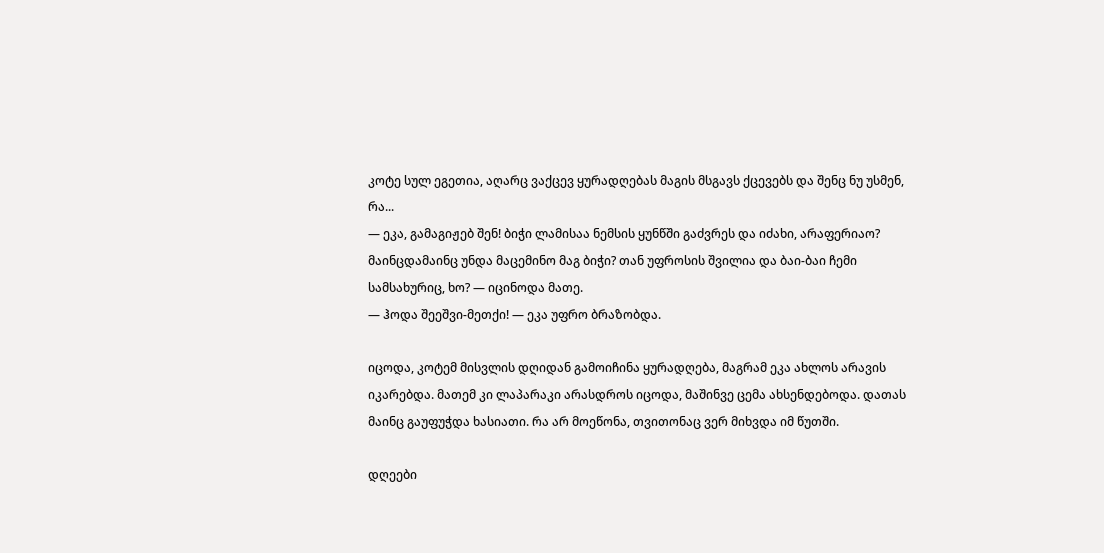კოტე სულ ეგეთია, აღარც ვაქცევ ყურადღებას მაგის მსგავს ქცევებს და შენც ნუ უსმენ, რა...
— ეკა, გამაგიჟებ შენ! ბიჭი ლამისაა ნემსის ყუნწში გაძვრეს და იძახი, არაფერიაო? მაინცდამაინც უნდა მაცემინო მაგ ბიჭი? თან უფროსის შვილია და ბაი-ბაი ჩემი სამსახურიც, ხო? — იცინოდა მათე.
— ჰოდა შეეშვი-მეთქი! — ეკა უფრო ბრაზობდა.

იცოდა, კოტემ მისვლის დღიდან გამოიჩინა ყურადღება, მაგრამ ეკა ახლოს არავის იკარებდა. მათემ კი ლაპარაკი არასდროს იცოდა, მაშინვე ცემა ახსენდებოდა. დათას მაინც გაუფუჭდა ხასიათი. რა არ მოეწონა, თვითონაც ვერ მიხვდა იმ წუთში.

დღეები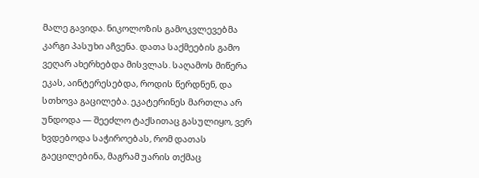მალე გავიდა. ნიკოლოზის გამოკვლევებმა კარგი პასუხი აჩვენა. დათა საქმეების გამო ვეღარ ახერხებდა მისვლას. საღამოს მიწერა ეკას, აინტერესებდა, როდის წერდნენ, და სთხოვა გაცილება. ეკატერინეს მართლა არ უნდოდა — შეეძლო ტაქსითაც გასულიყო, ვერ ხვდებოდა საჭიროებას, რომ დათას გაეცილებინა, მაგრამ უარის თქმაც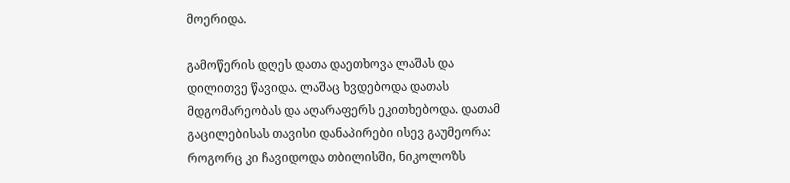მოერიდა.

გამოწერის დღეს დათა დაეთხოვა ლაშას და დილითვე წავიდა. ლაშაც ხვდებოდა დათას მდგომარეობას და აღარაფერს ეკითხებოდა. დათამ გაცილებისას თავისი დანაპირები ისევ გაუმეორა: როგორც კი ჩავიდოდა თბილისში, ნიკოლოზს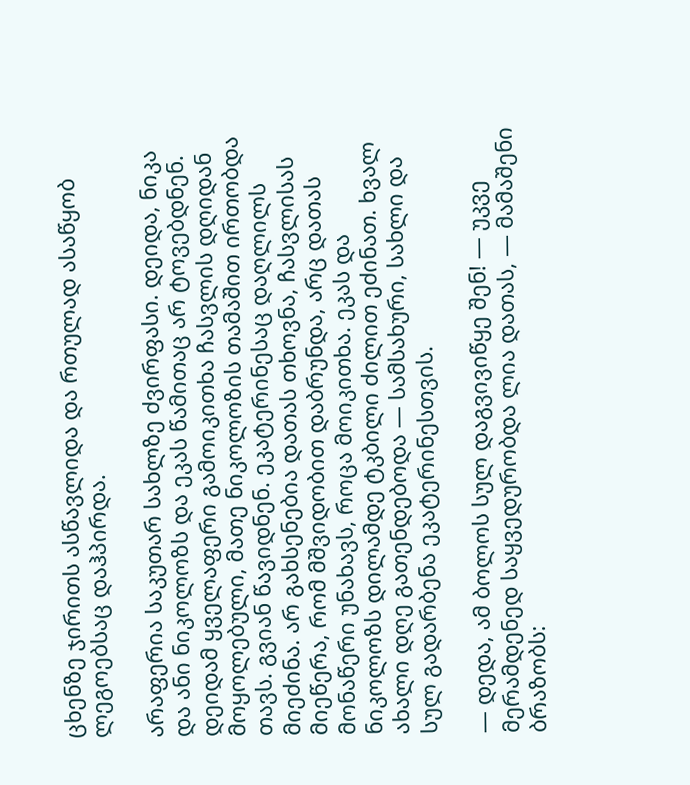ცხენზე ჯირითს ასწავლიდა და რთულად ასაწყობ ლეგოებსაც დაჰპირდა.

არაფერია საკუთარ სახლზე ძვირფასი. დეიდა, ნიკა და ანი ნიკოლოზს და ეკას წამითაც არ ტოვებდნენ. დეიდამ ყველაფერი გამოიკითხა ჩასვლის დღიდან მოყოლებული, მათე ნიკოლოზის თამაშით ირთობდა თავს. გვიან წავიდნენ. ეკატერინესაც დაღლილს მიეძინა. არ გახსენებია დათას თხოვნა, ჩასვლისას მიეწერა, რომ მშვიდობით დაბრუნდა, არც დათას მონაწერი უნახავს, როცა მოიკითხა. ეკას და ნიკოლოზს დილამდე ტკბილი ძილით ეძინათ. ხვალ ახალი დღე გათენდებოდა — სამსახური, სახლი და სულ გადარბენა ეკატერინესთვის.

— დედა, ამ ბოლოს სულ დაგვივიწყე შენ! — უკვე მერამდენედ საყვედურობდა ლია დათას, — მამაშენი ბრაზობს: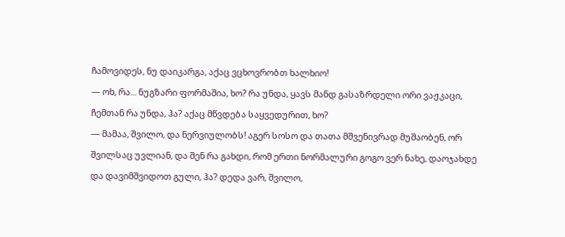ჩამოვიდეს, ნუ დაიკარგა, აქაც ვცხოვრობთ ხალხიო!
— ოხ, რა... ნუგზარი ფორმაშია, ხო? რა უნდა, ყავს მანდ გასაზრდელი ორი ვაჟკაცი, ჩემთან რა უნდა, ჰა? აქაც მწვდება საყვედურით, ხო?
— მამაა, შვილო, და ნერვიულობს! აგერ სოსო და თათა მშვენივრად მუშაობენ, ორ შვილსაც უვლიან, და შენ რა გახდი, რომ ერთი ნორმალური გოგო ვერ ნახე, დაოჯახდე და დავიმშვიდოთ გული, ჰა? დედა ვარ, შვილო,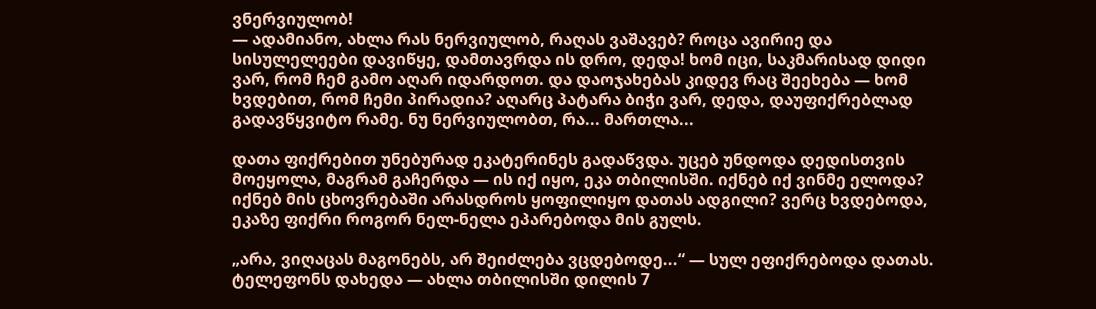ვნერვიულობ!
— ადამიანო, ახლა რას ნერვიულობ, რაღას ვაშავებ? როცა ავირიე და სისულელეები დავიწყე, დამთავრდა ის დრო, დედა! ხომ იცი, საკმარისად დიდი ვარ, რომ ჩემ გამო აღარ იდარდოთ. და დაოჯახებას კიდევ რაც შეეხება — ხომ ხვდებით, რომ ჩემი პირადია? აღარც პატარა ბიჭი ვარ, დედა, დაუფიქრებლად გადავწყვიტო რამე. ნუ ნერვიულობთ, რა... მართლა...

დათა ფიქრებით უნებურად ეკატერინეს გადაწვდა. უცებ უნდოდა დედისთვის მოეყოლა, მაგრამ გაჩერდა — ის იქ იყო, ეკა თბილისში. იქნებ იქ ვინმე ელოდა? იქნებ მის ცხოვრებაში არასდროს ყოფილიყო დათას ადგილი? ვერც ხვდებოდა, ეკაზე ფიქრი როგორ ნელ-ნელა ეპარებოდა მის გულს.

„არა, ვიღაცას მაგონებს, არ შეიძლება ვცდებოდე...“ — სულ ეფიქრებოდა დათას. ტელეფონს დახედა — ახლა თბილისში დილის 7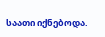საათი იქნებოდა.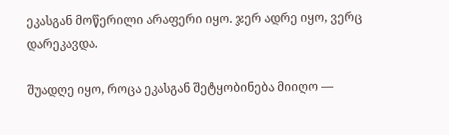ეკასგან მოწერილი არაფერი იყო. ჯერ ადრე იყო, ვერც დარეკავდა.

შუადღე იყო, როცა ეკასგან შეტყობინება მიიღო —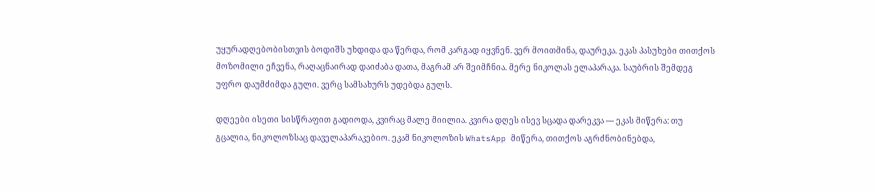უყურადღებობისთვის ბოდიშს უხდიდა და წერდა, რომ კარგად იყვნენ. ვერ მოითმინა, დაურეკა. ეკას პასუხები თითქოს მოზომილი ეჩვენა, რაღაცნაირად დაიძაბა დათა, მაგრამ არ შეიმჩნია. მერე ნიკოლას ელაპარაკა. საუბრის შემდეგ უფრო დაუმძიმდა გული. ვერც სამსახურს უდებდა გულს.

დღეები ისეთი სისწრაფით გადიოდა, კვირაც მალე მიილია. კვირა დღეს ისევ სცადა დარეკვა — ეკას მიწერა: თუ გცალია, ნიკოლოზსაც დაველაპარაკებიო. ეკამ ნიკოლოზის WhatsApp მიწერა, თითქოს აგრძნობინებდა,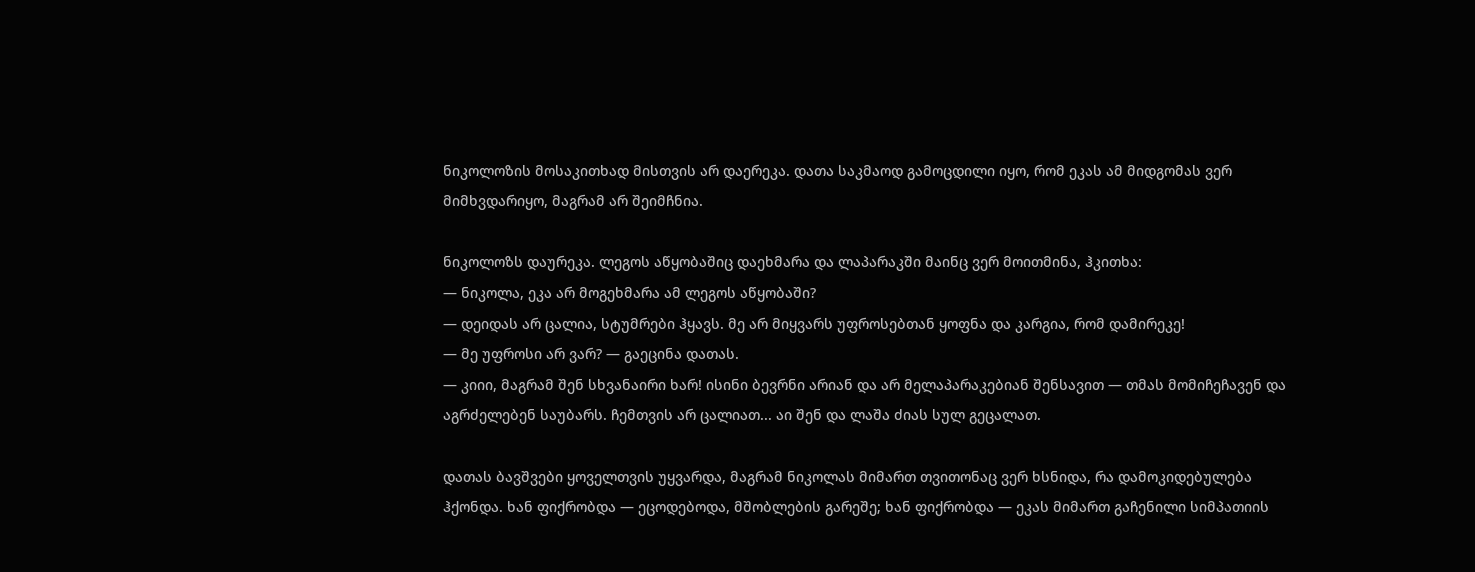ნიკოლოზის მოსაკითხად მისთვის არ დაერეკა. დათა საკმაოდ გამოცდილი იყო, რომ ეკას ამ მიდგომას ვერ მიმხვდარიყო, მაგრამ არ შეიმჩნია.

ნიკოლოზს დაურეკა. ლეგოს აწყობაშიც დაეხმარა და ლაპარაკში მაინც ვერ მოითმინა, ჰკითხა:
— ნიკოლა, ეკა არ მოგეხმარა ამ ლეგოს აწყობაში?
— დეიდას არ ცალია, სტუმრები ჰყავს. მე არ მიყვარს უფროსებთან ყოფნა და კარგია, რომ დამირეკე!
— მე უფროსი არ ვარ? — გაეცინა დათას.
— კიიი, მაგრამ შენ სხვანაირი ხარ! ისინი ბევრნი არიან და არ მელაპარაკებიან შენსავით — თმას მომიჩეჩავენ და აგრძელებენ საუბარს. ჩემთვის არ ცალიათ... აი შენ და ლაშა ძიას სულ გეცალათ.

დათას ბავშვები ყოველთვის უყვარდა, მაგრამ ნიკოლას მიმართ თვითონაც ვერ ხსნიდა, რა დამოკიდებულება ჰქონდა. ხან ფიქრობდა — ეცოდებოდა, მშობლების გარეშე; ხან ფიქრობდა — ეკას მიმართ გაჩენილი სიმპათიის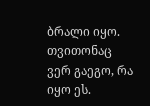ბრალი იყო. თვითონაც ვერ გაეგო, რა იყო ეს.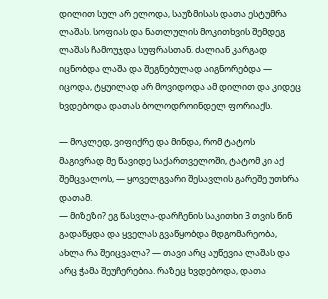დილით სულ არ ელოდა, საუზმისას დათა ესტუმრა ლაშას. სოფიას და ნათლულის მოკითხვის შემდეგ ლაშას ჩამოუჯდა სუფრასთან. ძალიან კარგად იცნობდა ლაშა და შეგნებულად აიგნორებდა — იცოდა, ტყუილად არ მოვიდოდა ამ დილით და კიდეც ხვდებოდა დათას ბოლოდროინდელ ფორიაქს.

— მოკლედ, ვიფიქრე და მინდა, რომ ტატოს მაგივრად მე წავიდე საქართველოში, ტატომ კი აქ შემცვალოს, — ყოველგვარი შესავლის გარეშე უთხრა დათამ.
— მიზეზი? ეგ წასვლა-დარჩენის საკითხი 3 თვის წინ გადაწყდა და ყველას გვაწყობდა მდგომარეობა, ახლა რა შეიცვალა? — თავი არც აუწევია ლაშას და არც ჭამა შეუჩერებია. რაზეც ხვდებოდა, დათა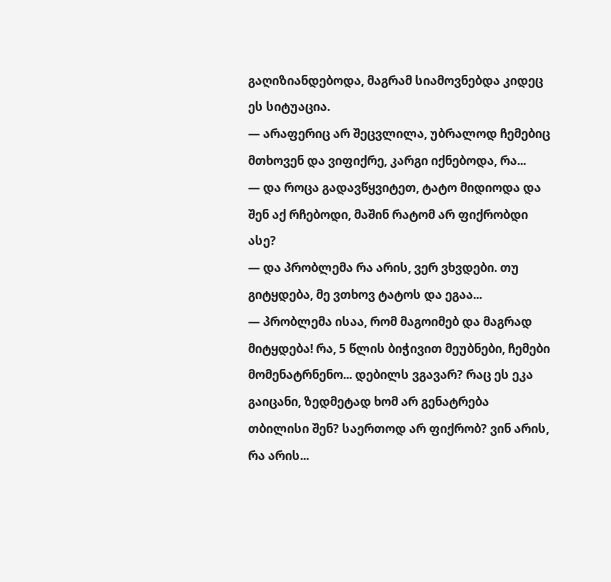გაღიზიანდებოდა, მაგრამ სიამოვნებდა კიდეც ეს სიტუაცია.
— არაფერიც არ შეცვლილა, უბრალოდ ჩემებიც მთხოვენ და ვიფიქრე, კარგი იქნებოდა, რა...
— და როცა გადავწყვიტეთ, ტატო მიდიოდა და შენ აქ რჩებოდი, მაშინ რატომ არ ფიქრობდი ასე?
— და პრობლემა რა არის, ვერ ვხვდები. თუ გიტყდება, მე ვთხოვ ტატოს და ეგაა...
— პრობლემა ისაა, რომ მაგოიმებ და მაგრად მიტყდება! რა, 5 წლის ბიჭივით მეუბნები, ჩემები მომენატრნენო... დებილს ვგავარ? რაც ეს ეკა გაიცანი, ზედმეტად ხომ არ გენატრება თბილისი შენ? საერთოდ არ ფიქრობ? ვინ არის, რა არის...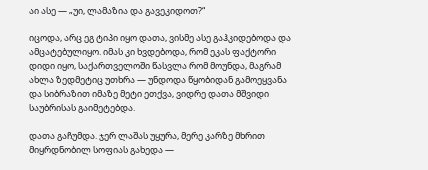აი ასე — „უი, ლამაზია და გავეკიდოთ?“

იცოდა, არც ეგ ტიპი იყო დათა, ვისმე ასე გაჰკიდებოდა და ამცატებულიყო. იმას კი ხვდებოდა, რომ ეკას ფაქტორი დიდი იყო, საქართველოში წასვლა რომ მოუნდა, მაგრამ ახლა ზედმეტიც უთხრა — უნდოდა წყობიდან გამოეყვანა და სიბრაზით იმაზე მეტი ეთქვა, ვიდრე დათა მშვიდი საუბრისას გაიმეტებდა.

დათა გაჩუმდა. ჯერ ლაშას უყურა, მერე კარზე მხრით მიყრდნობილ სოფიას გახედა —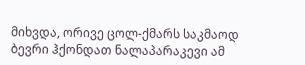მიხვდა, ორივე ცოლ-ქმარს საკმაოდ ბევრი ჰქონდათ ნალაპარაკევი ამ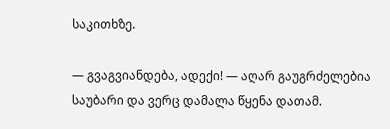საკითხზე.

— გვაგვიანდება, ადექი! — აღარ გაუგრძელებია საუბარი და ვერც დამალა წყენა დათამ.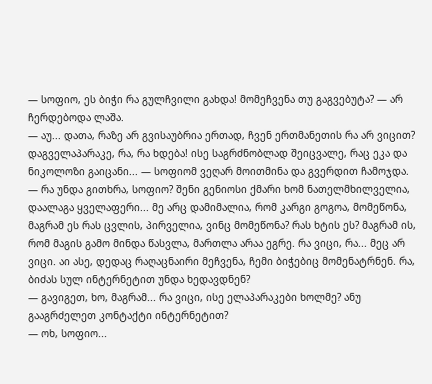— სოფიო, ეს ბიჭი რა გულჩვილი გახდა! მომეჩვენა თუ გაგვებუტა? — არ ჩერდებოდა ლაშა.
— აუ... დათა, რაზე არ გვისაუბრია ერთად, ჩვენ ერთმანეთის რა არ ვიცით? დაგველაპარაკე, რა, რა ხდება! ისე საგრძნობლად შეიცვალე, რაც ეკა და ნიკოლოზი გაიცანი... — სოფიომ ვეღარ მოითმინა და გვერდით ჩამოჯდა.
— რა უნდა გითხრა, სოფიო? შენი გენიოსი ქმარი ხომ ნათელმხილველია, დაალაგა ყველაფერი... მე არც დამიმალია, რომ კარგი გოგოა, მომეწონა, მაგრამ ეს რას ცვლის, პირველია, ვინც მომეწონა? რას ხტის ეს? მაგრამ ის, რომ მაგის გამო მინდა წასვლა, მართლა არაა ეგრე. რა ვიცი, რა... მეც არ ვიცი. აი ასე, დედაც რაღაცნაირი მეჩვენა, ჩემი ბიჭებიც მომენატრნენ. რა, ბიძას სულ ინტერნეტით უნდა ხედავდნენ?
— გავიგეთ, ხო, მაგრამ... რა ვიცი, ისე ელაპარაკები ხოლმე? ანუ გააგრძელეთ კონტაქტი ინტერნეტით?
— ოხ, სოფიო...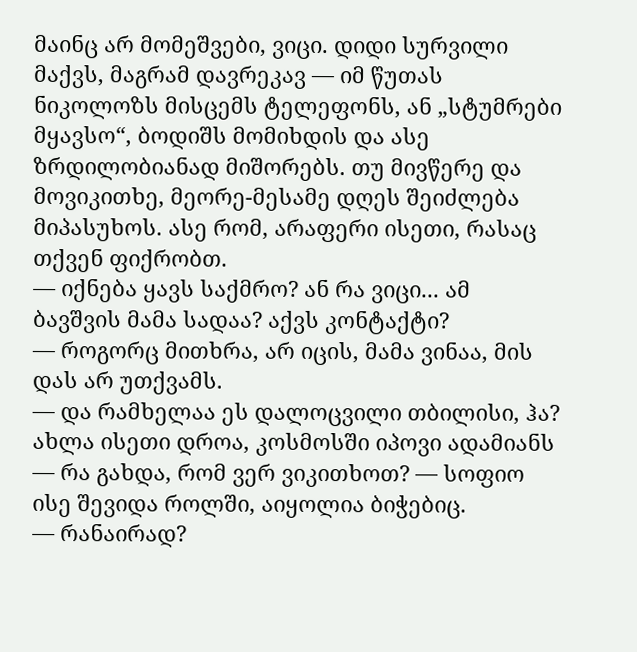მაინც არ მომეშვები, ვიცი. დიდი სურვილი მაქვს, მაგრამ დავრეკავ — იმ წუთას ნიკოლოზს მისცემს ტელეფონს, ან „სტუმრები მყავსო“, ბოდიშს მომიხდის და ასე ზრდილობიანად მიშორებს. თუ მივწერე და მოვიკითხე, მეორე-მესამე დღეს შეიძლება მიპასუხოს. ასე რომ, არაფერი ისეთი, რასაც თქვენ ფიქრობთ.
— იქნება ყავს საქმრო? ან რა ვიცი... ამ ბავშვის მამა სადაა? აქვს კონტაქტი?
— როგორც მითხრა, არ იცის, მამა ვინაა, მის დას არ უთქვამს.
— და რამხელაა ეს დალოცვილი თბილისი, ჰა? ახლა ისეთი დროა, კოსმოსში იპოვი ადამიანს — რა გახდა, რომ ვერ ვიკითხოთ? — სოფიო ისე შევიდა როლში, აიყოლია ბიჭებიც.
— რანაირად?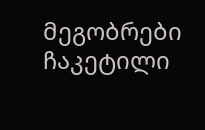მეგობრები ჩაკეტილი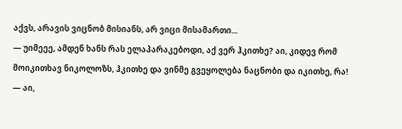აქვს, არავის ვიცნობ მისიანს, არ ვიცი მისამართი...
— უიმეეე, ამდენ ხანს რას ელაპარაკებოდი, აქ ვერ ჰკითხე? აი, კიდევ რომ მოიკითხავ ნიკოლოზს, ჰკითხე და ვინმე გვეყოლება ნაცნობი და იკითხე, რა!
— აი,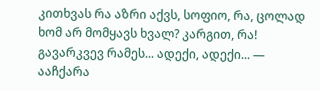კითხვას რა აზრი აქვს, სოფიო, რა, ცოლად ხომ არ მომყავს ხვალ? კარგით, რა! გავარკვევ რამეს... ადექი, ადექი... — ააჩქარა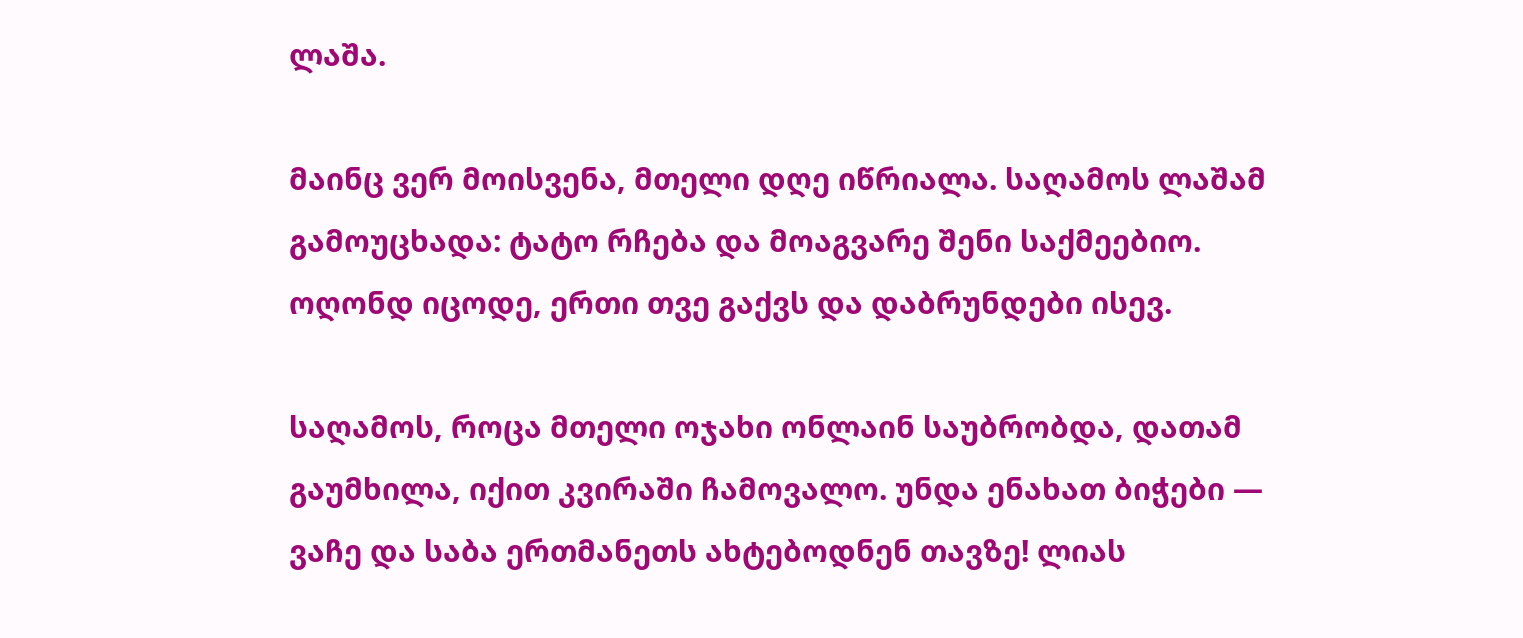ლაშა.

მაინც ვერ მოისვენა, მთელი დღე იწრიალა. საღამოს ლაშამ გამოუცხადა: ტატო რჩება და მოაგვარე შენი საქმეებიო. ოღონდ იცოდე, ერთი თვე გაქვს და დაბრუნდები ისევ.

საღამოს, როცა მთელი ოჯახი ონლაინ საუბრობდა, დათამ გაუმხილა, იქით კვირაში ჩამოვალო. უნდა ენახათ ბიჭები — ვაჩე და საბა ერთმანეთს ახტებოდნენ თავზე! ლიას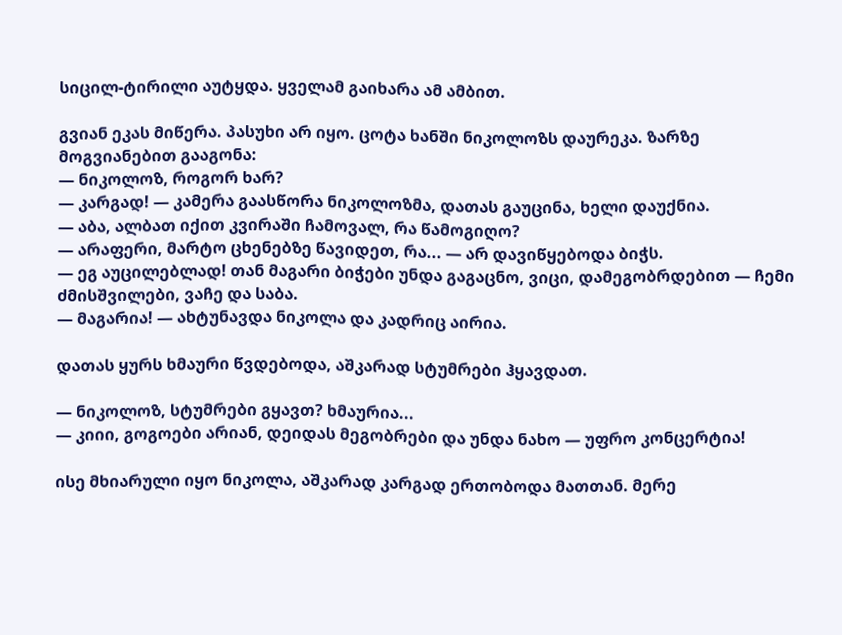სიცილ-ტირილი აუტყდა. ყველამ გაიხარა ამ ამბით.

გვიან ეკას მიწერა. პასუხი არ იყო. ცოტა ხანში ნიკოლოზს დაურეკა. ზარზე მოგვიანებით გააგონა:
— ნიკოლოზ, როგორ ხარ?
— კარგად! — კამერა გაასწორა ნიკოლოზმა, დათას გაუცინა, ხელი დაუქნია.
— აბა, ალბათ იქით კვირაში ჩამოვალ, რა წამოგიღო?
— არაფერი, მარტო ცხენებზე წავიდეთ, რა... — არ დავიწყებოდა ბიჭს.
— ეგ აუცილებლად! თან მაგარი ბიჭები უნდა გაგაცნო, ვიცი, დამეგობრდებით — ჩემი ძმისშვილები, ვაჩე და საბა.
— მაგარია! — ახტუნავდა ნიკოლა და კადრიც აირია.

დათას ყურს ხმაური წვდებოდა, აშკარად სტუმრები ჰყავდათ.

— ნიკოლოზ, სტუმრები გყავთ? ხმაურია...
— კიიი, გოგოები არიან, დეიდას მეგობრები და უნდა ნახო — უფრო კონცერტია!

ისე მხიარული იყო ნიკოლა, აშკარად კარგად ერთობოდა მათთან. მერე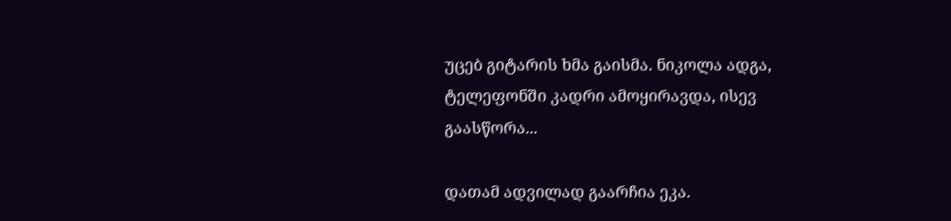უცებ გიტარის ხმა გაისმა. ნიკოლა ადგა, ტელეფონში კადრი ამოყირავდა, ისევ გაასწორა...

დათამ ადვილად გაარჩია ეკა.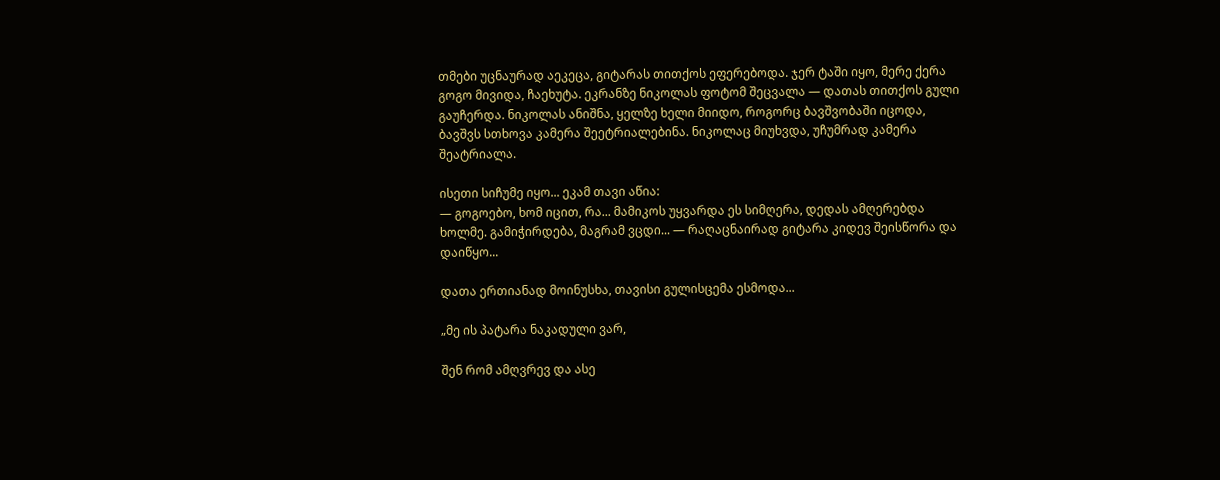თმები უცნაურად აეკეცა, გიტარას თითქოს ეფერებოდა. ჯერ ტაში იყო, მერე ქერა გოგო მივიდა, ჩაეხუტა. ეკრანზე ნიკოლას ფოტომ შეცვალა — დათას თითქოს გული გაუჩერდა. ნიკოლას ანიშნა, ყელზე ხელი მიიდო, როგორც ბავშვობაში იცოდა, ბავშვს სთხოვა კამერა შეეტრიალებინა. ნიკოლაც მიუხვდა, უჩუმრად კამერა შეატრიალა.

ისეთი სიჩუმე იყო... ეკამ თავი აწია:
— გოგოებო, ხომ იცით, რა... მამიკოს უყვარდა ეს სიმღერა, დედას ამღერებდა ხოლმე. გამიჭირდება, მაგრამ ვცდი... — რაღაცნაირად გიტარა კიდევ შეისწორა და დაიწყო...

დათა ერთიანად მოინუსხა, თავისი გულისცემა ესმოდა...

„მე ის პატარა ნაკადული ვარ,

შენ რომ ამღვრევ და ასე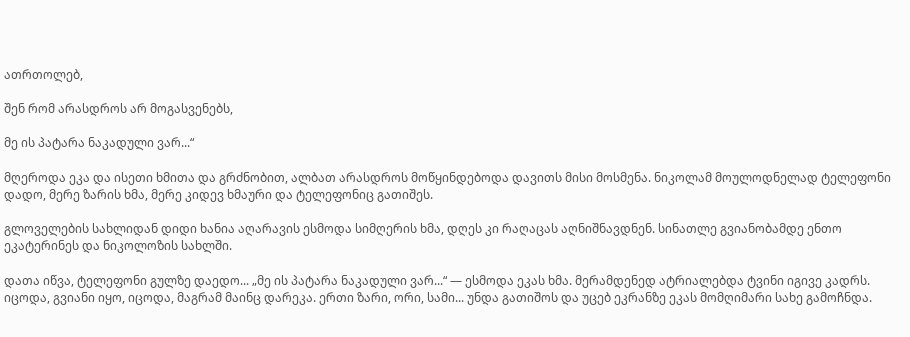ათრთოლებ,

შენ რომ არასდროს არ მოგასვენებს,

მე ის პატარა ნაკადული ვარ...“

მღეროდა ეკა და ისეთი ხმითა და გრძნობით, ალბათ არასდროს მოწყინდებოდა დავითს მისი მოსმენა. ნიკოლამ მოულოდნელად ტელეფონი დადო, მერე ზარის ხმა, მერე კიდევ ხმაური და ტელეფონიც გათიშეს.

გლოველების სახლიდან დიდი ხანია აღარავის ესმოდა სიმღერის ხმა, დღეს კი რაღაცას აღნიშნავდნენ. სინათლე გვიანობამდე ენთო ეკატერინეს და ნიკოლოზის სახლში.

დათა იწვა, ტელეფონი გულზე დაედო... „მე ის პატარა ნაკადული ვარ...“ — ესმოდა ეკას ხმა. მერამდენედ ატრიალებდა ტვინი იგივე კადრს. იცოდა, გვიანი იყო, იცოდა, მაგრამ მაინც დარეკა. ერთი ზარი, ორი, სამი... უნდა გათიშოს და უცებ ეკრანზე ეკას მომღიმარი სახე გამოჩნდა.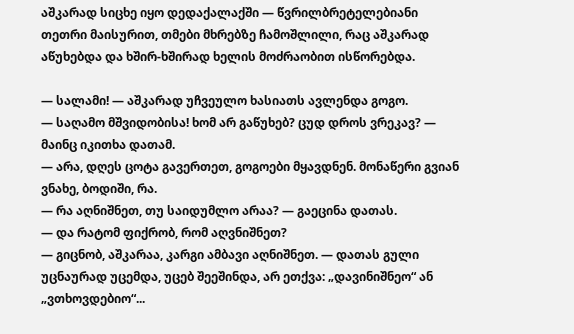აშკარად სიცხე იყო დედაქალაქში — წვრილბრეტელებიანი თეთრი მაისურით, თმები მხრებზე ჩამოშლილი, რაც აშკარად აწუხებდა და ხშირ-ხშირად ხელის მოძრაობით ისწორებდა.

— სალამი! — აშკარად უჩვეულო ხასიათს ავლენდა გოგო.
— საღამო მშვიდობისა! ხომ არ გაწუხებ? ცუდ დროს ვრეკავ? — მაინც იკითხა დათამ.
— არა, დღეს ცოტა გავერთეთ, გოგოები მყავდნენ. მონაწერი გვიან ვნახე, ბოდიში, რა.
— რა აღნიშნეთ, თუ საიდუმლო არაა? — გაეცინა დათას.
— და რატომ ფიქრობ, რომ აღვნიშნეთ?
— გიცნობ, აშკარაა, კარგი ამბავი აღნიშნეთ. — დათას გული უცნაურად უცემდა, უცებ შეეშინდა, არ ეთქვა: „დავინიშნეო“ ან „ვთხოვდებიო“...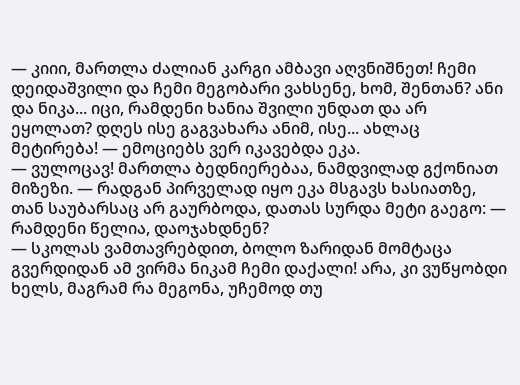— კიიი, მართლა ძალიან კარგი ამბავი აღვნიშნეთ! ჩემი დეიდაშვილი და ჩემი მეგობარი ვახსენე, ხომ, შენთან? ანი და ნიკა... იცი, რამდენი ხანია შვილი უნდათ და არ ეყოლათ? დღეს ისე გაგვახარა ანიმ, ისე... ახლაც მეტირება! — ემოციებს ვერ იკავებდა ეკა.
— ვულოცავ! მართლა ბედნიერებაა, ნამდვილად გქონიათ მიზეზი. — რადგან პირველად იყო ეკა მსგავს ხასიათზე, თან საუბარსაც არ გაურბოდა, დათას სურდა მეტი გაეგო: — რამდენი წელია, დაოჯახდნენ?
— სკოლას ვამთავრებდით, ბოლო ზარიდან მომტაცა გვერდიდან ამ ვირმა ნიკამ ჩემი დაქალი! არა, კი ვუწყობდი ხელს, მაგრამ რა მეგონა, უჩემოდ თუ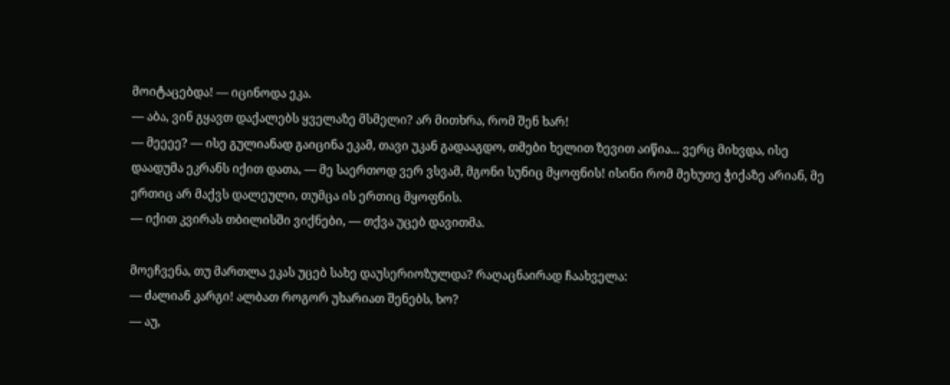მოიტაცებდა! — იცინოდა ეკა.
— აბა, ვინ გყავთ დაქალებს ყველაზე მსმელი? არ მითხრა, რომ შენ ხარ!
— მეეეე? — ისე გულიანად გაიცინა ეკამ, თავი უკან გადააგდო, თმები ხელით ზევით აიწია... ვერც მიხვდა, ისე დაადუმა ეკრანს იქით დათა, — მე საერთოდ ვერ ვსვამ, მგონი სუნიც მყოფნის! ისინი რომ მეხუთე ჭიქაზე არიან, მე ერთიც არ მაქვს დალეული, თუმცა ის ერთიც მყოფნის.
— იქით კვირას თბილისში ვიქნები, — თქვა უცებ დავითმა.

მოეჩვენა, თუ მართლა ეკას უცებ სახე დაუსერიოზულდა? რაღაცნაირად ჩაახველა:
— ძალიან კარგი! ალბათ როგორ უხარიათ შენებს, ხო?
— აუ,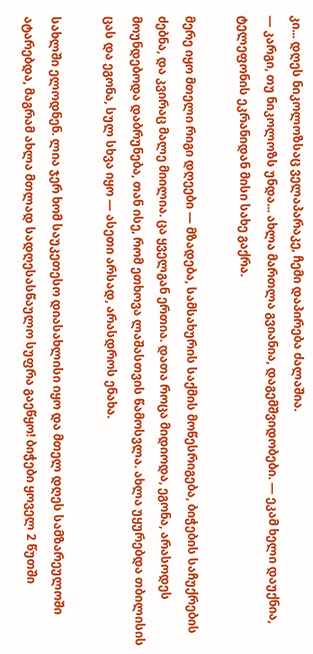კი... დღეს ნიკოლოზსაც ველაპარაკე, ჩემი დაპირება ძალაშია.
— კარგი, თუ ნიკოლოზს უნდა... ახლა მართლა გვიანია, დაგემშვიდობები. — ეკამ ხელი დაუქნია, ტელეფონის ეკრანიდან მისი სახე გაქრა.

მერე იყო მთელი რიგი დღეები — მზადება, სამსახურის საქმის მოწესრიგება, ბიჭების საჩუქრების ძებნა, და კვირაც მალე მიილია. ცა ყველგან ერთია. დათა როცა მიდიოდა, ეგონა, არასოდეს მოუნდებოდა დაბრუნება, თან ისე, რომ ეთხოვა ლაშასთვის წამოსვლა. ახლა უყურებდა თბილისის ცას და ეგონა, სულ სხვა იყო — ასეთი არსად, არასდროს ენახა.

სახლში ელოდნენ. ლია ჯერ ხომ საუკეთესო დიასახლისი იყო და მთელ დღეს სამზარეულოში ატარებდა, მაგრამ ახლა მთლად სადღესასწაულო სუფრა გაეწყო! ბიჭები ყოველ 2 წუთში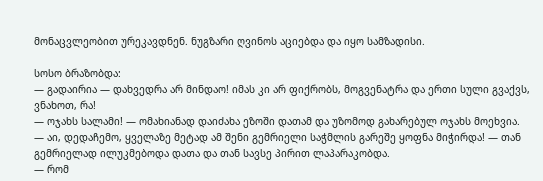მონაცვლეობით ურეკავდნენ. ნუგზარი ღვინოს აციებდა და იყო სამზადისი.

სოსო ბრაზობდა:
— გადაირია — დახვედრა არ მინდაო! იმას კი არ ფიქრობს, მოგვენატრა და ერთი სული გვაქვს, ვნახოთ, რა!
— ოჯახს სალამი! — ომახიანად დაიძახა ეზოში დათამ და უზომოდ გახარებულ ოჯახს მოეხვია.
— აი, დედაჩემო, ყველაზე მეტად ამ შენი გემრიელი საჭმლის გარეშე ყოფნა მიჭირდა! — თან გემრიელად ილუკმებოდა დათა და თან სავსე პირით ლაპარაკობდა.
— რომ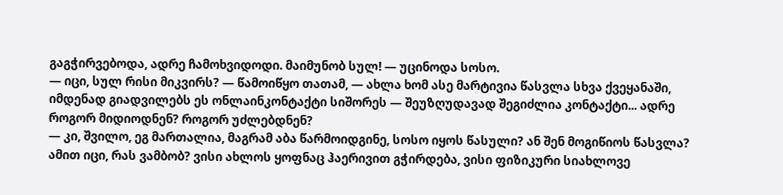გაგჭირვებოდა, ადრე ჩამოხვიდოდი. მაიმუნობ სულ! — უცინოდა სოსო.
— იცი, სულ რისი მიკვირს? — წამოიწყო თათამ, — ახლა ხომ ასე მარტივია წასვლა სხვა ქვეყანაში, იმდენად გიადვილებს ეს ონლაინკონტაქტი სიშორეს — შეუზღუდავად შეგიძლია კონტაქტი... ადრე როგორ მიდიოდნენ? როგორ უძლებდნენ?
— კი, შვილო, ეგ მართალია, მაგრამ აბა წარმოიდგინე, სოსო იყოს წასული? ან შენ მოგიწიოს წასვლა? ამით იცი, რას ვამბობ? ვისი ახლოს ყოფნაც ჰაერივით გჭირდება, ვისი ფიზიკური სიახლოვე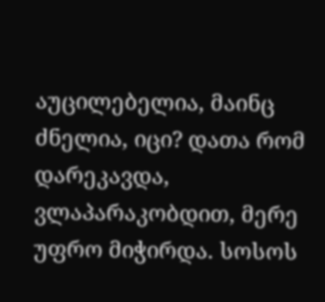აუცილებელია, მაინც ძნელია, იცი? დათა რომ დარეკავდა, ვლაპარაკობდით, მერე უფრო მიჭირდა. სოსოს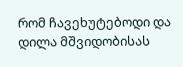რომ ჩავეხუტებოდი და დილა მშვიდობისას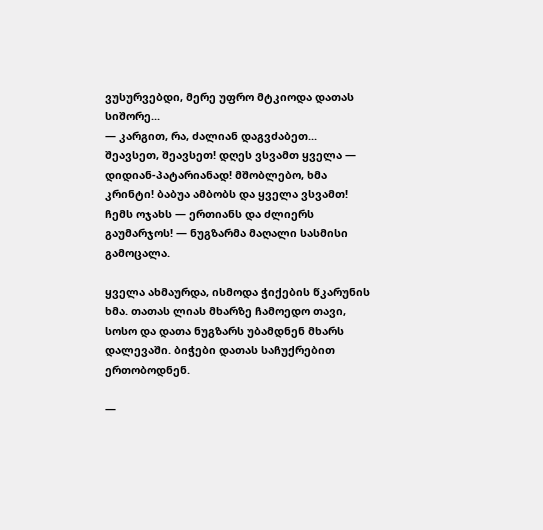ვუსურვებდი, მერე უფრო მტკიოდა დათას სიშორე...
— კარგით, რა, ძალიან დაგვძაბეთ... შეავსეთ, შეავსეთ! დღეს ვსვამთ ყველა — დიდიან-პატარიანად! მშობლებო, ხმა კრინტი! ბაბუა ამბობს და ყველა ვსვამთ! ჩემს ოჯახს — ერთიანს და ძლიერს გაუმარჯოს! — ნუგზარმა მაღალი სასმისი გამოცალა.

ყველა ახმაურდა, ისმოდა ჭიქების წკარუნის ხმა. თათას ლიას მხარზე ჩამოედო თავი, სოსო და დათა ნუგზარს უბამდნენ მხარს დალევაში. ბიჭები დათას საჩუქრებით ერთობოდნენ.

—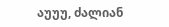აუუუ, ძალიან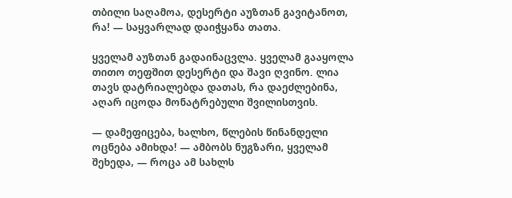თბილი საღამოა, დესერტი აუზთან გავიტანოთ, რა! — საყვარლად დაიჭყანა თათა.

ყველამ აუზთან გადაინაცვლა. ყველამ გააყოლა თითო თეფშით დესერტი და შავი ღვინო. ლია თავს დატრიალებდა დათას, რა დაეძლებინა, აღარ იცოდა მონატრებული შვილისთვის.

— დამეფიცება, ხალხო, წლების წინანდელი ოცნება ამიხდა! — ამბობს ნუგზარი, ყველამ შეხედა, — როცა ამ სახლს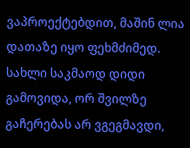ვაპროექტებდით, მაშინ ლია დათაზე იყო ფეხმძიმედ. სახლი საკმაოდ დიდი გამოვიდა, ორ შვილზე გაჩერებას არ ვგეგმავდი,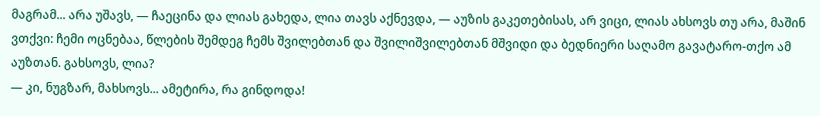მაგრამ... არა უშავს, — ჩაეცინა და ლიას გახედა, ლია თავს აქნევდა, — აუზის გაკეთებისას, არ ვიცი, ლიას ახსოვს თუ არა, მაშინ ვთქვი: ჩემი ოცნებაა, წლების შემდეგ ჩემს შვილებთან და შვილიშვილებთან მშვიდი და ბედნიერი საღამო გავატარო-თქო ამ აუზთან. გახსოვს, ლია?
— კი, ნუგზარ, მახსოვს... ამეტირა, რა გინდოდა!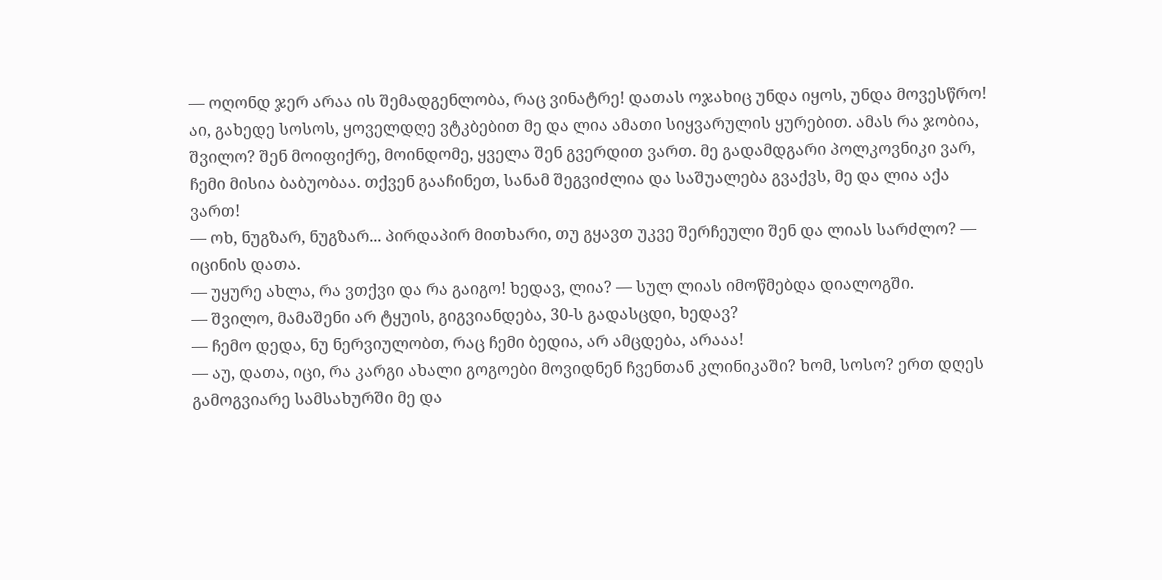— ოღონდ ჯერ არაა ის შემადგენლობა, რაც ვინატრე! დათას ოჯახიც უნდა იყოს, უნდა მოვესწრო! აი, გახედე სოსოს, ყოველდღე ვტკბებით მე და ლია ამათი სიყვარულის ყურებით. ამას რა ჯობია, შვილო? შენ მოიფიქრე, მოინდომე, ყველა შენ გვერდით ვართ. მე გადამდგარი პოლკოვნიკი ვარ, ჩემი მისია ბაბუობაა. თქვენ გააჩინეთ, სანამ შეგვიძლია და საშუალება გვაქვს, მე და ლია აქა ვართ!
— ოხ, ნუგზარ, ნუგზარ... პირდაპირ მითხარი, თუ გყავთ უკვე შერჩეული შენ და ლიას სარძლო? — იცინის დათა.
— უყურე ახლა, რა ვთქვი და რა გაიგო! ხედავ, ლია? — სულ ლიას იმოწმებდა დიალოგში.
— შვილო, მამაშენი არ ტყუის, გიგვიანდება, 30-ს გადასცდი, ხედავ?
— ჩემო დედა, ნუ ნერვიულობთ, რაც ჩემი ბედია, არ ამცდება, არააა!
— აუ, დათა, იცი, რა კარგი ახალი გოგოები მოვიდნენ ჩვენთან კლინიკაში? ხომ, სოსო? ერთ დღეს გამოგვიარე სამსახურში მე და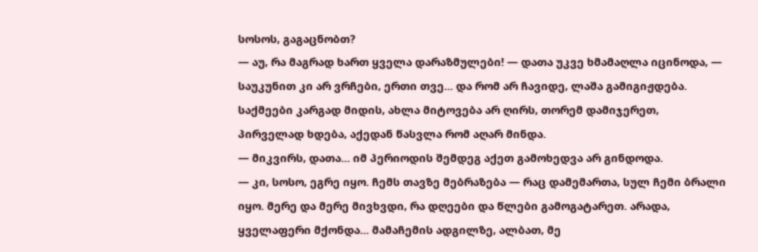სოსოს, გაგაცნობთ?
— აუ, რა მაგრად ხართ ყველა დარაზმულები! — დათა უკვე ხმამაღლა იცინოდა, — საუკუნით კი არ ვრჩები, ერთი თვე... და რომ არ ჩავიდე, ლაშა გამიგიჟდება. საქმეები კარგად მიდის, ახლა მიტოვება არ ღირს, თორემ დამიჯერეთ, პირველად ხდება, აქედან წასვლა რომ აღარ მინდა.
— მიკვირს, დათა... იმ პერიოდის შემდეგ აქეთ გამოხედვა არ გინდოდა.
— კი, სოსო, ეგრე იყო. ჩემს თავზე მებრაზება — რაც დამემართა, სულ ჩემი ბრალი იყო. მერე და მერე მივხვდი, რა დღეები და წლები გამოგატარეთ. არადა, ყველაფერი მქონდა... მამაჩემის ადგილზე, ალბათ, მე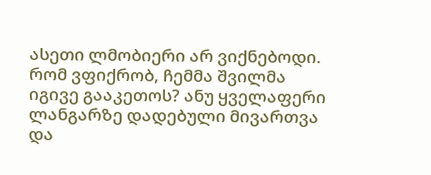ასეთი ლმობიერი არ ვიქნებოდი. რომ ვფიქრობ, ჩემმა შვილმა იგივე გააკეთოს? ანუ ყველაფერი ლანგარზე დადებული მივართვა და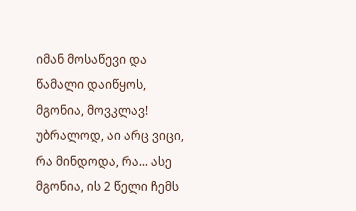იმან მოსაწევი და წამალი დაიწყოს, მგონია, მოვკლავ! უბრალოდ, აი არც ვიცი, რა მინდოდა, რა... ასე მგონია, ის 2 წელი ჩემს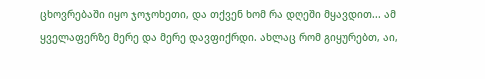ცხოვრებაში იყო ჯოჯოხეთი, და თქვენ ხომ რა დღეში მყავდით... ამ ყველაფერზე მერე და მერე დავფიქრდი. ახლაც რომ გიყურებთ, აი,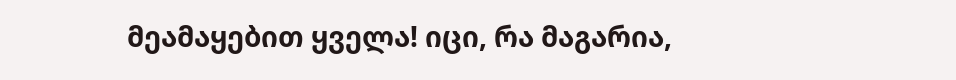მეამაყებით ყველა! იცი, რა მაგარია,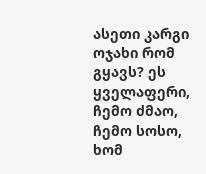ასეთი კარგი ოჯახი რომ გყავს? ეს ყველაფერი, ჩემო ძმაო, ჩემო სოსო, ხომ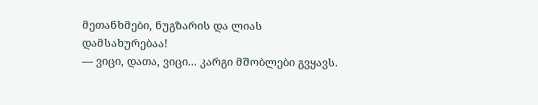მეთანხმები, ნუგზარის და ლიას დამსახურებაა!
— ვიცი, დათა, ვიცი... კარგი მშობლები გვყავს.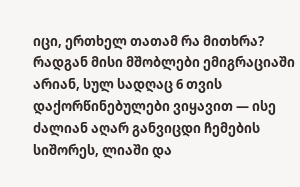იცი, ერთხელ თათამ რა მითხრა? რადგან მისი მშობლები ემიგრაციაში არიან, სულ სადღაც 6 თვის დაქორწინებულები ვიყავით — ისე ძალიან აღარ განვიცდი ჩემების სიშორეს, ლიაში და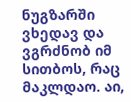ნუგზარში ვხედავ და ვგრძნობ იმ სითბოს, რაც მაკლდაო. აი,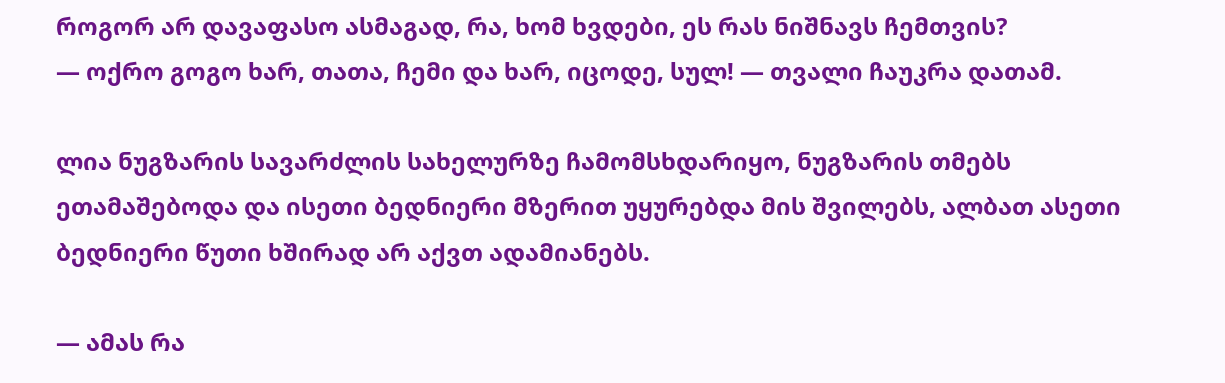როგორ არ დავაფასო ასმაგად, რა, ხომ ხვდები, ეს რას ნიშნავს ჩემთვის?
— ოქრო გოგო ხარ, თათა, ჩემი და ხარ, იცოდე, სულ! — თვალი ჩაუკრა დათამ.

ლია ნუგზარის სავარძლის სახელურზე ჩამომსხდარიყო, ნუგზარის თმებს ეთამაშებოდა და ისეთი ბედნიერი მზერით უყურებდა მის შვილებს, ალბათ ასეთი ბედნიერი წუთი ხშირად არ აქვთ ადამიანებს.

— ამას რა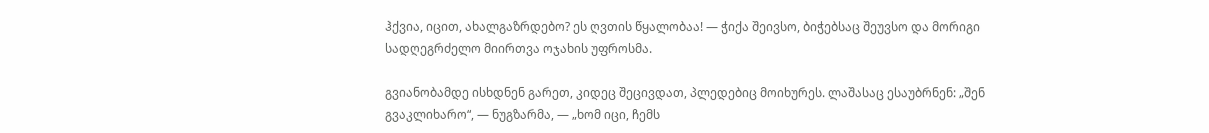ჰქვია, იცით, ახალგაზრდებო? ეს ღვთის წყალობაა! — ჭიქა შეივსო, ბიჭებსაც შეუვსო და მორიგი სადღეგრძელო მიირთვა ოჯახის უფროსმა.

გვიანობამდე ისხდნენ გარეთ, კიდეც შეცივდათ, პლედებიც მოიხურეს. ლაშასაც ესაუბრნენ: „შენ გვაკლიხარო“, — ნუგზარმა, — „ხომ იცი, ჩემს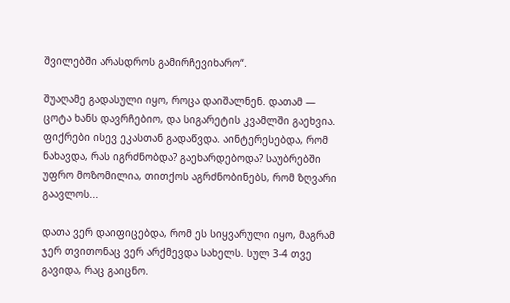შვილებში არასდროს გამირჩევიხარო“.

შუაღამე გადასული იყო, როცა დაიშალნენ. დათამ — ცოტა ხანს დავრჩებიო, და სიგარეტის კვამლში გაეხვია. ფიქრები ისევ ეკასთან გადაწვდა. აინტერესებდა, რომ ნახავდა, რას იგრძნობდა? გაეხარდებოდა? საუბრებში უფრო მოზომილია, თითქოს აგრძნობინებს, რომ ზღვარი გაავლოს...

დათა ვერ დაიფიცებდა, რომ ეს სიყვარული იყო, მაგრამ ჯერ თვითონაც ვერ არქმევდა სახელს. სულ 3-4 თვე გავიდა, რაც გაიცნო.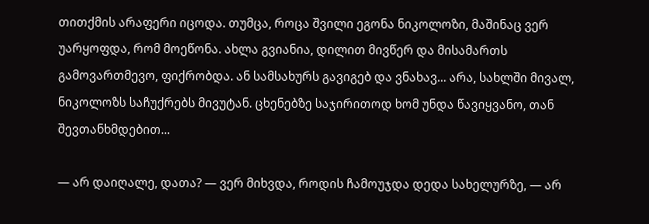თითქმის არაფერი იცოდა. თუმცა, როცა შვილი ეგონა ნიკოლოზი, მაშინაც ვერ უარყოფდა, რომ მოეწონა. ახლა გვიანია, დილით მივწერ და მისამართს გამოვართმევო, ფიქრობდა. ან სამსახურს გავიგებ და ვნახავ... არა, სახლში მივალ, ნიკოლოზს საჩუქრებს მივუტან. ცხენებზე საჯირითოდ ხომ უნდა წავიყვანო, თან შევთანხმდებით...

— არ დაიღალე, დათა? — ვერ მიხვდა, როდის ჩამოუჯდა დედა სახელურზე, — არ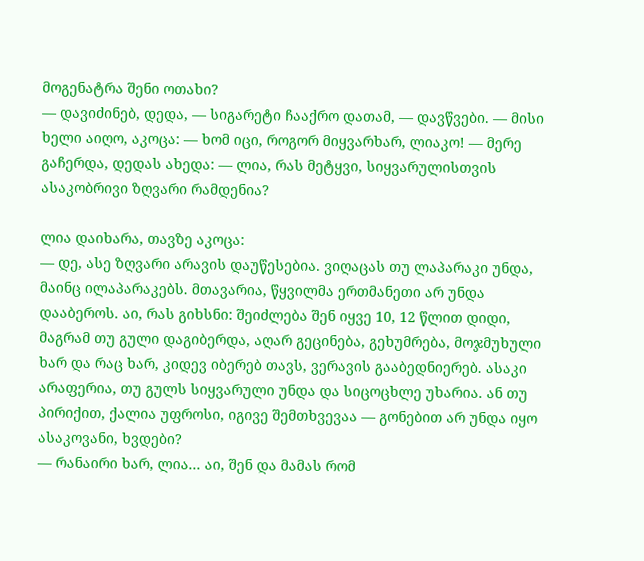მოგენატრა შენი ოთახი?
— დავიძინებ, დედა, — სიგარეტი ჩააქრო დათამ, — დავწვები. — მისი ხელი აიღო, აკოცა: — ხომ იცი, როგორ მიყვარხარ, ლიაკო! — მერე გაჩერდა, დედას ახედა: — ლია, რას მეტყვი, სიყვარულისთვის ასაკობრივი ზღვარი რამდენია?

ლია დაიხარა, თავზე აკოცა:
— დე, ასე ზღვარი არავის დაუწესებია. ვიღაცას თუ ლაპარაკი უნდა, მაინც ილაპარაკებს. მთავარია, წყვილმა ერთმანეთი არ უნდა დააბეროს. აი, რას გიხსნი: შეიძლება შენ იყვე 10, 12 წლით დიდი, მაგრამ თუ გული დაგიბერდა, აღარ გეცინება, გეხუმრება, მოჯმუხული ხარ და რაც ხარ, კიდევ იბერებ თავს, ვერავის გააბედნიერებ. ასაკი არაფერია, თუ გულს სიყვარული უნდა და სიცოცხლე უხარია. ან თუ პირიქით, ქალია უფროსი, იგივე შემთხვევაა — გონებით არ უნდა იყო ასაკოვანი, ხვდები?
— რანაირი ხარ, ლია... აი, შენ და მამას რომ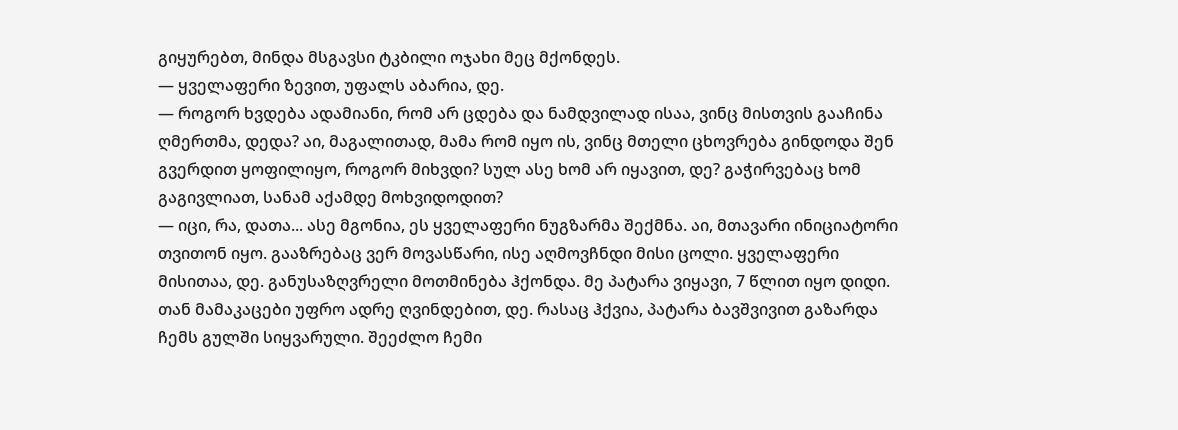გიყურებთ, მინდა მსგავსი ტკბილი ოჯახი მეც მქონდეს.
— ყველაფერი ზევით, უფალს აბარია, დე.
— როგორ ხვდება ადამიანი, რომ არ ცდება და ნამდვილად ისაა, ვინც მისთვის გააჩინა ღმერთმა, დედა? აი, მაგალითად, მამა რომ იყო ის, ვინც მთელი ცხოვრება გინდოდა შენ გვერდით ყოფილიყო, როგორ მიხვდი? სულ ასე ხომ არ იყავით, დე? გაჭირვებაც ხომ გაგივლიათ, სანამ აქამდე მოხვიდოდით?
— იცი, რა, დათა... ასე მგონია, ეს ყველაფერი ნუგზარმა შექმნა. აი, მთავარი ინიციატორი თვითონ იყო. გააზრებაც ვერ მოვასწარი, ისე აღმოვჩნდი მისი ცოლი. ყველაფერი მისითაა, დე. განუსაზღვრელი მოთმინება ჰქონდა. მე პატარა ვიყავი, 7 წლით იყო დიდი. თან მამაკაცები უფრო ადრე ღვინდებით, დე. რასაც ჰქვია, პატარა ბავშვივით გაზარდა ჩემს გულში სიყვარული. შეეძლო ჩემი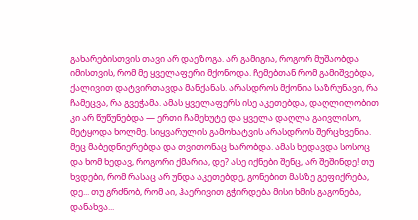გახარებისთვის თავი არ დაეზოგა. არ გამიგია, როგორ მუშაობდა იმისთვის, რომ მე ყველაფერი მქონოდა. ჩემებთან რომ გამიშვებდა, ქალივით დატვირთავდა მანქანას. არასდროს მქონია საზრუნავი, რა ჩამეცვა, რა გვეჭამა. ამას ყველაფერს ისე აკეთებდა, დაღლილობით კი არ წუწუნებდა — ერთი ჩამეხუტე და ყველა დაღლა გაივლისო, მეტყოდა ხოლმე. სიყვარულის გამოხატვის არასდროს შერცხვენია. მეც მაბედნიერებდა და თვითონაც ხარობდა. ამას ხედავდა სოსოც და ხომ ხედავ, როგორი ქმარია, დე? ასე იქნები შენც, არ შეშინდე! თუ ხვდები, რომ რასაც არ უნდა აკეთებდე, გონებით მასზე გეფიქრება, დე... თუ გრძნობ, რომ აი, ჰაერივით გჭირდება მისი ხმის გაგონება, დანახვა...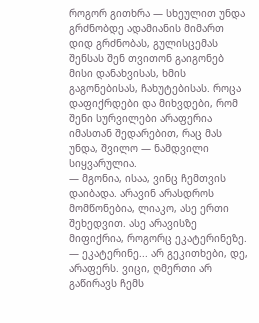როგორ გითხრა — სხეულით უნდა გრძნობდე ადამიანის მიმართ დიდ გრძნობას, გულისცემას შენსას შენ თვითონ გაიგონებ მისი დანახვისას, ხმის გაგონებისას, ჩახუტებისას. როცა დაფიქრდები და მიხვდები, რომ შენი სურვილები არაფერია იმასთან შედარებით, რაც მას უნდა, შვილო — ნამდვილი სიყვარულია.
— მგონია, ისაა, ვინც ჩემთვის დაიბადა. არავინ არასდროს მომწონებია, ლიაკო, ასე ერთი შეხედვით. ასე არავისზე მიფიქრია, როგორც ეკატერინეზე.
— ეკატერინე... არ გეკითხები, დე, არაფერს. ვიცი, ღმერთი არ გაწირავს ჩემს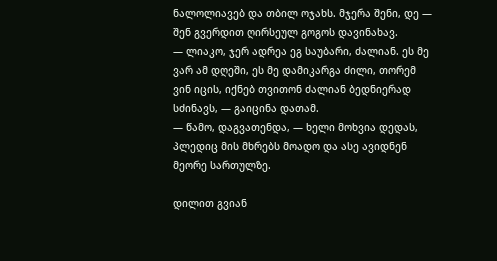ნალოლიავებ და თბილ ოჯახს. მჯერა შენი, დე — შენ გვერდით ღირსეულ გოგოს დავინახავ.
— ლიაკო, ჯერ ადრეა ეგ საუბარი, ძალიან. ეს მე ვარ ამ დღეში, ეს მე დამიკარგა ძილი, თორემ ვინ იცის, იქნებ თვითონ ძალიან ბედნიერად სძინავს, — გაიცინა დათამ.
— წამო, დაგვათენდა, — ხელი მოხვია დედას, პლედიც მის მხრებს მოადო და ასე ავიდნენ მეორე სართულზე.

დილით გვიან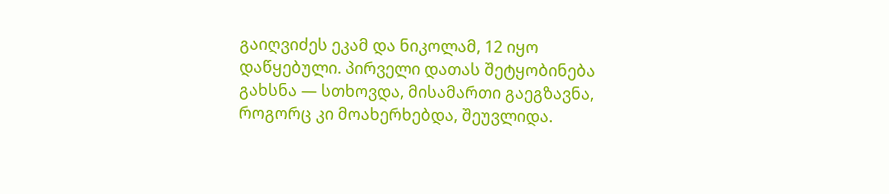გაიღვიძეს ეკამ და ნიკოლამ, 12 იყო დაწყებული. პირველი დათას შეტყობინება გახსნა — სთხოვდა, მისამართი გაეგზავნა, როგორც კი მოახერხებდა, შეუვლიდა.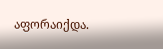აფორაიქდა.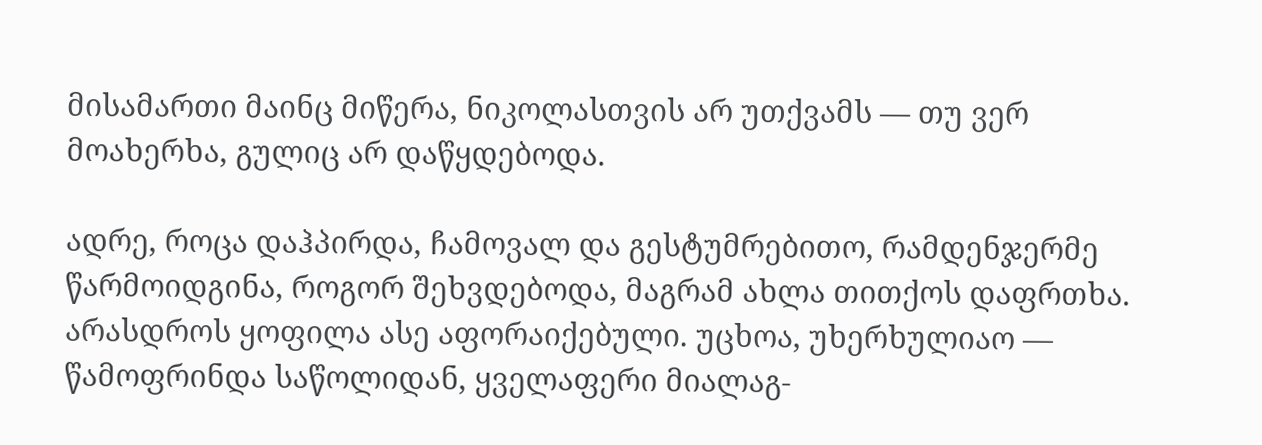მისამართი მაინც მიწერა, ნიკოლასთვის არ უთქვამს — თუ ვერ მოახერხა, გულიც არ დაწყდებოდა.

ადრე, როცა დაჰპირდა, ჩამოვალ და გესტუმრებითო, რამდენჯერმე წარმოიდგინა, როგორ შეხვდებოდა, მაგრამ ახლა თითქოს დაფრთხა. არასდროს ყოფილა ასე აფორაიქებული. უცხოა, უხერხულიაო — წამოფრინდა საწოლიდან, ყველაფერი მიალაგ-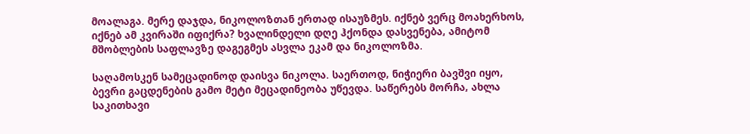მოალაგა. მერე დაჯდა, ნიკოლოზთან ერთად ისაუზმეს. იქნებ ვერც მოახერხოს, იქნებ ამ კვირაში იფიქრა? ხვალინდელი დღე ჰქონდა დასვენება, ამიტომ მშობლების საფლავზე დაგეგმეს ასვლა ეკამ და ნიკოლოზმა.

საღამოსკენ სამეცადინოდ დაისვა ნიკოლა. საერთოდ, ნიჭიერი ბავშვი იყო, ბევრი გაცდენების გამო მეტი მეცადინეობა უწევდა. საწერებს მორჩა, ახლა საკითხავი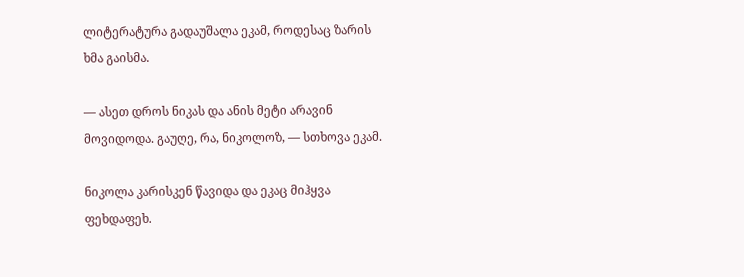ლიტერატურა გადაუშალა ეკამ, როდესაც ზარის ხმა გაისმა.

— ასეთ დროს ნიკას და ანის მეტი არავინ მოვიდოდა. გაუღე, რა, ნიკოლოზ, — სთხოვა ეკამ.

ნიკოლა კარისკენ წავიდა და ეკაც მიჰყვა ფეხდაფეხ.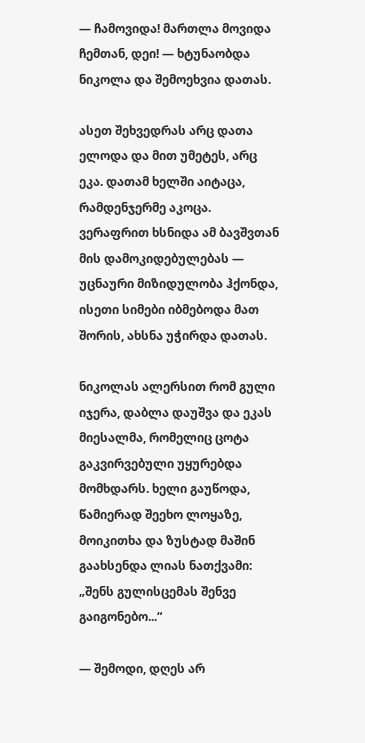— ჩამოვიდა! მართლა მოვიდა ჩემთან, დეი! — ხტუნაობდა ნიკოლა და შემოეხვია დათას.

ასეთ შეხვედრას არც დათა ელოდა და მით უმეტეს, არც ეკა. დათამ ხელში აიტაცა, რამდენჯერმე აკოცა. ვერაფრით ხსნიდა ამ ბავშვთან მის დამოკიდებულებას — უცნაური მიზიდულობა ჰქონდა, ისეთი სიმები იბმებოდა მათ შორის, ახსნა უჭირდა დათას.

ნიკოლას ალერსით რომ გული იჯერა, დაბლა დაუშვა და ეკას მიესალმა, რომელიც ცოტა გაკვირვებული უყურებდა მომხდარს. ხელი გაუწოდა, წამიერად შეეხო ლოყაზე, მოიკითხა და ზუსტად მაშინ გაახსენდა ლიას ნათქვამი: „შენს გულისცემას შენვე გაიგონებო...“

— შემოდი, დღეს არ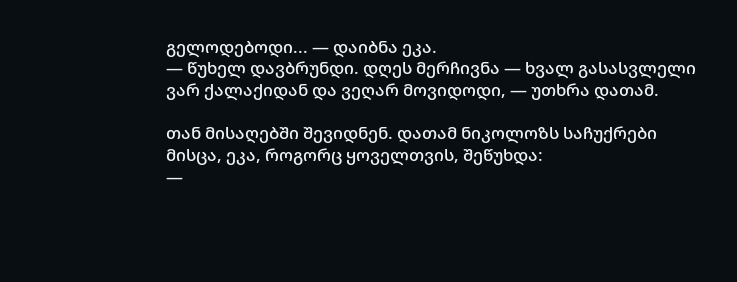გელოდებოდი... — დაიბნა ეკა.
— წუხელ დავბრუნდი. დღეს მერჩივნა — ხვალ გასასვლელი ვარ ქალაქიდან და ვეღარ მოვიდოდი, — უთხრა დათამ.

თან მისაღებში შევიდნენ. დათამ ნიკოლოზს საჩუქრები მისცა, ეკა, როგორც ყოველთვის, შეწუხდა:
—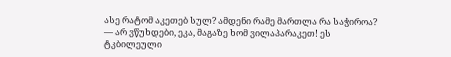ასე რატომ აკეთებ სულ? ამდენი რამე მართლა რა საჭიროა?
— არ ვწუხდები, ეკა, მაგაზე ხომ ვილაპარაკეთ! ეს ტკბილეული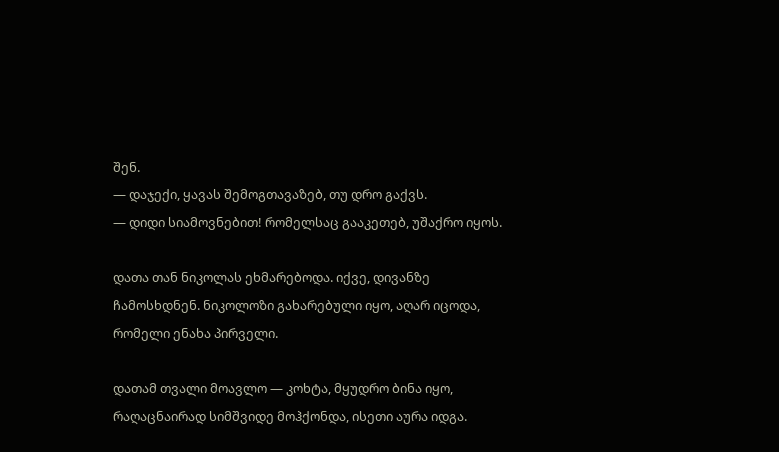შენ.
— დაჯექი, ყავას შემოგთავაზებ, თუ დრო გაქვს.
— დიდი სიამოვნებით! რომელსაც გააკეთებ, უშაქრო იყოს.

დათა თან ნიკოლას ეხმარებოდა. იქვე, დივანზე ჩამოსხდნენ. ნიკოლოზი გახარებული იყო, აღარ იცოდა, რომელი ენახა პირველი.

დათამ თვალი მოავლო — კოხტა, მყუდრო ბინა იყო, რაღაცნაირად სიმშვიდე მოჰქონდა, ისეთი აურა იდგა.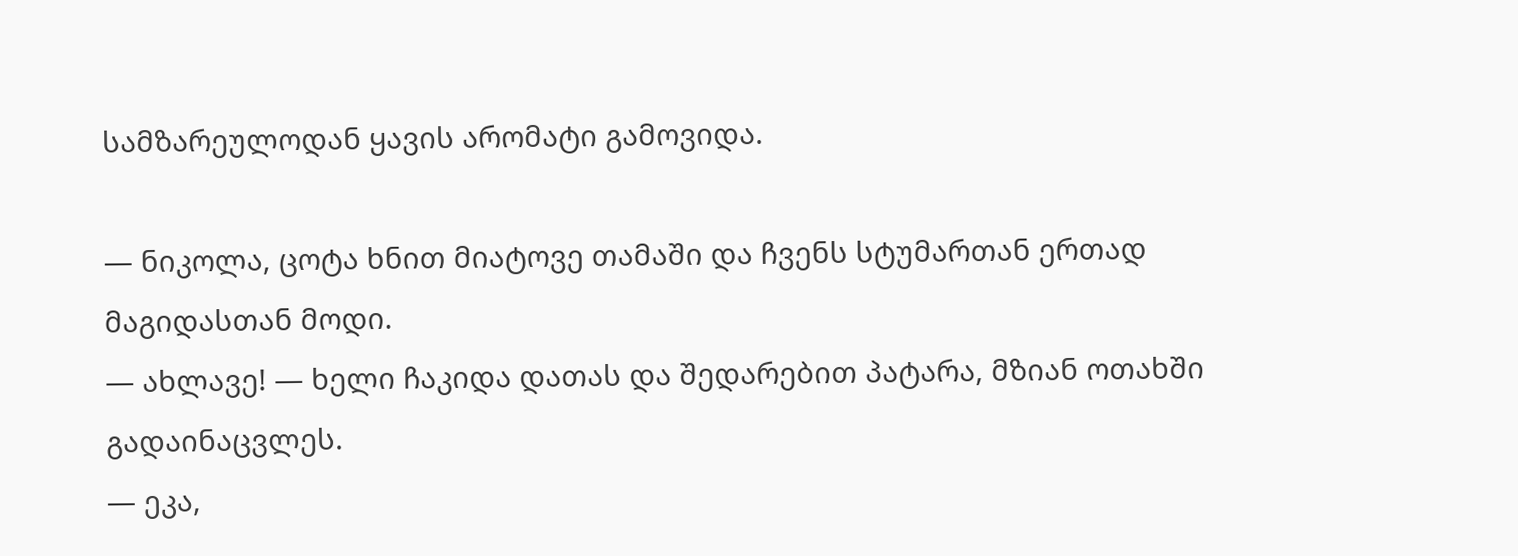სამზარეულოდან ყავის არომატი გამოვიდა.

— ნიკოლა, ცოტა ხნით მიატოვე თამაში და ჩვენს სტუმართან ერთად მაგიდასთან მოდი.
— ახლავე! — ხელი ჩაკიდა დათას და შედარებით პატარა, მზიან ოთახში გადაინაცვლეს.
— ეკა,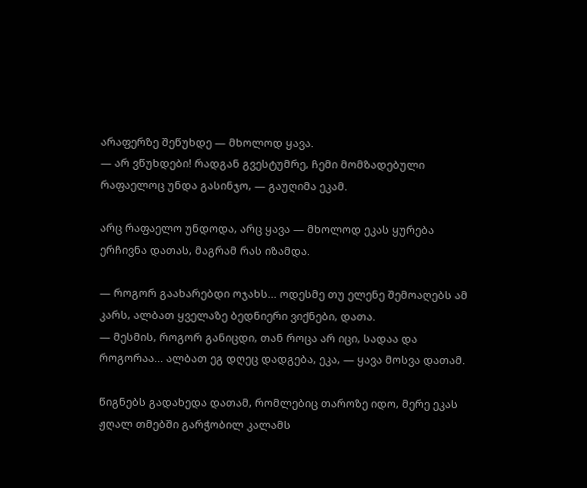არაფერზე შეწუხდე — მხოლოდ ყავა.
— არ ვწუხდები! რადგან გვესტუმრე, ჩემი მომზადებული რაფაელოც უნდა გასინჯო, — გაუღიმა ეკამ.

არც რაფაელო უნდოდა, არც ყავა — მხოლოდ ეკას ყურება ერჩივნა დათას, მაგრამ რას იზამდა.

— როგორ გაახარებდი ოჯახს... ოდესმე თუ ელენე შემოაღებს ამ კარს, ალბათ ყველაზე ბედნიერი ვიქნები, დათა.
— მესმის, როგორ განიცდი, თან როცა არ იცი, სადაა და როგორაა... ალბათ ეგ დღეც დადგება, ეკა, — ყავა მოსვა დათამ.

წიგნებს გადახედა დათამ, რომლებიც თაროზე იდო, მერე ეკას ჟღალ თმებში გარჭობილ კალამს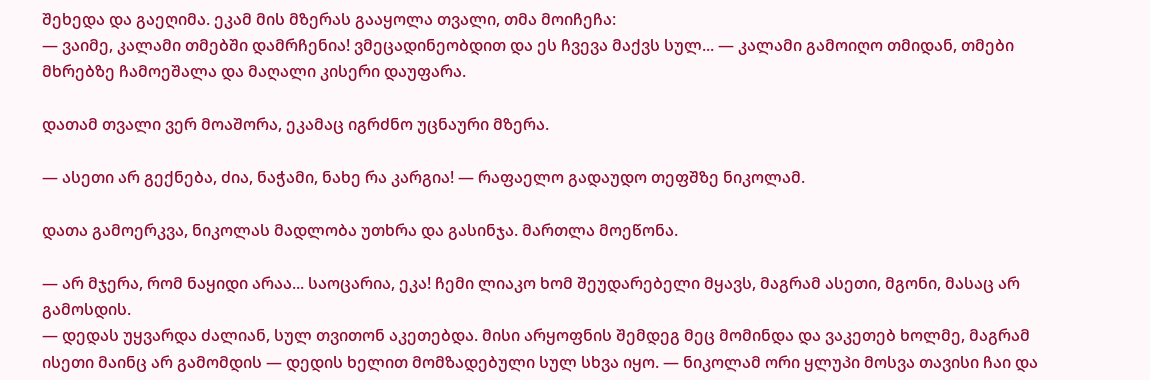შეხედა და გაეღიმა. ეკამ მის მზერას გააყოლა თვალი, თმა მოიჩეჩა:
— ვაიმე, კალამი თმებში დამრჩენია! ვმეცადინეობდით და ეს ჩვევა მაქვს სულ... — კალამი გამოიღო თმიდან, თმები მხრებზე ჩამოეშალა და მაღალი კისერი დაუფარა.

დათამ თვალი ვერ მოაშორა, ეკამაც იგრძნო უცნაური მზერა.

— ასეთი არ გექნება, ძია, ნაჭამი, ნახე რა კარგია! — რაფაელო გადაუდო თეფშზე ნიკოლამ.

დათა გამოერკვა, ნიკოლას მადლობა უთხრა და გასინჯა. მართლა მოეწონა.

— არ მჯერა, რომ ნაყიდი არაა... საოცარია, ეკა! ჩემი ლიაკო ხომ შეუდარებელი მყავს, მაგრამ ასეთი, მგონი, მასაც არ გამოსდის.
— დედას უყვარდა ძალიან, სულ თვითონ აკეთებდა. მისი არყოფნის შემდეგ მეც მომინდა და ვაკეთებ ხოლმე, მაგრამ ისეთი მაინც არ გამომდის — დედის ხელით მომზადებული სულ სხვა იყო. — ნიკოლამ ორი ყლუპი მოსვა თავისი ჩაი და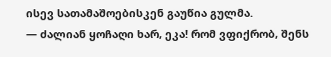ისევ სათამაშოებისკენ გაუწია გულმა.
— ძალიან ყოჩაღი ხარ, ეკა! რომ ვფიქრობ, შენს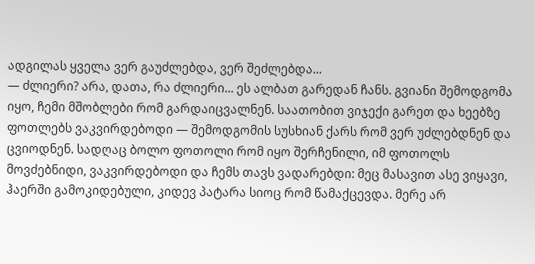ადგილას ყველა ვერ გაუძლებდა, ვერ შეძლებდა...
— ძლიერი? არა, დათა, რა ძლიერი... ეს ალბათ გარედან ჩანს. გვიანი შემოდგომა იყო, ჩემი მშობლები რომ გარდაიცვალნენ. საათობით ვიჯექი გარეთ და ხეებზე ფოთლებს ვაკვირდებოდი — შემოდგომის სუსხიან ქარს რომ ვერ უძლებდნენ და ცვიოდნენ. სადღაც ბოლო ფოთოლი რომ იყო შერჩენილი, იმ ფოთოლს მოვძებნიდი, ვაკვირდებოდი და ჩემს თავს ვადარებდი: მეც მასავით ასე ვიყავი, ჰაერში გამოკიდებული, კიდევ პატარა სიოც რომ წამაქცევდა. მერე არ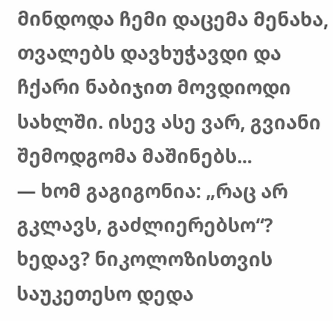მინდოდა ჩემი დაცემა მენახა, თვალებს დავხუჭავდი და ჩქარი ნაბიჯით მოვდიოდი სახლში. ისევ ასე ვარ, გვიანი შემოდგომა მაშინებს...
— ხომ გაგიგონია: „რაც არ გკლავს, გაძლიერებსო“? ხედავ? ნიკოლოზისთვის საუკეთესო დედა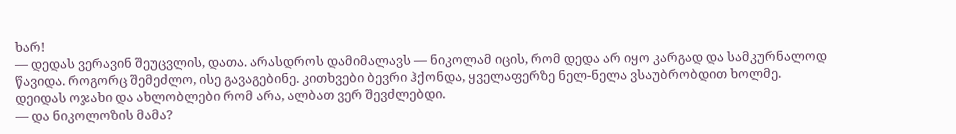ხარ!
— დედას ვერავინ შეუცვლის, დათა. არასდროს დამიმალავს — ნიკოლამ იცის, რომ დედა არ იყო კარგად და სამკურნალოდ წავიდა. როგორც შემეძლო, ისე გავაგებინე. კითხვები ბევრი ჰქონდა, ყველაფერზე ნელ-ნელა ვსაუბრობდით ხოლმე. დეიდას ოჯახი და ახლობლები რომ არა, ალბათ ვერ შევძლებდი.
— და ნიკოლოზის მამა?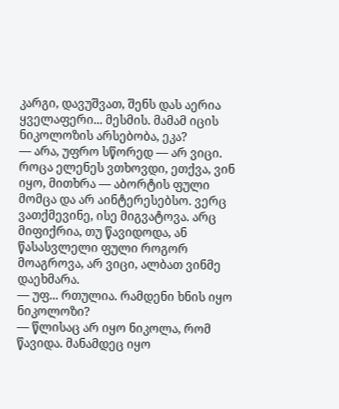კარგი, დავუშვათ, შენს დას აერია ყველაფერი... მესმის. მამამ იცის ნიკოლოზის არსებობა, ეკა?
— არა, უფრო სწორედ — არ ვიცი. როცა ელენეს ვთხოვდი, ეთქვა, ვინ იყო, მითხრა — აბორტის ფული მომცა და არ აინტერესებსო. ვერც ვათქმევინე, ისე მიგვატოვა. არც მიფიქრია, თუ წავიდოდა, ან წასასვლელი ფული როგორ მოაგროვა, არ ვიცი, ალბათ ვინმე დაეხმარა.
— უფ... რთულია. რამდენი ხნის იყო ნიკოლოზი?
— წლისაც არ იყო ნიკოლა, რომ წავიდა. მანამდეც იყო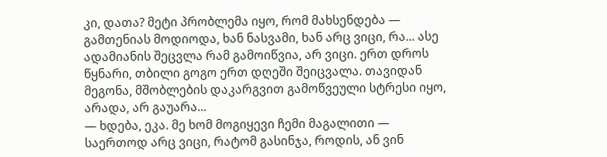კი, დათა? მეტი პრობლემა იყო, რომ მახსენდება — გამთენიას მოდიოდა, ხან ნასვამი, ხან არც ვიცი, რა... ასე ადამიანის შეცვლა რამ გამოიწვია, არ ვიცი. ერთ დროს წყნარი, თბილი გოგო ერთ დღეში შეიცვალა. თავიდან მეგონა, მშობლების დაკარგვით გამოწვეული სტრესი იყო, არადა, არ გაუარა...
— ხდება, ეკა. მე ხომ მოგიყევი ჩემი მაგალითი — საერთოდ არც ვიცი, რატომ გასინჯა, როდის, ან ვინ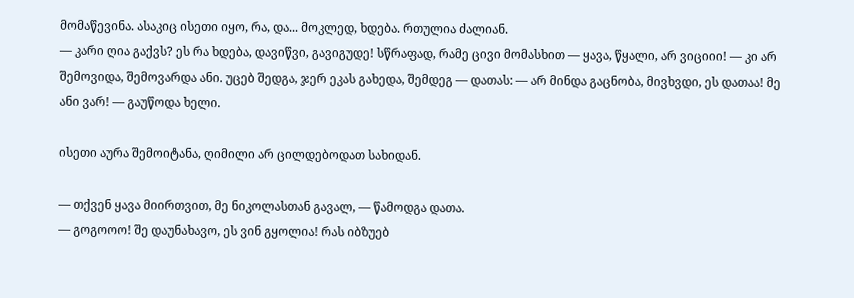მომაწევინა. ასაკიც ისეთი იყო, რა, და... მოკლედ, ხდება. რთულია ძალიან.
— კარი ღია გაქვს? ეს რა ხდება, დავიწვი, გავიგუდე! სწრაფად, რამე ცივი მომასხით — ყავა, წყალი, არ ვიციიი! — კი არ შემოვიდა, შემოვარდა ანი. უცებ შედგა, ჯერ ეკას გახედა, შემდეგ — დათას: — არ მინდა გაცნობა, მივხვდი, ეს დათაა! მე ანი ვარ! — გაუწოდა ხელი.

ისეთი აურა შემოიტანა, ღიმილი არ ცილდებოდათ სახიდან.

— თქვენ ყავა მიირთვით, მე ნიკოლასთან გავალ, — წამოდგა დათა.
— გოგოოო! შე დაუნახავო, ეს ვინ გყოლია! რას იბზუებ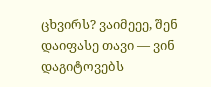ცხვირს? ვაიმეეე, შენ დაიფასე თავი — ვინ დაგიტოვებს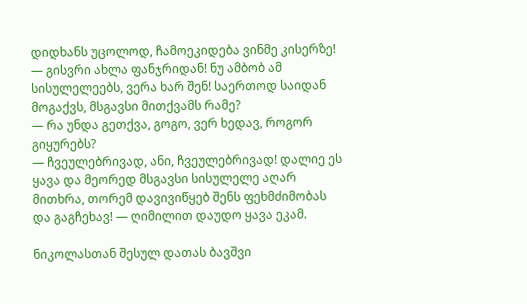დიდხანს უცოლოდ, ჩამოეკიდება ვინმე კისერზე!
— გისვრი ახლა ფანჯრიდან! ნუ ამბობ ამ სისულელეებს, ვერა ხარ შენ! საერთოდ საიდან მოგაქვს, მსგავსი მითქვამს რამე?
— რა უნდა გეთქვა, გოგო, ვერ ხედავ, როგორ გიყურებს?
— ჩვეულებრივად, ანი, ჩვეულებრივად! დალიე ეს ყავა და მეორედ მსგავსი სისულელე აღარ მითხრა, თორემ დავივიწყებ შენს ფეხმძიმობას და გაგჩეხავ! — ღიმილით დაუდო ყავა ეკამ.

ნიკოლასთან შესულ დათას ბავშვი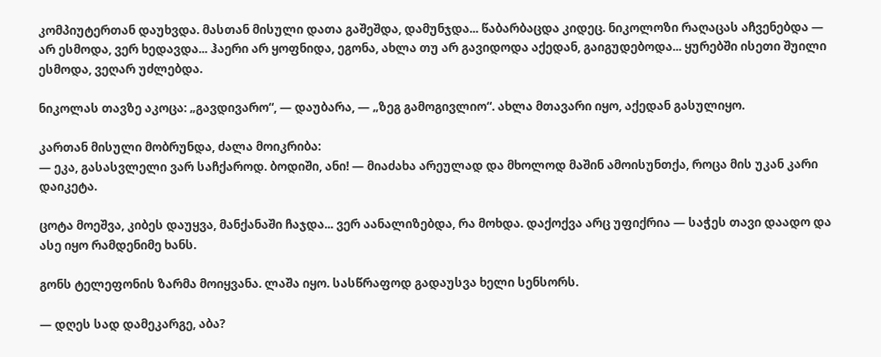კომპიუტერთან დაუხვდა. მასთან მისული დათა გაშეშდა, დამუნჯდა... წაბარბაცდა კიდეც. ნიკოლოზი რაღაცას აჩვენებდა — არ ესმოდა, ვერ ხედავდა... ჰაერი არ ყოფნიდა, ეგონა, ახლა თუ არ გავიდოდა აქედან, გაიგუდებოდა... ყურებში ისეთი შუილი ესმოდა, ვეღარ უძლებდა.

ნიკოლას თავზე აკოცა: „გავდივარო“, — დაუბარა, — „ზეგ გამოგივლიო“. ახლა მთავარი იყო, აქედან გასულიყო.

კართან მისული მობრუნდა, ძალა მოიკრიბა:
— ეკა, გასასვლელი ვარ საჩქაროდ. ბოდიში, ანი! — მიაძახა არეულად და მხოლოდ მაშინ ამოისუნთქა, როცა მის უკან კარი დაიკეტა.

ცოტა მოეშვა, კიბეს დაუყვა, მანქანაში ჩაჯდა... ვერ აანალიზებდა, რა მოხდა. დაქოქვა არც უფიქრია — საჭეს თავი დაადო და ასე იყო რამდენიმე ხანს.

გონს ტელეფონის ზარმა მოიყვანა. ლაშა იყო. სასწრაფოდ გადაუსვა ხელი სენსორს.

— დღეს სად დამეკარგე, აბა?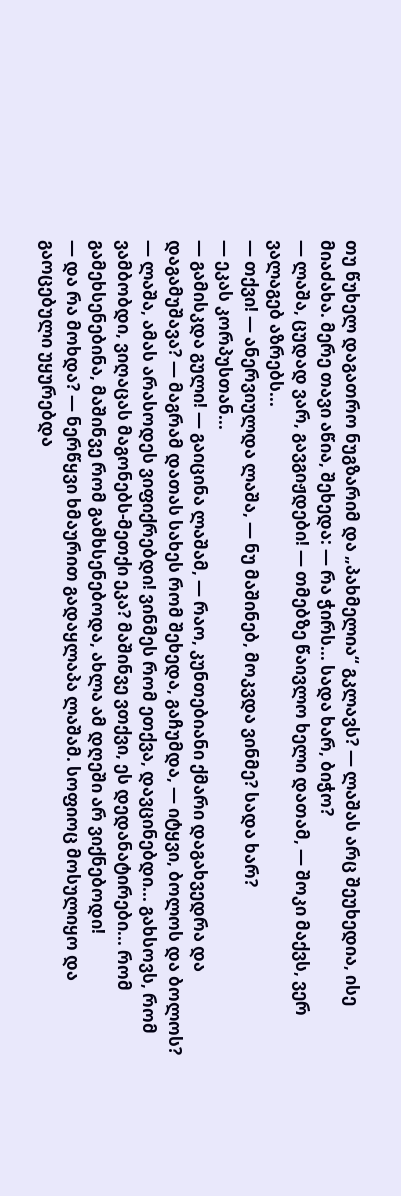თუ წუხელ დაგათრო ნუგზარიმ და „პახმელია“ გკლავს? — ლაშას არც შეუხედია, ისე მიაძახა. მერე თავი აწია, შეხედა: — რა ჭირს... სადა ხარ, ბიჭო?
— ლაშა, ცუდად ვარ, გავგიჟდები! — თმებზე წაივლო ხელი დათამ, — შოკი მაქვს, ვერ ვალაგებ აზრებს...
— თქვი! — ანერვიულდა ლაშა, — ნუ მაშინებ, მოკვდა ვინმე? სადა ხარ?
— ეკას კორპუსთან...
— გამისკდა გული! — გაიცინა ლაშამ, — რაო, კუნთებიანი ქმარი დაგახვედრა და დაგამუშავა? — მაგრამ დათას სახეს რომ შეხედა, გაჩუმდა, — იტყვი, ბოლოს და ბოლოს?
— ლაშა, ამას არასოდეს ვიფიქრებდი! ვინმეს რომ ეთქვა, დავცინებდი... გახსოვს, რომ ვამბობდი, ვიღაცას მაგონებს-მეთქი ეკა? მაშინვე ვთქვი, ეს დედანატირები... რომ გამეხსენებინა, მაშინვე რომ გამხსენებოდა, ახლა ამ დღეში არ ვიქნებოდი!
— და რა მოხდა? — ნერწყვი ხმაურით გადაყლაპა ლაშამ. სოფიოც მოსულიყო და გაოცებული უყურებდა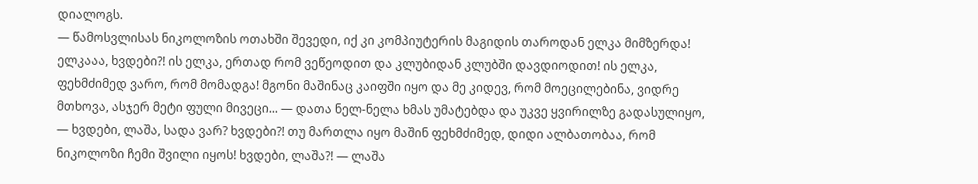დიალოგს.
— წამოსვლისას ნიკოლოზის ოთახში შევედი, იქ კი კომპიუტერის მაგიდის თაროდან ელკა მიმზერდა! ელკააა, ხვდები?! ის ელკა, ერთად რომ ვეწეოდით და კლუბიდან კლუბში დავდიოდით! ის ელკა, ფეხმძიმედ ვარო, რომ მომადგა! მგონი მაშინაც კაიფში იყო და მე კიდევ, რომ მოეცილებინა, ვიდრე მთხოვა, ასჯერ მეტი ფული მივეცი... — დათა ნელ-ნელა ხმას უმატებდა და უკვე ყვირილზე გადასულიყო, — ხვდები, ლაშა, სადა ვარ? ხვდები?! თუ მართლა იყო მაშინ ფეხმძიმედ, დიდი ალბათობაა, რომ ნიკოლოზი ჩემი შვილი იყოს! ხვდები, ლაშა?! — ლაშა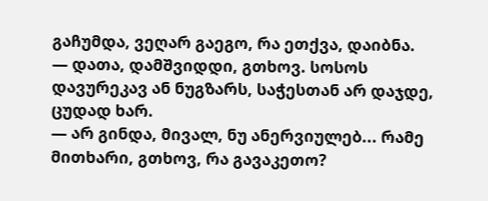გაჩუმდა, ვეღარ გაეგო, რა ეთქვა, დაიბნა.
— დათა, დამშვიდდი, გთხოვ. სოსოს დავურეკავ ან ნუგზარს, საჭესთან არ დაჯდე, ცუდად ხარ.
— არ გინდა, მივალ, ნუ ანერვიულებ... რამე მითხარი, გთხოვ, რა გავაკეთო?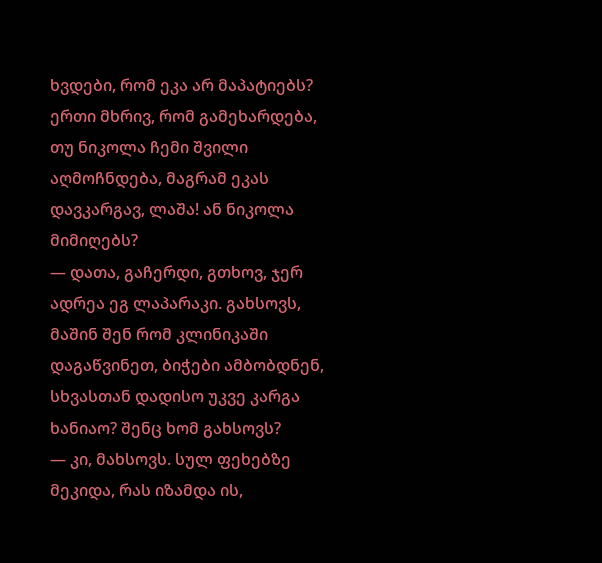ხვდები, რომ ეკა არ მაპატიებს? ერთი მხრივ, რომ გამეხარდება, თუ ნიკოლა ჩემი შვილი აღმოჩნდება, მაგრამ ეკას დავკარგავ, ლაშა! ან ნიკოლა მიმიღებს?
— დათა, გაჩერდი, გთხოვ, ჯერ ადრეა ეგ ლაპარაკი. გახსოვს, მაშინ შენ რომ კლინიკაში დაგაწვინეთ, ბიჭები ამბობდნენ, სხვასთან დადისო უკვე კარგა ხანიაო? შენც ხომ გახსოვს?
— კი, მახსოვს. სულ ფეხებზე მეკიდა, რას იზამდა ის,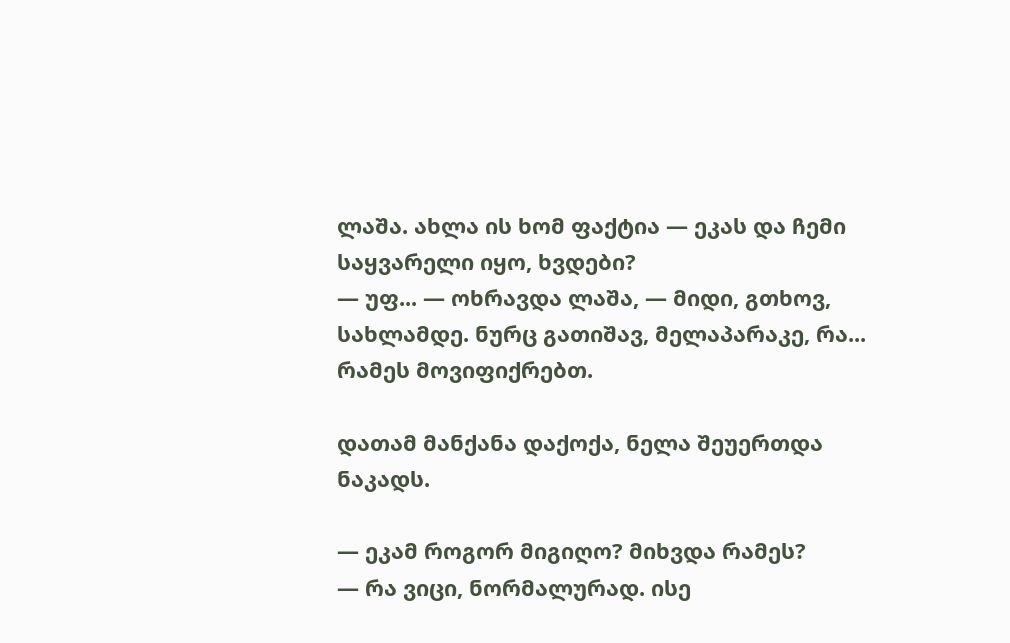ლაშა. ახლა ის ხომ ფაქტია — ეკას და ჩემი საყვარელი იყო, ხვდები?
— უფ... — ოხრავდა ლაშა, — მიდი, გთხოვ, სახლამდე. ნურც გათიშავ, მელაპარაკე, რა... რამეს მოვიფიქრებთ.

დათამ მანქანა დაქოქა, ნელა შეუერთდა ნაკადს.

— ეკამ როგორ მიგიღო? მიხვდა რამეს?
— რა ვიცი, ნორმალურად. ისე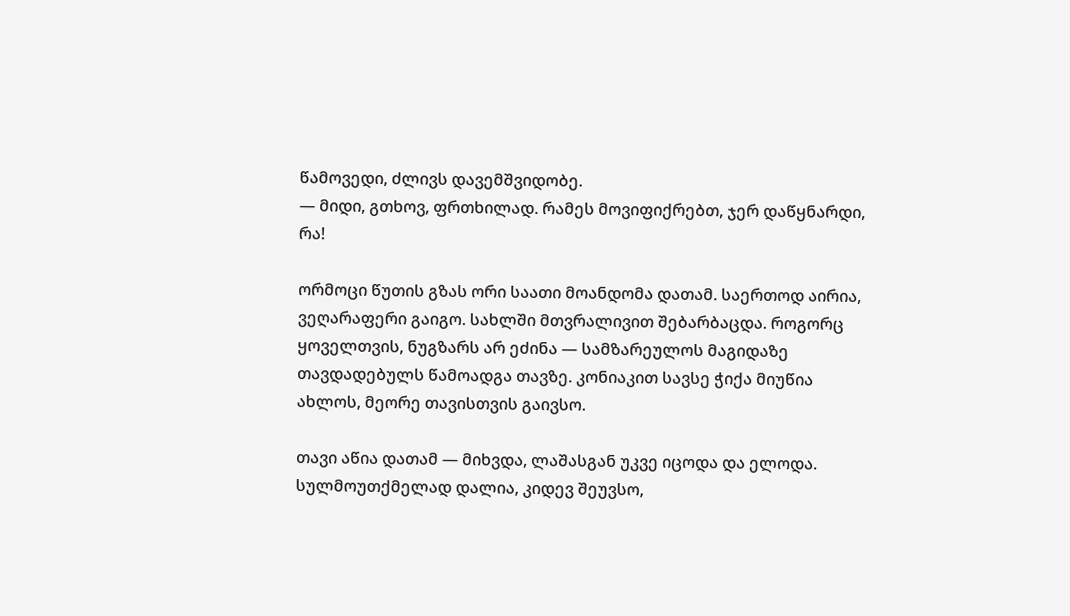წამოვედი, ძლივს დავემშვიდობე.
— მიდი, გთხოვ, ფრთხილად. რამეს მოვიფიქრებთ, ჯერ დაწყნარდი, რა!

ორმოცი წუთის გზას ორი საათი მოანდომა დათამ. საერთოდ აირია, ვეღარაფერი გაიგო. სახლში მთვრალივით შებარბაცდა. როგორც ყოველთვის, ნუგზარს არ ეძინა — სამზარეულოს მაგიდაზე თავდადებულს წამოადგა თავზე. კონიაკით სავსე ჭიქა მიუწია ახლოს, მეორე თავისთვის გაივსო.

თავი აწია დათამ — მიხვდა, ლაშასგან უკვე იცოდა და ელოდა. სულმოუთქმელად დალია, კიდევ შეუვსო,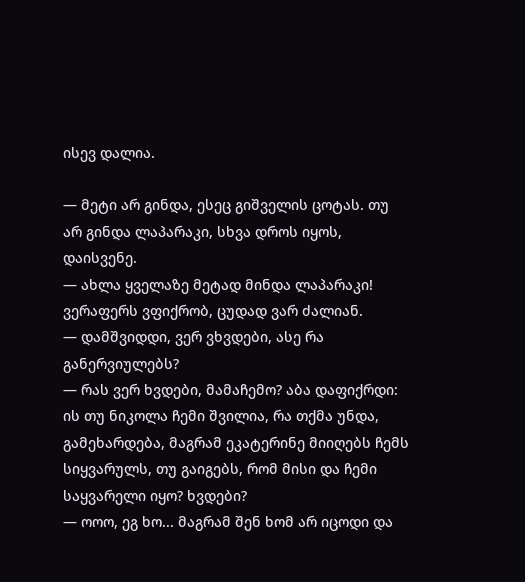ისევ დალია.

— მეტი არ გინდა, ესეც გიშველის ცოტას. თუ არ გინდა ლაპარაკი, სხვა დროს იყოს, დაისვენე.
— ახლა ყველაზე მეტად მინდა ლაპარაკი! ვერაფერს ვფიქრობ, ცუდად ვარ ძალიან.
— დამშვიდდი, ვერ ვხვდები, ასე რა განერვიულებს?
— რას ვერ ხვდები, მამაჩემო? აბა დაფიქრდი: ის თუ ნიკოლა ჩემი შვილია, რა თქმა უნდა, გამეხარდება, მაგრამ ეკატერინე მიიღებს ჩემს სიყვარულს, თუ გაიგებს, რომ მისი და ჩემი საყვარელი იყო? ხვდები?
— ოოო, ეგ ხო... მაგრამ შენ ხომ არ იცოდი და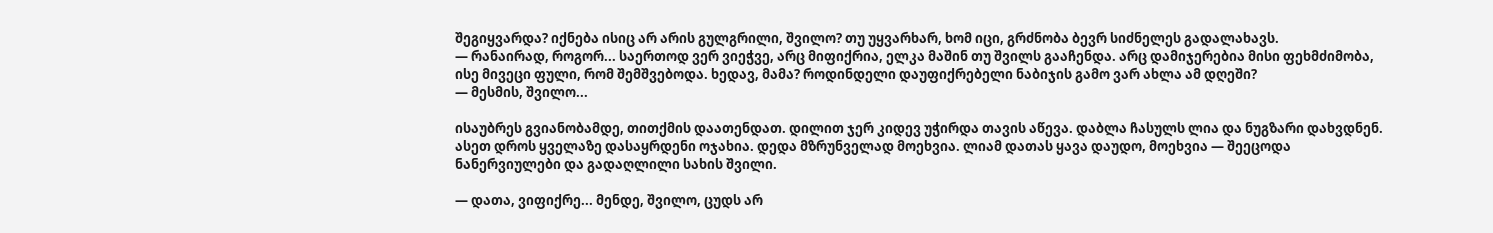შეგიყვარდა? იქნება ისიც არ არის გულგრილი, შვილო? თუ უყვარხარ, ხომ იცი, გრძნობა ბევრ სიძნელეს გადალახავს.
— რანაირად, როგორ... საერთოდ ვერ ვიეჭვე, არც მიფიქრია, ელკა მაშინ თუ შვილს გააჩენდა. არც დამიჯერებია მისი ფეხმძიმობა, ისე მივეცი ფული, რომ შემშვებოდა. ხედავ, მამა? როდინდელი დაუფიქრებელი ნაბიჯის გამო ვარ ახლა ამ დღეში?
— მესმის, შვილო...

ისაუბრეს გვიანობამდე, თითქმის დაათენდათ. დილით ჯერ კიდევ უჭირდა თავის აწევა. დაბლა ჩასულს ლია და ნუგზარი დახვდნენ. ასეთ დროს ყველაზე დასაყრდენი ოჯახია. დედა მზრუნველად მოეხვია. ლიამ დათას ყავა დაუდო, მოეხვია — შეეცოდა ნანერვიულები და გადაღლილი სახის შვილი.

— დათა, ვიფიქრე... მენდე, შვილო, ცუდს არ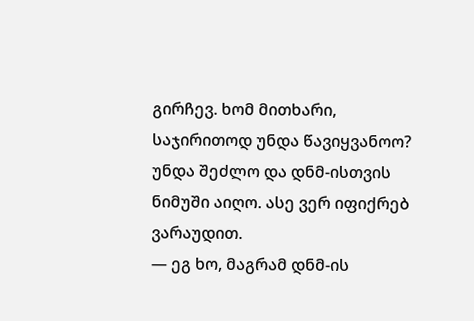გირჩევ. ხომ მითხარი, საჯირითოდ უნდა წავიყვანოო? უნდა შეძლო და დნმ-ისთვის ნიმუში აიღო. ასე ვერ იფიქრებ ვარაუდით.
— ეგ ხო, მაგრამ დნმ-ის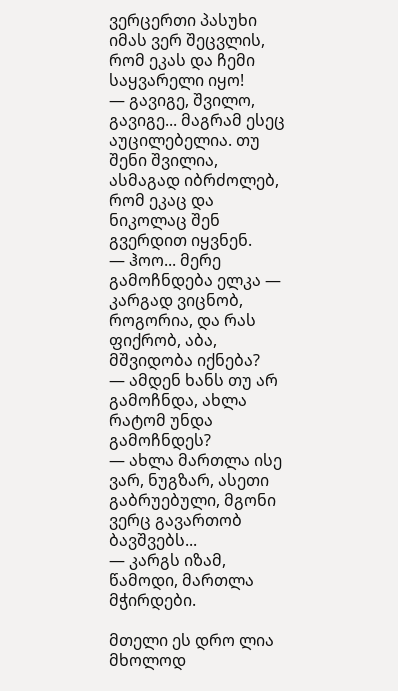ვერცერთი პასუხი იმას ვერ შეცვლის, რომ ეკას და ჩემი საყვარელი იყო!
— გავიგე, შვილო, გავიგე... მაგრამ ესეც აუცილებელია. თუ შენი შვილია, ასმაგად იბრძოლებ, რომ ეკაც და ნიკოლაც შენ გვერდით იყვნენ.
— ჰოო... მერე გამოჩნდება ელკა — კარგად ვიცნობ, როგორია, და რას ფიქრობ, აბა, მშვიდობა იქნება?
— ამდენ ხანს თუ არ გამოჩნდა, ახლა რატომ უნდა გამოჩნდეს?
— ახლა მართლა ისე ვარ, ნუგზარ, ასეთი გაბრუებული, მგონი ვერც გავართობ ბავშვებს...
— კარგს იზამ, წამოდი, მართლა მჭირდები.

მთელი ეს დრო ლია მხოლოდ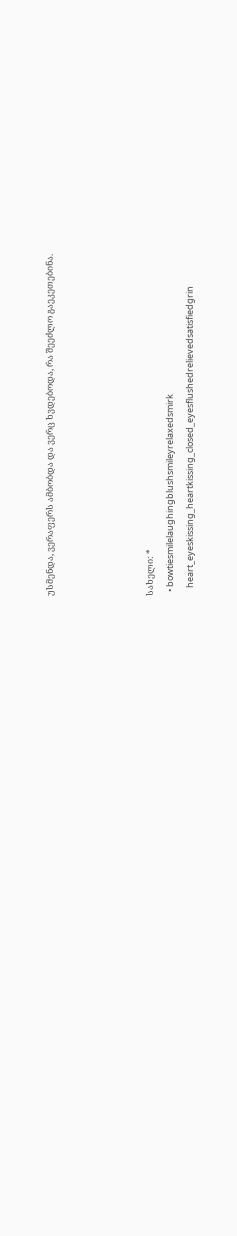უსმენდა, ვერაფერს ამბობდა და ვერც ხვდებოდა, რა შეეძლო გაეკეთებინა.




სახელი: *
  • bowtiesmilelaughingblushsmileyrelaxedsmirk
    heart_eyeskissing_heartkissing_closed_eyesflushedrelievedsatisfiedgrin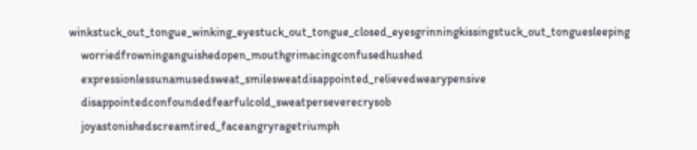winkstuck_out_tongue_winking_eyestuck_out_tongue_closed_eyesgrinningkissingstuck_out_tonguesleeping
    worriedfrowninganguishedopen_mouthgrimacingconfusedhushed
    expressionlessunamusedsweat_smilesweatdisappointed_relievedwearypensive
    disappointedconfoundedfearfulcold_sweatperseverecrysob
    joyastonishedscreamtired_faceangryragetriumph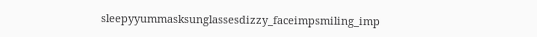sleepyyummasksunglassesdizzy_faceimpsmiling_imp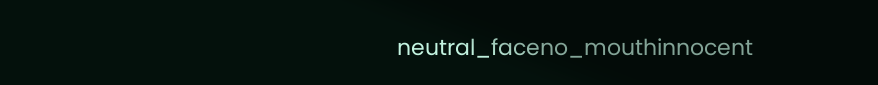neutral_faceno_mouthinnocent